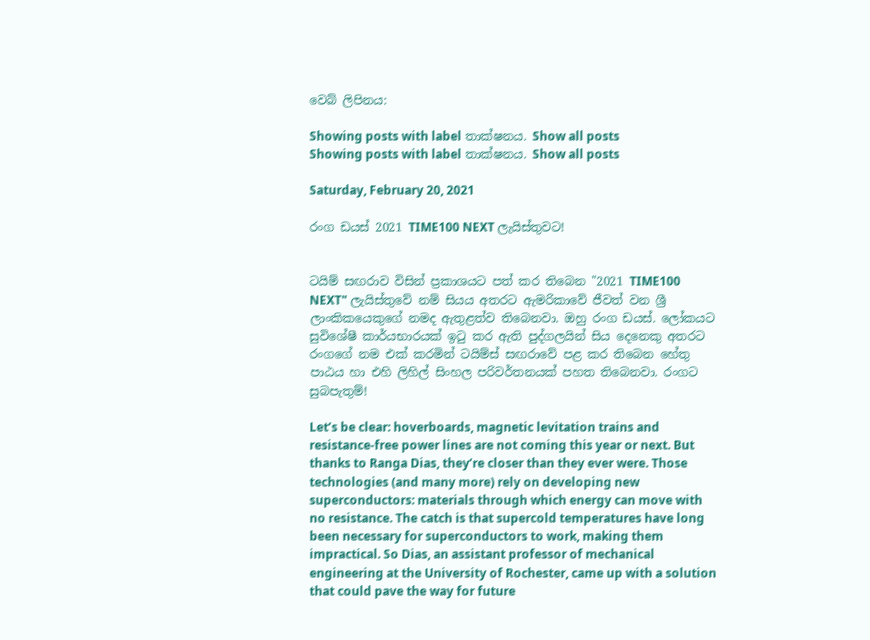වෙබ් ලිපිනය:

Showing posts with label තාක්ෂනය. Show all posts
Showing posts with label තාක්ෂනය. Show all posts

Saturday, February 20, 2021

රංග ඩයස් 2021 TIME100 NEXT ලැයිස්තුවට!


ටයිම් සඟරාව විසින් ප්‍රකාශයට පත් කර තිබෙන "2021 TIME100 NEXT" ලැයිස්තුවේ නම් සියය අතරට ඇමරිකාවේ ජීවත් වන ශ්‍රී ලාංකිකයෙකුගේ නමද ඇතුළත්ව තිබෙනවා. ඔහු රංග ඩයස්. ලෝකයට සුවිශේෂී කාර්යභාරයක් ඉටු කර ඇති පුද්ගලයින් සිය දෙනෙකු අතරට රංගගේ නම එක් කරමින් ටයිම්ස් සඟරාවේ පළ කර තිබෙන හේතු පාඨය හා එහි ලිහිල් සිංහල පරිවර්තනයක් පහත තිබෙනවා. රංගට සුබපැතුම්!

Let’s be clear: hoverboards, magnetic levitation trains and resistance-free power lines are not coming this year or next. But thanks to Ranga Dias, they’re closer than they ever were. Those technologies (and many more) rely on developing new superconductors: materials through which energy can move with no resistance. The catch is that supercold temperatures have long been necessary for superconductors to work, making them impractical. So Dias, an assistant professor of mechanical engineering at the University of Rochester, came up with a solution that could pave the way for future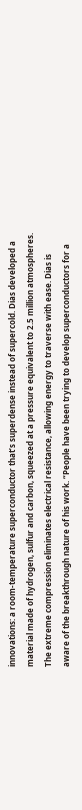innovations: a room-temperature superconductor that’s superdense instead of supercold. Dias developed a material made of hydrogen, sulfur and carbon, squeezed at a pressure equivalent to 2.5 million atmospheres. The extreme compression eliminates electrical resistance, allowing energy to traverse with ease. Dias is aware of the breakthrough nature of his work. “People have been trying to develop superconductors for a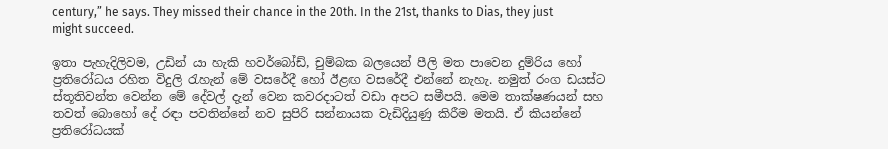century,” he says. They missed their chance in the 20th. In the 21st, thanks to Dias, they just might succeed.

ඉතා පැහැදිලිවම, උඩින් යා හැකි හවර්බෝඩ්, චුම්බක බලයෙන් පීලි මත පාවෙන දුම්රිය හෝ ප්‍රතිරෝධය රහිත විදුලි රැහැන් මේ වසරේදී හෝ ඊළඟ වසරේදී එන්නේ නැහැ. නමුත් රංග ඩයස්ට ස්තූතිවන්ත වෙන්න මේ දේවල් දැන් වෙන කවරදාටත් වඩා අපට සමීපයි. මෙම තාක්ෂණයන් සහ තවත් බොහෝ දේ රඳා පවතින්නේ නව සුපිරි සන්නායක වැඩිදියුණු කිරීම මතයි. ඒ කියන්නේ ප්‍රතිරෝධයක්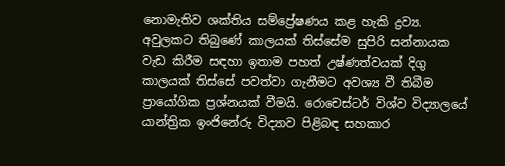නොමැතිව ශක්තිය සම්ප්‍රේෂණය කළ හැකි ද්‍රව්‍ය. අවුලකට තිබුණේ කාලයක් තිස්සේම සුපිරි සන්නායක වැඩ කිරීම සඳහා ඉතාම පහත් උෂ්ණත්වයක් දිගු කාලයක් තිස්සේ පවත්වා ගැනීමට අවශ්‍ය වී තිබීම ප්‍රායෝගික ප්‍රශ්නයක් වීමයි. රොචෙස්ටර් විශ්ව විද්‍යාලයේ යාන්ත්‍රික ඉංජිනේරු විද්‍යාව පිළිබඳ සහකාර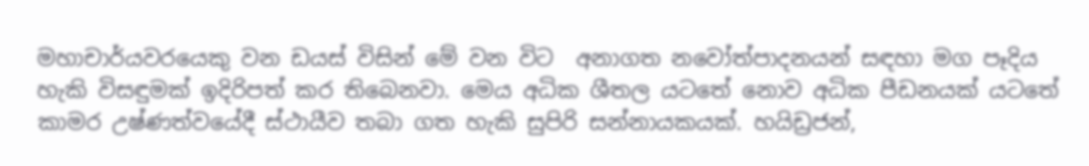මහාචාර්යවරයෙකු වන ඩයස් විසින් මේ වන විට  අනාගත නවෝත්පාදනයන් සඳහා මග පෑදිය හැකි විසඳුමක් ඉදිරිපත් කර තිබෙනවා. මෙය අධික ශීතල යටතේ නොව අධික පීඩනයක් යටතේ කාමර උෂ්ණත්වයේදී ස්ථායීව තබා ගත හැකි සුපිරි සන්නායකයක්. හයිඩ්‍රජන්,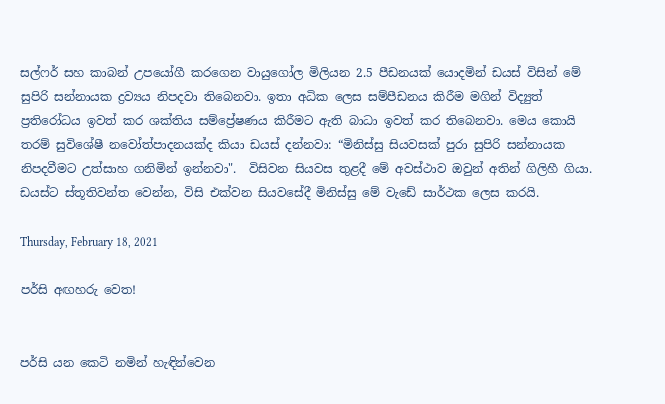සල්ෆර් සහ කාබන් උපයෝගී කරගෙන වායුගෝල මිලියන 2.5 පීඩනයක් යොදමින් ඩයස් විසින් මේ සුපිරි සන්නායක ද්‍රව්‍යය නිපදවා තිබෙනවා. ඉතා අධික ලෙස සම්පීඩනය කිරීම මගින් විද්‍යුත් ප්‍රතිරෝධය ඉවත් කර ශක්තිය සම්ප්‍රේෂණය කිරීමට ඇති බාධා ඉවත් කර තිබෙනවා. මෙය කොයි තරම් සුවිශේෂී නවෝත්පාදනයක්ද කියා ඩයස් දන්නවා: “මිනිස්සු සියවසක් පුරා සුපිරි සන්නායක නිපදවීමට උත්සාහ ගනිමින් ඉන්නවා".  විසිවන සියවස තුළදී මේ අවස්ථාව ඔවුන් අතින් ගිලිහී ගියා. ඩයස්ට ස්තූතිවන්ත වෙන්න, විසි එක්වන සියවසේදී මිනිස්සු මේ වැඩේ සාර්ථක ලෙස කරයි.

Thursday, February 18, 2021

පර්සි අඟහරු වෙත!


පර්සි යන කෙටි නමින් හැඳින්වෙන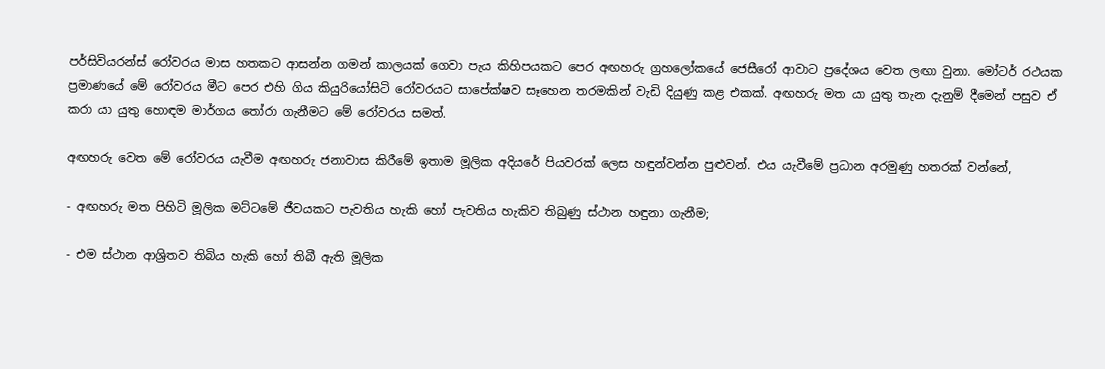පර්සිවියරන්ස් රෝවරය මාස හතකට ආසන්න ගමන් කාලයක් ගෙවා පැය කිහිපයකට පෙර අඟහරු ග්‍රහලෝකයේ ජෙසීරෝ ආවාට ප්‍රදේශය වෙත ලඟා වුනා. මෝටර් රථයක ප්‍රමාණයේ මේ රෝවරය මීට පෙර එහි ගිය කියුරියෝසිටි රෝවරයට සාපේක්ෂව සෑහෙන තරමකින් වැඩි දියුණු කළ එකක්. අඟහරු මත යා යුතු තැන දැනුම් දීමෙන් පසුව ඒ කරා යා යුතු හොඳම මාර්ගය තෝරා ගැනීමට මේ රෝවරය සමත්.

අඟහරු වෙත මේ රෝවරය යැවීම අඟහරු ජනාවාස කිරීමේ ඉතාම මූලික අදියරේ පියවරක් ලෙස හඳුන්වන්න පුළුවන්. එය යැවීමේ ප්‍රධාන අරමුණු හතරක් වන්නේ,

- අඟහරු මත පිහිටි මූලික මට්ටමේ ජීවයකට පැවතිය හැකි හෝ පැවතිය හැකිව තිබුණු ස්ථාන හඳුනා ගැනීම;

- එම ස්ථාන ආශ්‍රිතව තිබිය හැකි හෝ තිබී ඇති මූලික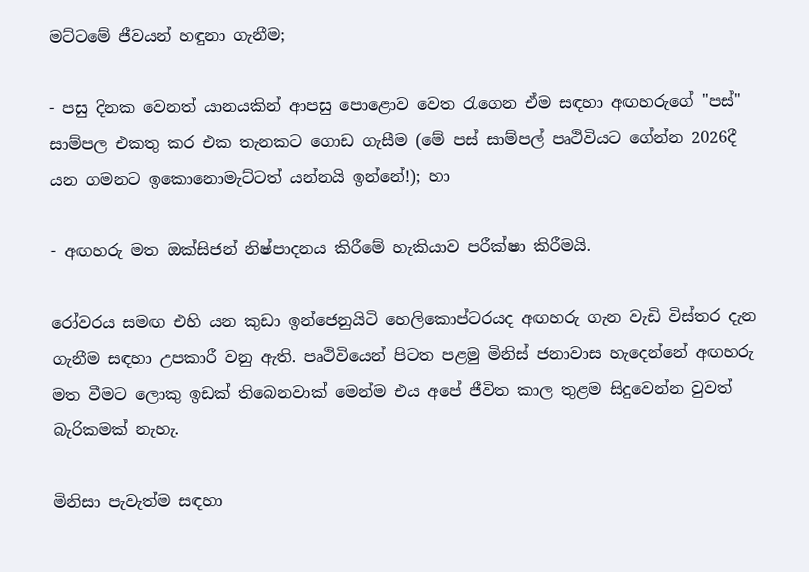මට්ටමේ ජීවයන් හඳුනා ගැනීම;

- පසු දිනක වෙනත් යානයකින් ආපසු පොළොව වෙත රැගෙන ඒම සඳහා අඟහරුගේ "පස්" සාම්පල එකතු කර එක තැනකට ගොඩ ගැසීම (මේ පස් සාම්පල් පෘථිවියට ගේන්න 2026දී යන ගමනට ඉකොනොමැට්ටත් යන්නයි ඉන්නේ!); හා

- අඟහරු මත ඔක්සිජන් නිෂ්පාදනය කිරීමේ හැකියාව පරීක්ෂා කිරීමයි.

රෝවරය සමඟ එහි යන කුඩා ඉන්ජෙනුයිටි හෙලිකොප්ටරයද අඟහරු ගැන වැඩි විස්තර දැන ගැනීම සඳහා උපකාරී වනු ඇති. පෘථිවියෙන් පිටත පළමු මිනිස් ජනාවාස හැදෙන්නේ අඟහරු මත වීමට ලොකු ඉඩක් තිබෙනවාක් මෙන්ම එය අපේ ජීවිත කාල තුළම සිදුවෙන්න වුවත් බැරිකමක් නැහැ.

මිනිසා පැවැත්ම සඳහා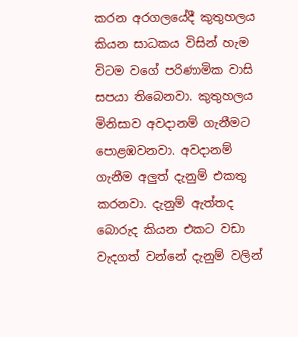කරන අරගලයේදී කුතුහලය කියන සාධකය විසින් හැම විටම වගේ පරිණාමික වාසි සපයා තිබෙනවා. කුතුහලය මිනිසාව අවදානම් ගැනීමට පොළඹවනවා. අවදානම් ගැනීම අලුත් දැනුම් එකතු කරනවා. දැනුම් ඇත්තද බොරුද කියන එකට වඩා වැදගත් වන්නේ දැනුම් වලින්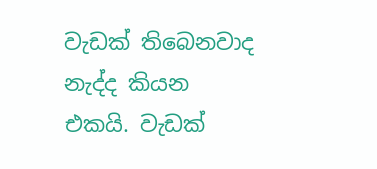වැඩක් තිබෙනවාද නැද්ද කියන එකයි. වැඩක්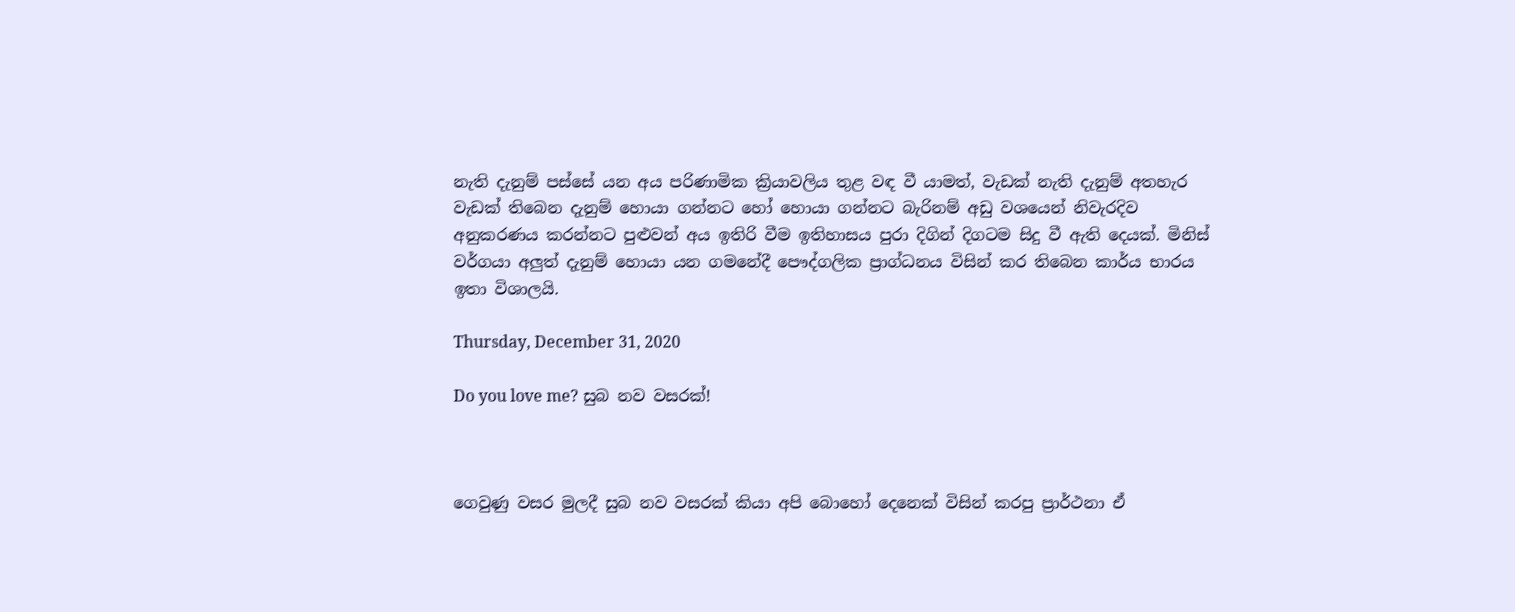නැති දැනුම් පස්සේ යන අය පරිණාමික ක්‍රියාවලිය තුළ වඳ වී යාමත්, වැඩක් නැති දැනුම් අතහැර වැඩක් තිබෙන දැනුම් හොයා ගන්නට හෝ හොයා ගන්නට බැරිනම් අඩු වශයෙන් නිවැරදිව අනුකරණය කරන්නට පුළුවන් අය ඉතිරි වීම ඉතිහාසය පුරා දිගින් දිගටම සිදු වී ඇති දෙයක්. මිනිස් වර්ගයා අලුත් දැනුම් හොයා යන ගමනේදී පෞද්ගලික ප්‍රාග්ධනය විසින් කර තිබෙන කාර්ය භාරය ඉතා විශාලයි.

Thursday, December 31, 2020

Do you love me? සුබ නව වසරක්!



ගෙවුණු වසර මුලදී සුබ නව වසරක් කියා අපි බොහෝ දෙනෙක් විසින් කරපු ප්‍රාර්ථනා ඒ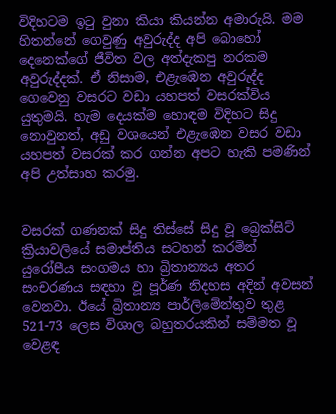විදිහටම ඉටු වුනා කියා කියන්න අමාරුයි. මම හිතන්නේ ගෙවුණු අවුරුද්ද අපි බොහෝ දෙනෙක්ගේ ජීවිත වල අත්දැකපු නරකම අවුරුද්දක්. ඒ නිසාම, එළැඹෙන අවුරුද්ද ගෙවෙනු වසරට වඩා යහපත් වසරක්විය යුතුමයි. හැම දෙයක්ම හොඳම විදිහට සිදු නොවුනත්, අඩු වශයෙන් එළැඹෙන වසර වඩා යහපත් වසරක් කර ගන්න අපට හැකි පමණින් අපි උත්සාහ කරමු.


වසරක් ගණනක් සිදු තිස්සේ සිදු වූ බ්‍රෙක්සිට් ක්‍රියාවලියේ සමාප්තිය සටහන් කරමින් යුරෝපීය සංගමය හා බ්‍රිතාන්‍යය අතර සංචරණය සඳහා වූ පූර්ණ නිදහස අදින් අවසන් වෙනවා. ඊයේ බ්‍රිතාන්‍ය පාර්ලිමේන්තුව තුළ 521-73 ලෙස විශාල බහුතරයකින් සම්මත වූ වෙළඳ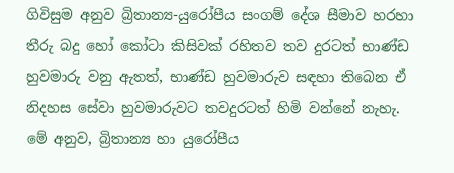ගිවිසුම අනුව බ්‍රිතාන්‍ය-යුරෝපීය සංගම් දේශ සීමාව හරහා තීරු බදු හෝ කෝටා කිසිවක් රහිතව තව දුරටත් භාණ්ඩ හුවමාරු වනු ඇතත්, භාණ්ඩ හුවමාරුව සඳහා තිබෙන ඒ නිදහස සේවා හුවමාරුවට තවදුරටත් හිමි වන්නේ නැහැ. මේ අනුව, බ්‍රිතාන්‍ය හා යුරෝපීය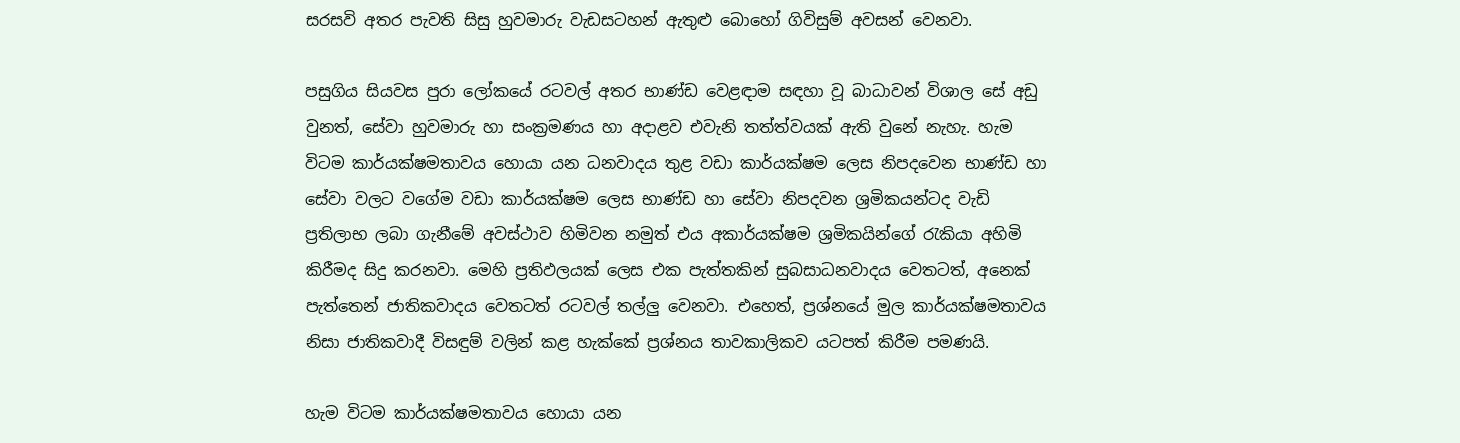සරසවි අතර පැවති සිසු හුවමාරු වැඩසටහන් ඇතුළු බොහෝ ගිවිසුම් අවසන් වෙනවා.

පසුගිය සියවස පුරා ලෝකයේ රටවල් අතර භාණ්ඩ වෙළඳාම සඳහා වූ බාධාවන් විශාල සේ අඩු වුනත්, සේවා හුවමාරු හා සංක්‍රමණය හා අදාළව එවැනි තත්ත්වයක් ඇති වුනේ නැහැ. හැම විටම කාර්යක්ෂමතාවය හොයා යන ධනවාදය තුළ වඩා කාර්යක්ෂම ලෙස නිපදවෙන භාණ්ඩ හා සේවා වලට වගේම වඩා කාර්යක්ෂම ලෙස භාණ්ඩ හා සේවා නිපදවන ශ්‍රමිකයන්ටද වැඩි ප්‍රතිලාභ ලබා ගැනීමේ අවස්ථාව හිමිවන නමුත් එය අකාර්යක්ෂම ශ්‍රමිකයින්ගේ රැකියා අහිමි කිරීමද සිදු කරනවා. මෙහි ප්‍රතිඵලයක් ලෙස එක පැත්තකින් සුබසාධනවාදය වෙතටත්, අනෙක් පැත්තෙන් ජාතිකවාදය වෙතටත් රටවල් තල්ලු වෙනවා. එහෙත්, ප්‍රශ්නයේ මුල කාර්යක්ෂමතාවය නිසා ජාතිකවාදී විසඳුම් වලින් කළ හැක්කේ ප්‍රශ්නය තාවකාලිකව යටපත් කිරීම පමණයි.

හැම විටම කාර්යක්ෂමතාවය හොයා යන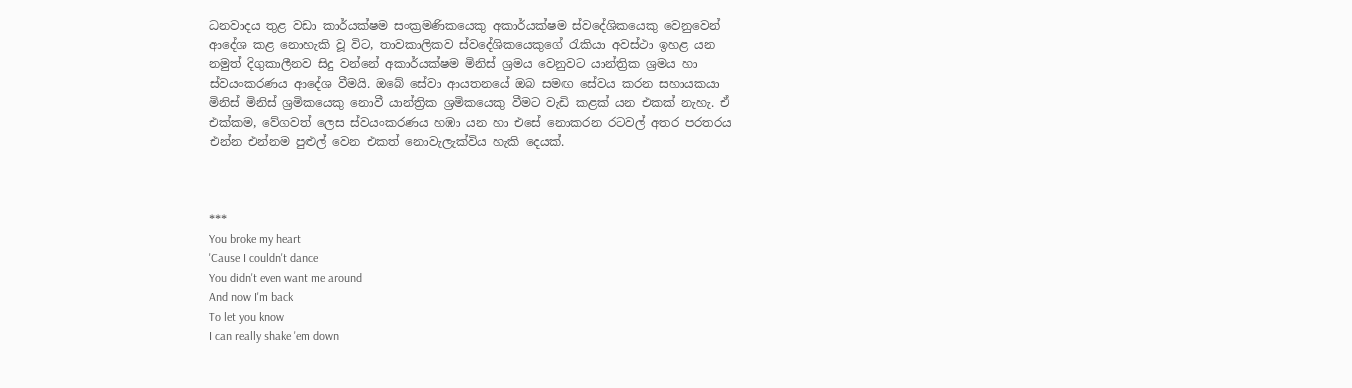ධනවාදය තුළ වඩා කාර්යක්ෂම සංක්‍රමණිකයෙකු අකාර්යක්ෂම ස්වදේශිකයෙකු වෙනුවෙන් ආදේශ කළ නොහැකි වූ විට, තාවකාලිකව ස්වදේශිකයෙකුගේ රැකියා අවස්ථා ඉහළ යන නමුත් දිගුකාලීනව සිදු වන්නේ අකාර්යක්ෂම මිනිස් ශ්‍රමය වෙනුවට යාන්ත්‍රික ශ්‍රමය හා ස්වයංකරණය ආදේශ වීමයි. ඔබේ සේවා ආයතනයේ ඔබ සමඟ සේවය කරන සහායකයා මිනිස් මිනිස් ශ්‍රමිකයෙකු නොවී යාන්ත්‍රික ශ්‍රමිකයෙකු වීමට වැඩි කළක් යන එකක් නැහැ. ඒ එක්කම, වේගවත් ලෙස ස්වයංකරණය හඹා යන හා එසේ නොකරන රටවල් අතර පරතරය එන්න එන්නම පුළුල් වෙන එකත් නොවැලැක්විය හැකි දෙයක්.



***
You broke my heart
'Cause I couldn't dance
You didn't even want me around
And now I'm back
To let you know
I can really shake 'em down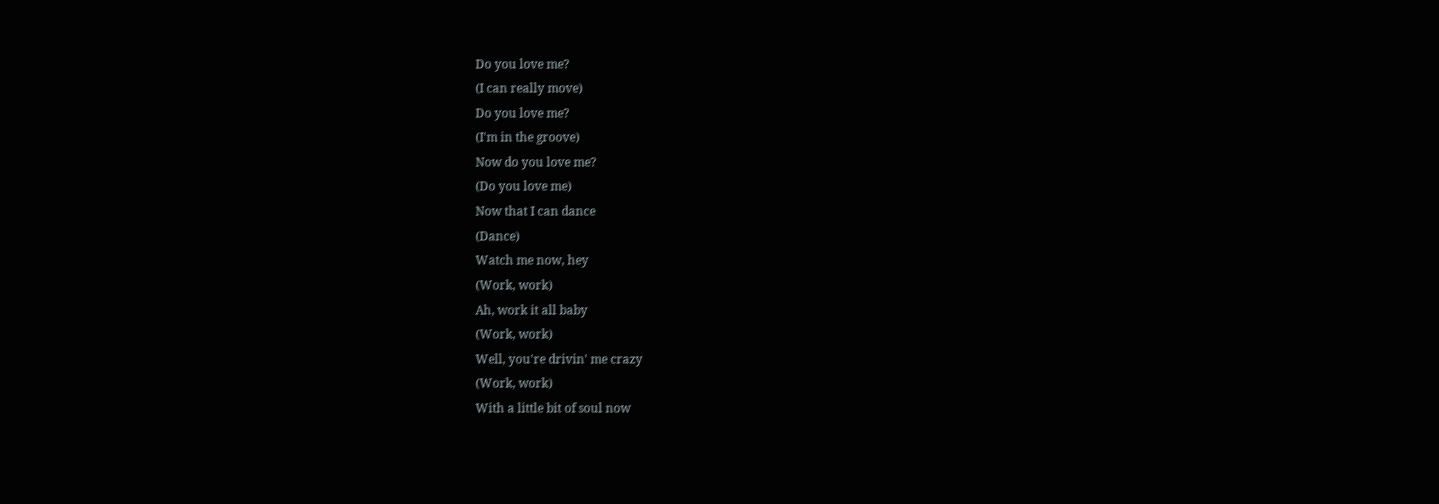Do you love me?
(I can really move)
Do you love me?
(I'm in the groove)
Now do you love me?
(Do you love me)
Now that I can dance
(Dance)
Watch me now, hey
(Work, work)
Ah, work it all baby
(Work, work)
Well, you're drivin' me crazy
(Work, work)
With a little bit of soul now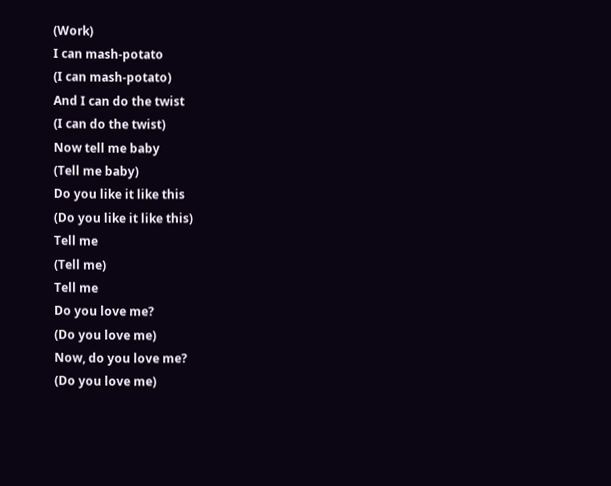(Work)
I can mash-potato
(I can mash-potato)
And I can do the twist
(I can do the twist)
Now tell me baby
(Tell me baby)
Do you like it like this
(Do you like it like this)
Tell me
(Tell me)
Tell me
Do you love me?
(Do you love me)
Now, do you love me?
(Do you love me)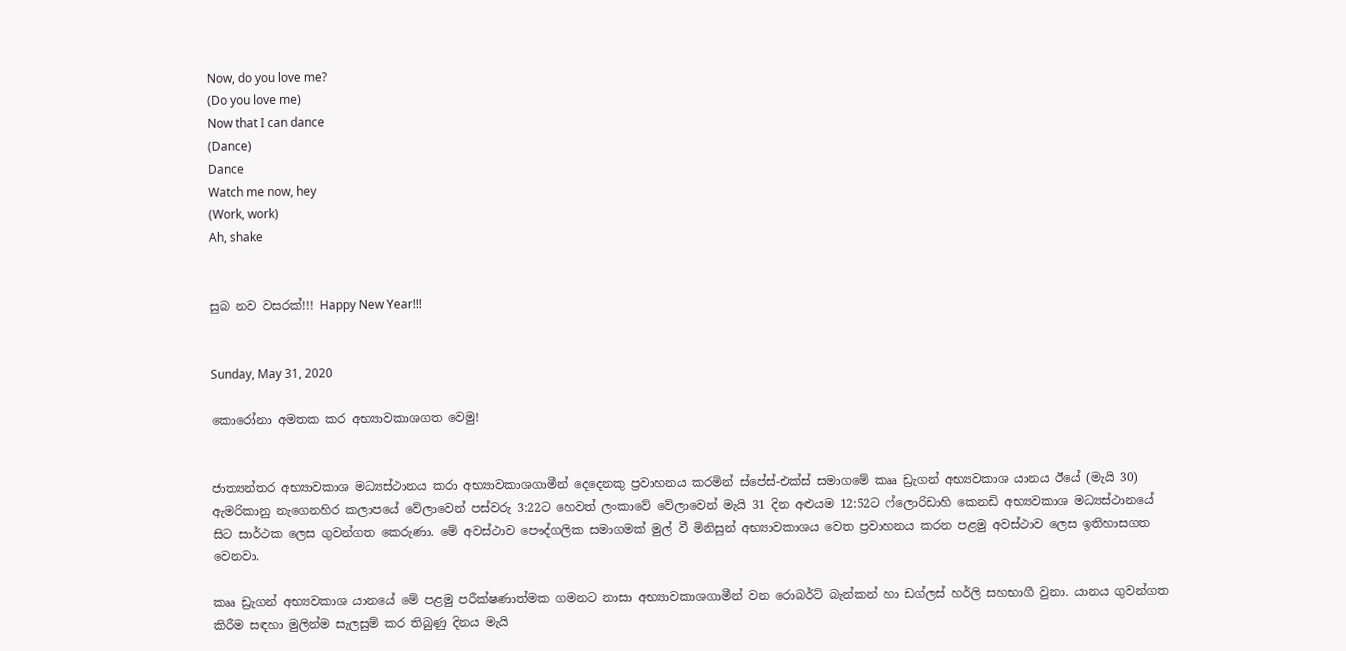Now, do you love me?
(Do you love me)
Now that I can dance
(Dance)
Dance
Watch me now, hey
(Work, work)
Ah, shake


සුබ නව වසරක්!!! Happy New Year!!!


Sunday, May 31, 2020

කොරෝනා අමතක කර අභ්‍යාවකාශගත වෙමු!


ජාත්‍යන්තර අභ්‍යාවකාශ මධ්‍යස්ථානය කරා අභ්‍යාවකාශගාමීන් දෙදෙනකු ප්‍රවාහනය කරමින් ස්පේස්-එක්ස් සමාගමේ කෲ ඩ්‍රැගන් අභ්‍යවකාශ යානය ඊයේ (මැයි 30) ඇමරිකානු නැගෙනහිර කලාපයේ වේලාවෙන් පස්වරු 3:22ට හෙවත් ලංකාවේ වේලාවෙන් මැයි 31 දින අළුයම 12:52ට ෆ්ලොරිඩාහි කෙනඩි අභ්‍යවකාශ මධ්‍යස්ථානයේ සිට සාර්ථක ලෙස ගුවන්ගත කෙරුණා. මේ අවස්ථාව පෞද්ගලික සමාගමක් මුල් වී මිනිසුන් අභ්‍යාවකාශය වෙත ප්‍රවාහනය කරන පළමු අවස්ථාව ලෙස ඉතිහාසගත වෙනවා.

කෲ ඩ්‍රැගන් අභ්‍යවකාශ යානයේ මේ පළමු පරීක්ෂණාත්මක ගමනට නාසා අභ්‍යාවකාශගාමීන් වන රොබර්ට් බැන්කන් හා ඩග්ලස් හර්ලි සහභාගී වුනා. යානය ගුවන්ගත කිරීම සඳහා මුලින්ම සැලසුම් කර තිබුණු දිනය මැයි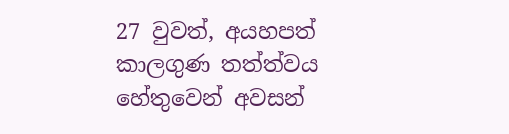27 වුවත්, අයහපත් කාලගුණ තත්ත්වය හේතුවෙන් අවසන්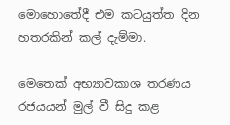මොහොතේදී එම කටයුත්ත දින හතරකින් කල් දැම්මා.

මෙතෙක් අභ්‍යාවකාශ තරණය රජයයන් මුල් වී සිදු කළ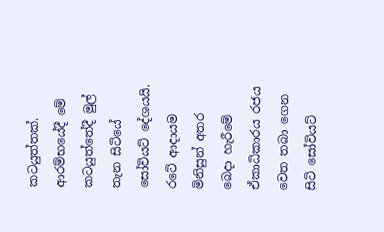කටයුත්තක්. ආරම්භයේදී මේ කටයුත්තේදී මුල් තැන සිටියේ සෝවියට් දේශයයි. රටේ ආදායම මිනිසුන් අතර බෙදා හැරීමේ ඒකාධිකාරය රජය වෙත තබා ගෙන සිටි සෝවියට්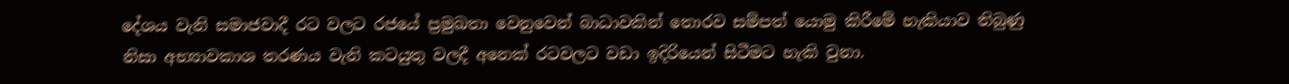දේශය වැනි සමාජවාදී රට වලට රජයේ ප්‍රමුඛතා වෙනුවෙන් බාධාවකින් තොරව සම්පත් යොමු කිරීමේ හැකියාව තිබුණු නිසා අභ්‍යාවකාශ තරණය වැනි කටයුතු වලදී අනෙක් රටවලට වඩා ඉදිරියෙන් සිටීමට හැකි වුනා.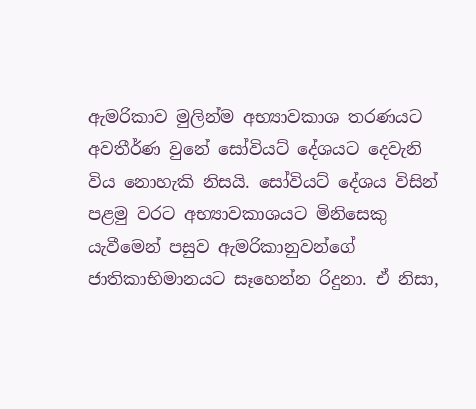ඇමරිකාව මුලින්ම අභ්‍යාවකාශ තරණයට අවතීර්ණ වුනේ සෝවියට් දේශයට දෙවැනි විය නොහැකි නිසයි. සෝවියට් දේශය විසින් පළමු වරට අභ්‍යාවකාශයට මිනිසෙකු යැවීමෙන් පසුව ඇමරිකානුවන්ගේ ජාතිකාභිමානයට සෑහෙන්න රිදුනා. ඒ නිසා,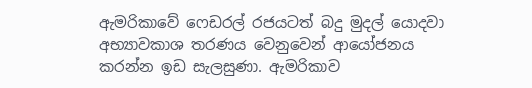ඇමරිකාවේ ෆෙඩරල් රජයටත් බදු මුදල් යොදවා අභ්‍යාවකාශ තරණය වෙනුවෙන් ආයෝජනය කරන්න ඉඩ සැලසුණා. ඇමරිකාව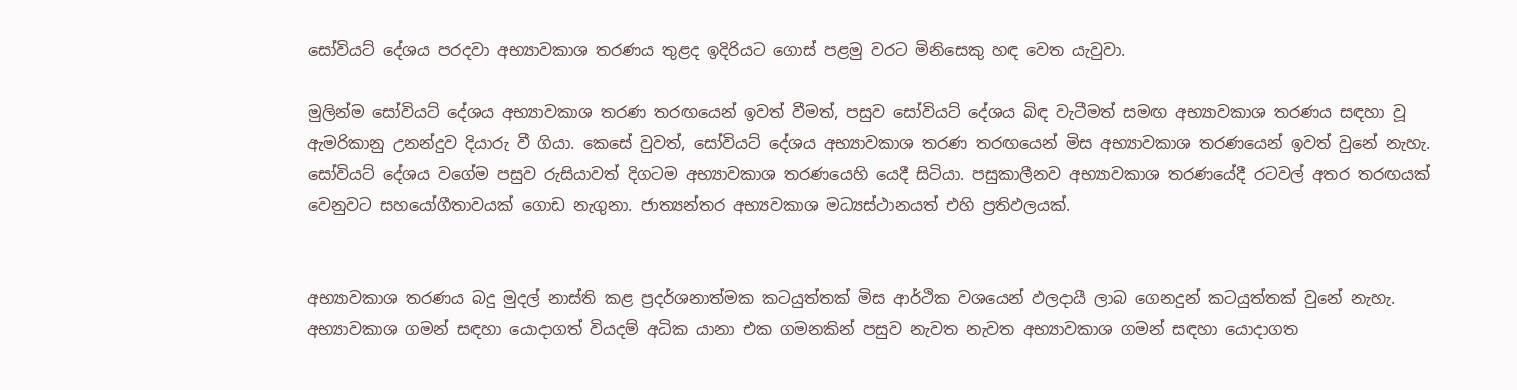සෝවියට් දේශය පරදවා අභ්‍යාවකාශ තරණය තුළද ඉදිරියට ගොස් පළමු වරට මිනිසෙකු හඳ වෙත යැවුවා.

මුලින්ම සෝවියට් දේශය අභ්‍යාවකාශ තරණ තරඟයෙන් ඉවත් වීමත්, පසුව සෝවියට් දේශය බිඳ වැටීමත් සමඟ අභ්‍යාවකාශ තරණය සඳහා වූ ඇමරිකානු උනන්දුව දියාරු වී ගියා. කෙසේ වුවත්, සෝවියට් දේශය අභ්‍යාවකාශ තරණ තරඟයෙන් මිස අභ්‍යාවකාශ තරණයෙන් ඉවත් වුනේ නැහැ. සෝවියට් දේශය වගේම පසුව රුසියාවත් දිගටම අභ්‍යාවකාශ තරණයෙහි යෙදී සිටියා. පසුකාලීනව අභ්‍යාවකාශ තරණයේදී රටවල් අතර තරඟයක් වෙනුවට සහයෝගීතාවයක් ගොඩ නැගුනා. ජාත්‍යන්තර අභ්‍යවකාශ මධ්‍යස්ථානයත් එහි ප්‍රතිඵලයක්.


අභ්‍යාවකාශ තරණය බදු මුදල් නාස්ති කළ ප්‍රදර්ශනාත්මක කටයුත්තක් මිස ආර්ථික වශයෙන් ඵලදායී ලාබ ගෙනදුන් කටයුත්තක් වුනේ නැහැ. අභ්‍යාවකාශ ගමන් සඳහා යොදාගත් වියදම් අධික යානා එක ගමනකින් පසුව නැවත නැවත අභ්‍යාවකාශ ගමන් සඳහා යොදාගත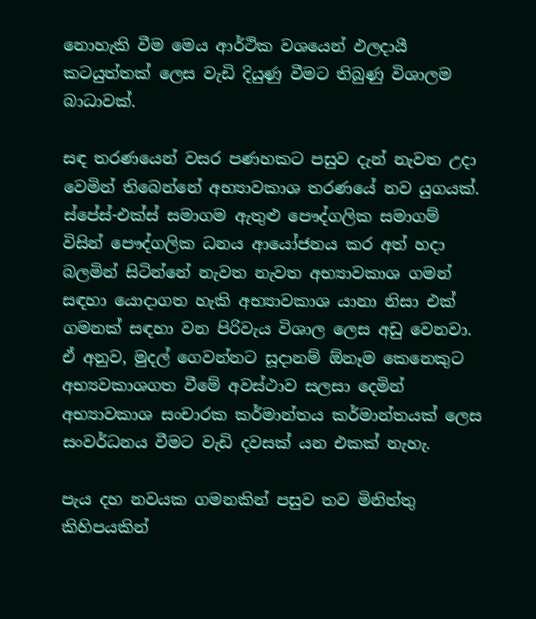නොහැකි වීම මෙය ආර්ථික වශයෙන් ඵලදායී කටයුත්තක් ලෙස වැඩි දියුණු වීමට තිබුණු විශාලම බාධාවක්.

සඳ තරණයෙන් වසර පණහකට පසුව දැන් නැවත උදා වෙමින් තිබෙන්නේ අභ්‍යාවකාශ තරණයේ නව යුගයක්. ස්පේස්-එක්ස් සමාගම ඇතුළු පෞද්ගලික සමාගම් විසින් පෞද්ගලික ධනය ආයෝජනය කර අත් හදා බලමින් සිටින්නේ නැවත නැවත අභ්‍යාවකාශ ගමන් සඳහා යොදාගත හැකි අභ්‍යාවකාශ යානා නිසා එක් ගමනක් සඳහා වන පිරිවැය විශාල ලෙස අඩු වෙනවා. ඒ අනුව, මුදල් ගෙවන්නට සූදානම් ඕනෑම කෙනෙකුට අභ්‍යවකාශගත වීමේ අවස්ථාව සලසා දෙමින් අභ්‍යාවකාශ සංචාරක කර්මාන්තය කර්මාන්තයක් ලෙස සංවර්ධනය වීමට වැඩි දවසක් යන එකක් නැහැ.

පැය දහ නවයක ගමනකින් පසුව තව මිනිත්තු කිහිපයකින්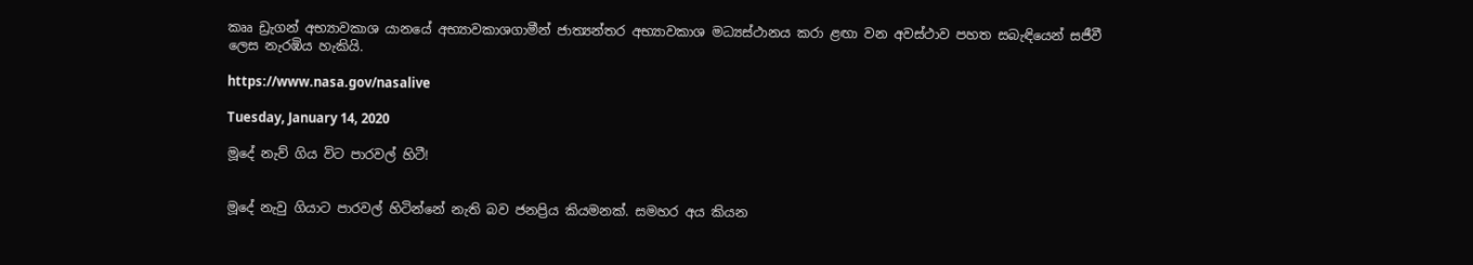කෲ ඩ්‍රැගන් අභ්‍යාවකාශ යානයේ අභ්‍යාවකාශගාමීන් ජාත්‍යන්තර අභ්‍යාවකාශ මධ්‍යස්ථානය කරා ළඟා වන අවස්ථාව පහත සබැඳියෙන් සජීවී ලෙස නැරඹිය හැකියි.

https://www.nasa.gov/nasalive

Tuesday, January 14, 2020

මූදේ නැව් ගිය විට පාරවල් හිටී!


මූදේ නැවු ගියාට පාරවල් හිටින්නේ නැති බව ජනප්‍රිය කියමනක්. සමහර අය කියන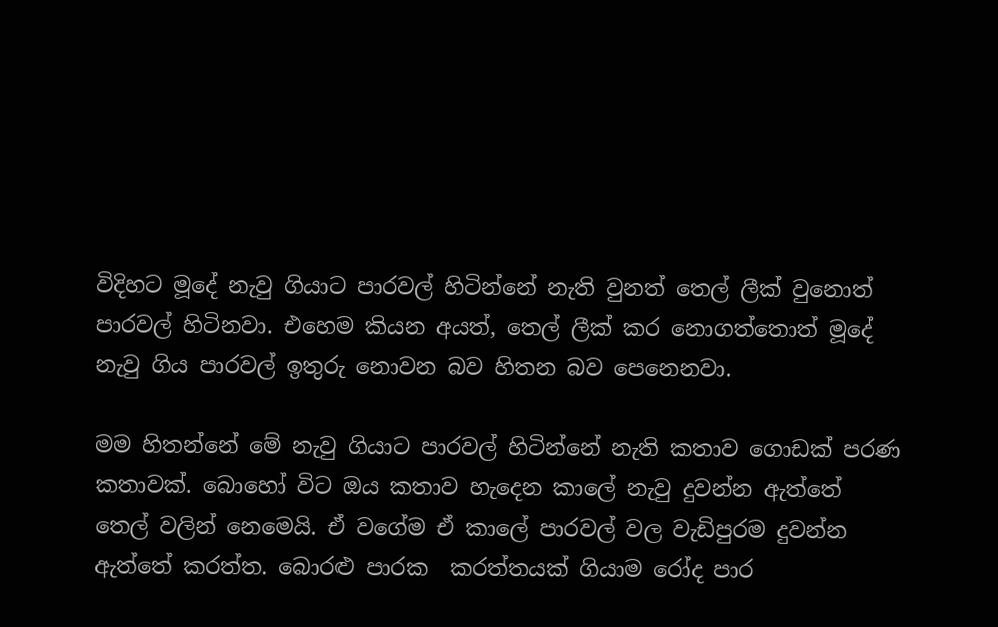විදිහට මූදේ නැවු ගියාට පාරවල් හිටින්නේ නැති වුනත් තෙල් ලීක් වුනොත් පාරවල් හිටිනවා. එහෙම කියන අයත්, තෙල් ලීක් කර නොගත්තොත් මූදේ නැවු ගිය පාරවල් ඉතුරු නොවන බව හිතන බව පෙනෙනවා.

මම හිතන්නේ මේ නැවු ගියාට පාරවල් හිටින්නේ නැති කතාව ගොඩක් පරණ කතාවක්. බොහෝ විට ඔය කතාව හැදෙන කාලේ නැවු දුවන්න ඇත්තේ තෙල් වලින් නෙමෙයි. ඒ වගේම ඒ කාලේ පාරවල් වල වැඩිපුරම දුවන්න ඇත්තේ කරත්ත. බොරළු පාරක  කරත්තයක් ගියාම රෝද පාර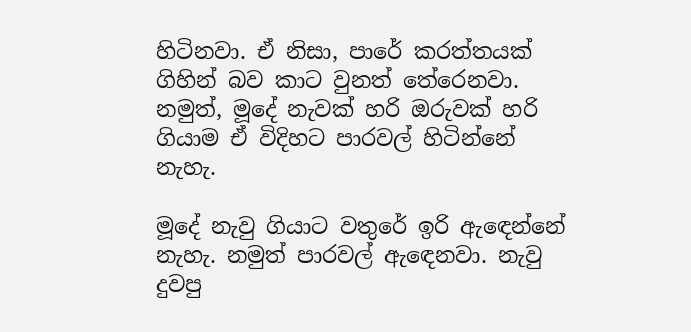හිටිනවා. ඒ නිසා, පාරේ කරත්තයක් ගිහින් බව කාට වුනත් තේරෙනවා. නමුත්, මූදේ නැවක් හරි ඔරුවක් හරි ගියාම ඒ විදිහට පාරවල් හිටින්නේ නැහැ.

මූදේ නැවු ගියාට වතුරේ ඉරි ඇඳෙන්නේ නැහැ. නමුත් පාරවල් ඇඳෙනවා. නැවු දුවපු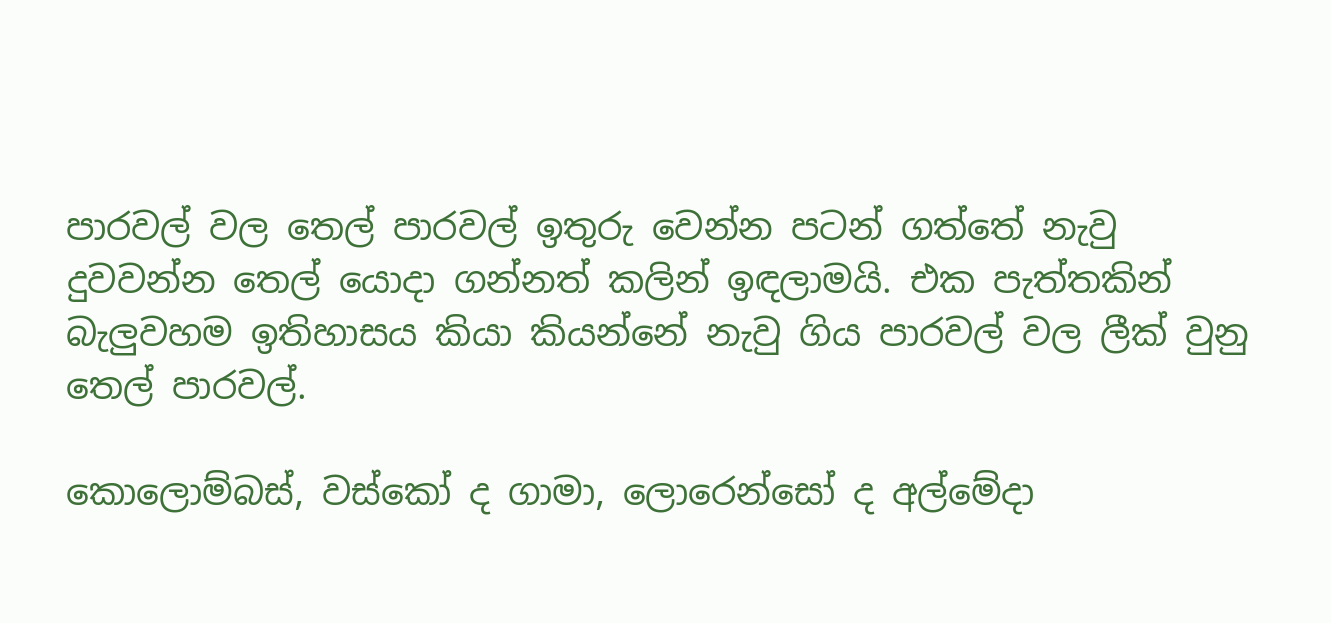පාරවල් වල තෙල් පාරවල් ඉතුරු වෙන්න පටන් ගත්තේ නැවු දුවවන්න තෙල් යොදා ගන්නත් කලින් ඉඳලාමයි. එක පැත්තකින් බැලුවහම ඉතිහාසය කියා කියන්නේ නැවු ගිය පාරවල් වල ලීක් වුනු තෙල් පාරවල්.

කොලොම්බස්, වස්කෝ ද ගාමා, ලොරෙන්සෝ ද අල්මේදා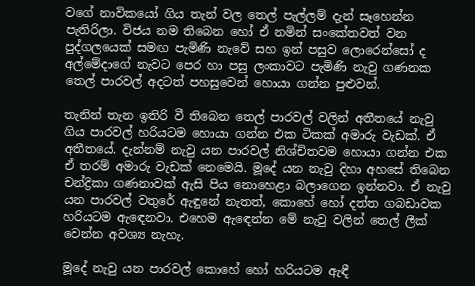වගේ නාවිකයෝ ගිය තැන් වල තෙල් පැල්ලම් දැන් සෑහෙන්න පැතිරිලා. විජය නම තිබෙන හෝ ඒ නමින් සංකේතවත් වන පුද්ගලයෙක් සමඟ පැමිණි නැවේ සහ ඉන් පසුව ලොරෙන්සෝ ද අල්මේදාගේ නැවට පෙර හා පසු ලංකාවට පැමිණි නැවු ගණනක තෙල් පාරවල් අදටත් පහසුවෙන් හොයා ගන්න පුළුවන්.

තැනින් තැන ඉතිරි වී තිබෙන තෙල් පාරවල් වලින් අතීතයේ නැවු ගිය පාරවල් හරියටම හොයා ගන්න එක ටිකක් අමාරු වැඩක්. ඒ අතීතයේ. දැන්නම් නැවු යන පාරවල් නිශ්චිතවම හොයා ගන්න එක ඒ තරම් අමාරු වැඩක් නෙමෙයි. මූදේ යන නැවු දිහා අහසේ තිබෙන චන්ද්‍රිකා ගණනාවක් ඇසි පිය නොහෙළා බලාගෙන ඉන්නවා. ඒ නැවු යන පාරවල් වතුරේ ඇඳුනේ නැතත්, කොහේ හෝ දත්ත ගබඩාවක හරියටම ඇඳෙනවා. එහෙම ඇඳෙන්න මේ නැවු වලින් තෙල් ලීක් වෙන්න අවශ්‍ය නැහැ.

මූදේ නැවු යන පාරවල් කොහේ හෝ හරියටම ඇඳී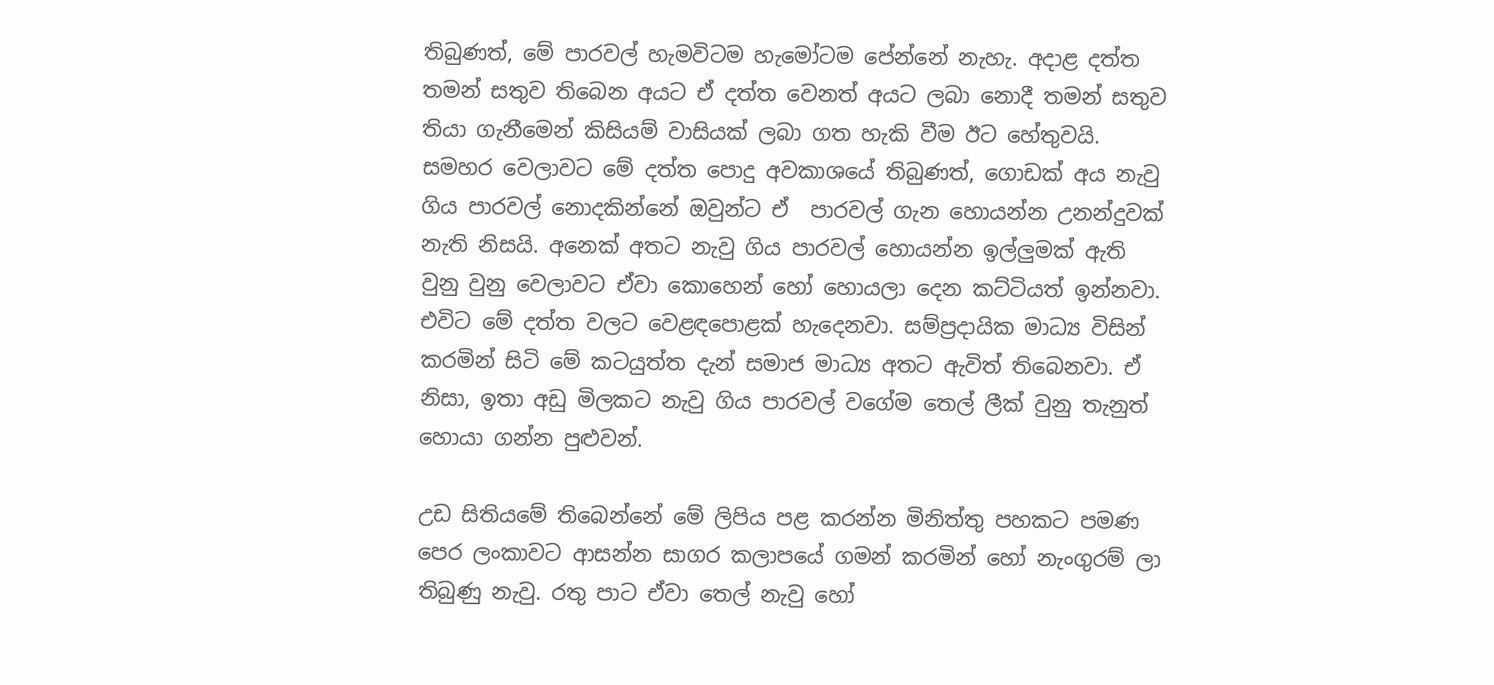තිබුණත්, මේ පාරවල් හැමවිටම හැමෝටම පේන්නේ නැහැ. අදාළ දත්ත තමන් සතුව තිබෙන අයට ඒ දත්ත වෙනත් අයට ලබා නොදී තමන් සතුව තියා ගැනීමෙන් කිසියම් වාසියක් ලබා ගත හැකි වීම ඊට හේතුවයි. සමහර වෙලාවට මේ දත්ත පොදු අවකාශයේ තිබුණත්, ගොඩක් අය නැවු ගිය පාරවල් නොදකින්නේ ඔවුන්ට ඒ  පාරවල් ගැන හොයන්න උනන්දුවක් නැති නිසයි. අනෙක් අතට නැවු ගිය පාරවල් හොයන්න ඉල්ලුමක් ඇති වුනු වුනු වෙලාවට ඒවා කොහෙන් හෝ හොයලා දෙන කට්ටියත් ඉන්නවා. එවිට මේ දත්ත වලට වෙළඳපොළක් හැදෙනවා. සම්ප්‍රදායික මාධ්‍ය විසින් කරමින් සිටි මේ කටයුත්ත දැන් සමාජ මාධ්‍ය අතට ඇවිත් තිබෙනවා. ඒ නිසා, ඉතා අඩු මිලකට නැවු ගිය පාරවල් වගේම තෙල් ලීක් වුනු තැනුත් හොයා ගන්න පුළුවන්.

උඩ සිතියමේ තිබෙන්නේ මේ ලිපිය පළ කරන්න මිනිත්තු පහකට පමණ පෙර ලංකාවට ආසන්න සාගර කලාපයේ ගමන් කරමින් හෝ නැංගුරම් ලා තිබුණු නැවු. රතු පාට ඒවා තෙල් නැවු හෝ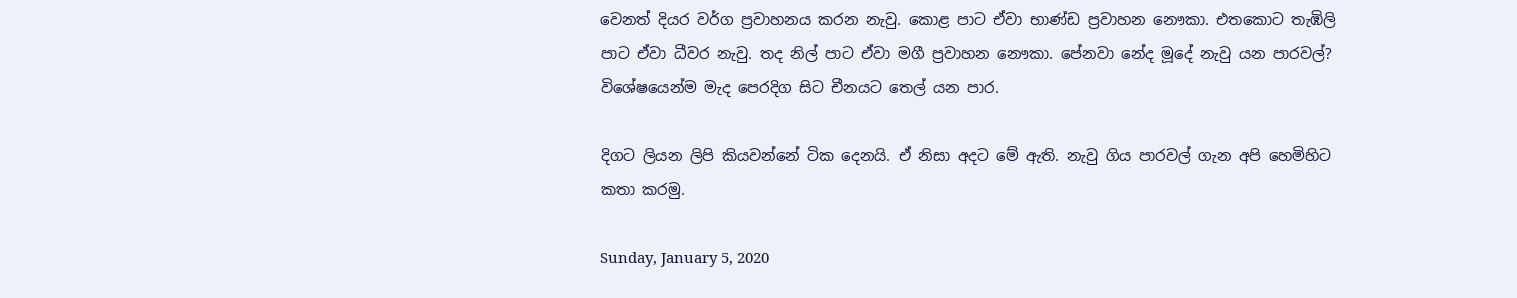වෙනත් දියර වර්ග ප්‍රවාහනය කරන නැවු. කොළ පාට ඒවා භාණ්ඩ ප්‍රවාහන නෞකා. එතකොට තැඹිලි පාට ඒවා ධීවර නැවු. තද නිල් පාට ඒවා මගී ප්‍රවාහන නෞකා. පේනවා නේද මූදේ නැවු යන පාරවල්? විශේෂයෙන්ම මැද පෙරදිග සිට චීනයට තෙල් යන පාර.

දිගට ලියන ලිපි කියවන්නේ ටික දෙනයි. ඒ නිසා අදට මේ ඇති. නැවු ගිය පාරවල් ගැන අපි හෙමිහිට කතා කරමු.

Sunday, January 5, 2020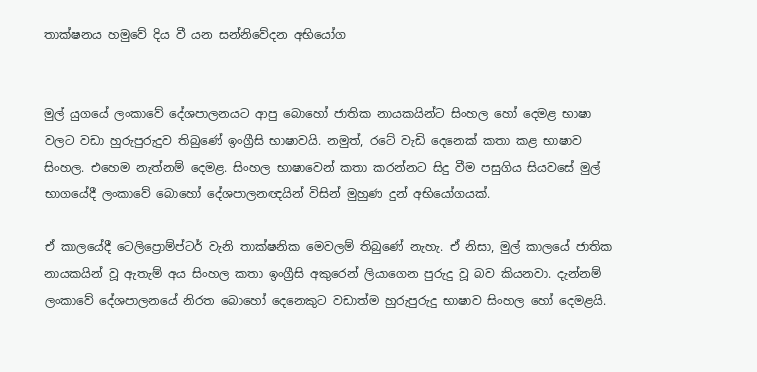තාක්ෂනය හමුවේ දිය වී යන සන්නිවේදන අභියෝග


මුල් යුගයේ ලංකාවේ දේශපාලනයට ආපු බොහෝ ජාතික නායකයින්ට සිංහල හෝ දෙමළ භාෂා වලට වඩා හුරුපුරුදුව තිබුණේ ඉංග්‍රීසි භාෂාවයි. නමුත්, රටේ වැඩි දෙනෙක් කතා කළ භාෂාව සිංහල. එහෙම නැත්නම් දෙමළ. සිංහල භාෂාවෙන් කතා කරන්නට සිදු වීම පසුගිය සියවසේ මුල් භාගයේදී ලංකාවේ බොහෝ දේශපාලනඥයින් විසින් මුහුණ දුන් අභියෝගයක්.

ඒ කාලයේදී ටෙලිප්‍රොම්ප්ටර් වැනි තාක්ෂනික මෙවලම් තිබුණේ නැහැ. ඒ නිසා, මුල් කාලයේ ජාතික නායකයින් වූ ඇතැම් අය සිංහල කතා ඉංග්‍රීසි අකුරෙන් ලියාගෙන පුරුදු වූ බව කියනවා. දැන්නම් ලංකාවේ දේශපාලනයේ නිරත බොහෝ දෙනෙකුට වඩාත්ම හුරුපුරුදු භාෂාව සිංහල හෝ දෙමළයි.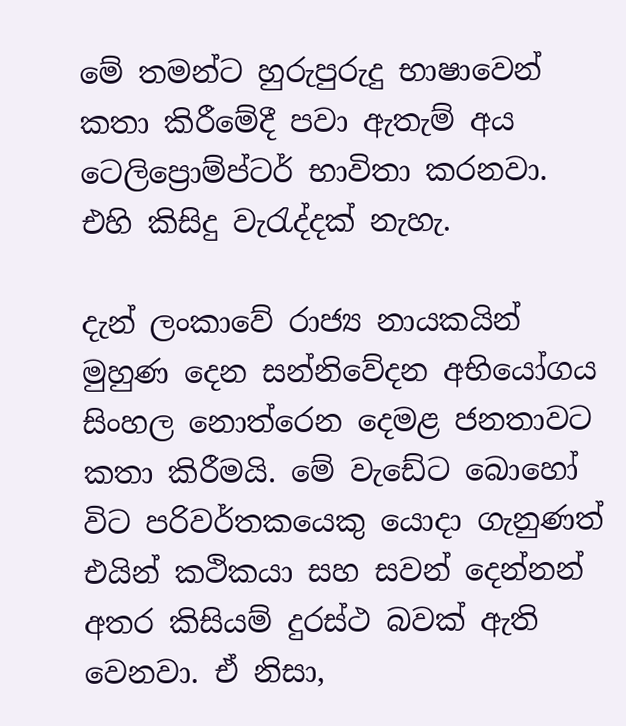මේ තමන්ට හුරුපුරුදු භාෂාවෙන් කතා කිරීමේදී පවා ඇතැම් අය ටෙලිප්‍රොම්ප්ටර් භාවිතා කරනවා. එහි කිසිදු වැරැද්දක් නැහැ.

දැන් ලංකාවේ රාජ්‍ය නායකයින් මුහුණ දෙන සන්නිවේදන අභියෝගය සිංහල නොත්රෙන දෙමළ ජනතාවට කතා කිරීමයි. මේ වැඩේට බොහෝ විට පරිවර්තකයෙකු යොදා ගැනුණත් එයින් කථිකයා සහ සවන් දෙන්නන් අතර කිසියම් දුරස්ථ බවක් ඇති වෙනවා. ඒ නිසා,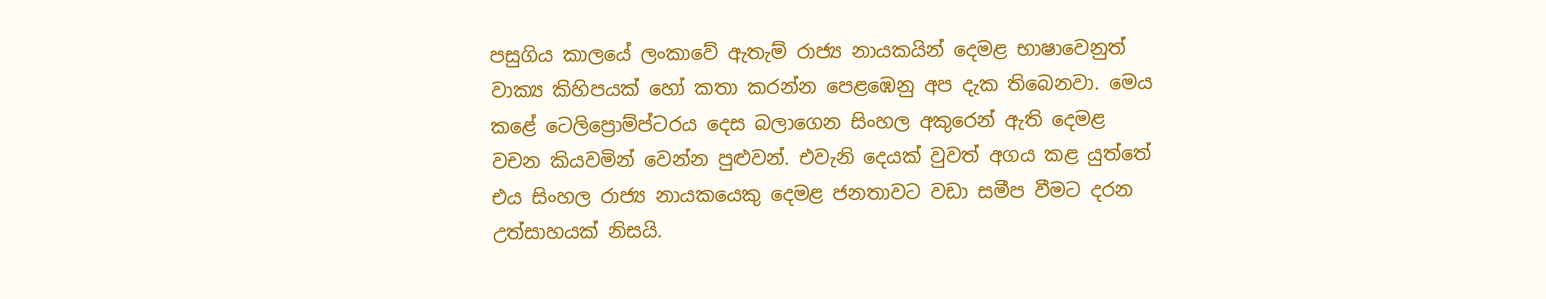පසුගිය කාලයේ ලංකාවේ ඇතැම් රාජ්‍ය නායකයින් දෙමළ භාෂාවෙනුත් වාක්‍ය කිහිපයක් හෝ කතා කරන්න පෙළඹෙනු අප දැක තිබෙනවා. මෙය කළේ ටෙලිප්‍රොම්ප්ටරය දෙස බලාගෙන සිංහල අකුරෙන් ඇති දෙමළ වචන කියවමින් වෙන්න පුළුවන්. එවැනි දෙයක් වුවත් අගය කළ යුත්තේ එය සිංහල රාජ්‍ය නායකයෙකු දෙමළ ජනතාවට වඩා සමීප වීමට දරන උත්සාහයක් නිසයි.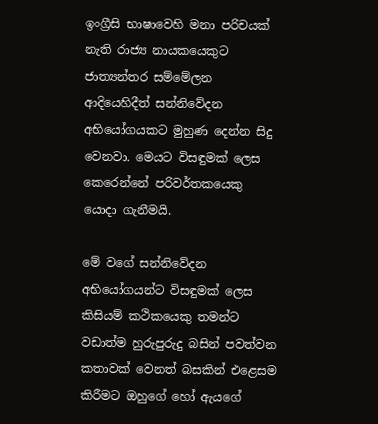ඉංග්‍රීසි භාෂාවෙහි මනා පරිචයක් නැති රාජ්‍ය නායකයෙකුට ජාත්‍යන්තර සම්මේලන ආදියෙහිදීත් සන්නිවේදන අභියෝගයකට මුහුණ දෙන්න සිදු වෙනවා. මෙයට විසඳුමක් ලෙස කෙරෙන්නේ පරිවර්තකයෙකු යොදා ගැනීමයි.

මේ වගේ සන්නිවේදන අභියෝගයන්ට විසඳුමක් ලෙස කිසියම් කථිකයෙකු තමන්ට වඩාත්ම හුරුපුරුදු බසින් පවත්වන කතාවක් වෙනත් බසකින් එළෙසම කිරීමට ඔහුගේ හෝ ඇයගේ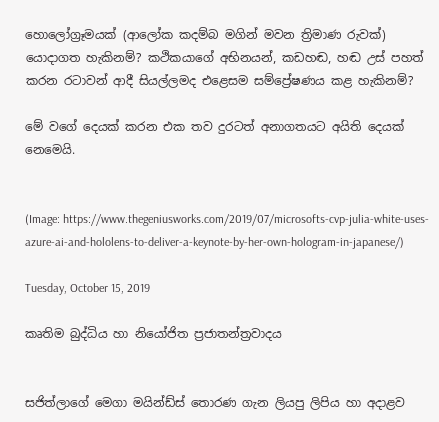හොලෝග්‍රෑමයක් (ආලෝක කදම්බ මගින් මවන ත්‍රිමාණ රුවක්) යොදාගත හැකිනම්? කථිකයාගේ අභිනයන්, කඩහඬ, හඬ උස් පහත් කරන රටාවන් ආදී සියල්ලමද එළෙසම සම්ප්‍රේෂණය කළ හැකිනම්?

මේ වගේ දෙයක් කරන එක තව දුරටත් අනාගතයට අයිති දෙයක් නෙමෙයි.


(Image: https://www.thegeniusworks.com/2019/07/microsofts-cvp-julia-white-uses-azure-ai-and-hololens-to-deliver-a-keynote-by-her-own-hologram-in-japanese/)

Tuesday, October 15, 2019

කෘතිම බුද්ධිය හා නියෝජිත ප්‍රජාතන්ත්‍රවාදය


සජිත්ලාගේ මෙගා මයින්ඩ්ස් තොරණ ගැන ලියපු ලිපිය හා අදාළව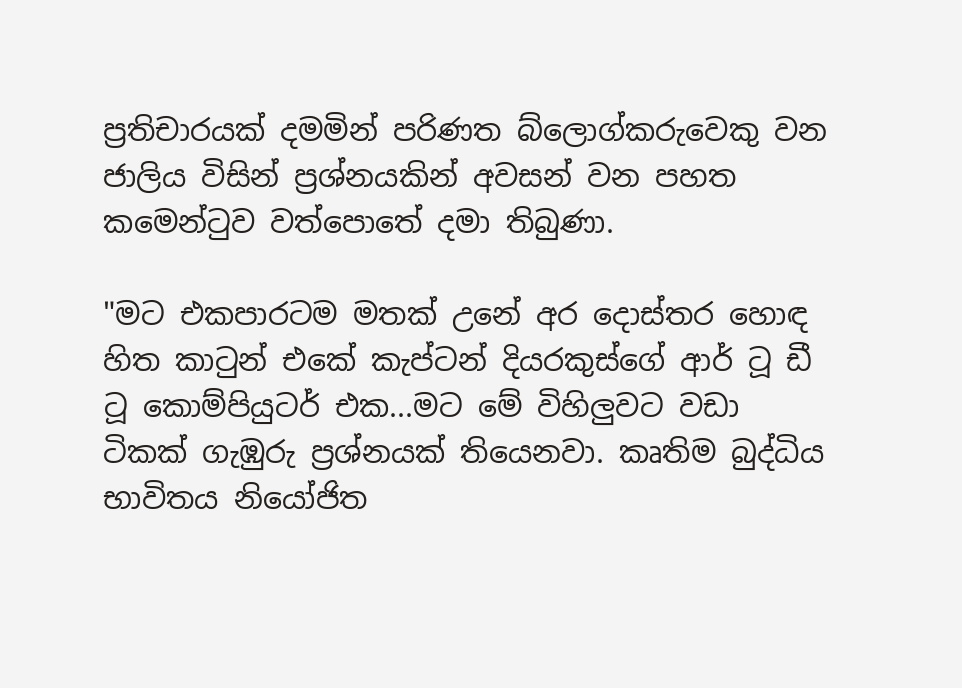ප්‍රතිචාරයක් දමමින් පරිණත බ්ලොග්කරුවෙකු වන ජාලිය විසින් ප්‍රශ්නයකින් අවසන් වන පහත කමෙන්ටුව වත්පොතේ දමා තිබුණා.

"මට එකපාරටම මතක් උනේ අර දොස්තර හොඳ හිත කාටුන් එකේ කැප්ටන් දියරකුස්ගේ ආර් ටූ ඩී ටූ කොම්පියුටර් එක...මට මේ විහිලුවට වඩා ටිකක් ගැඹුරු ප්‍රශ්නයක් තියෙනවා. කෘතිම බුද්ධිය භාවිතය නියෝජිත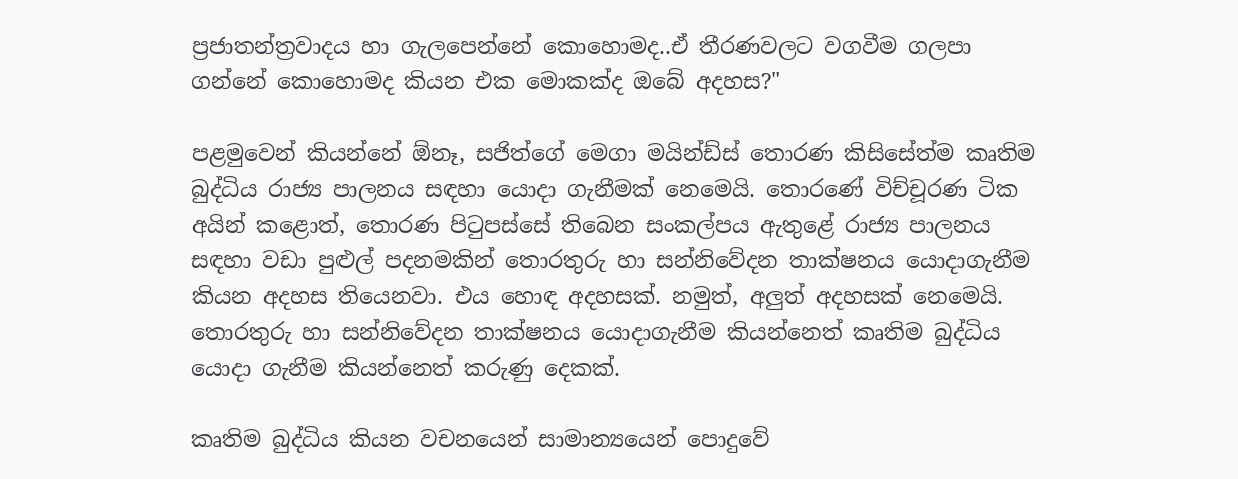ප්‍රජාතන්ත්‍රවාදය හා ගැලපෙන්නේ කොහොමද..ඒ තීරණවලට වගවීම ගලපා ගන්නේ කොහොමද කියන එක මොකක්ද ඔබේ අදහස?"

පළමුවෙන් කියන්නේ ඕනෑ, සජිත්ගේ මෙගා මයින්ඩ්ස් තොරණ කිසිසේත්ම කෘතිම බුද්ධිය රාජ්‍ය පාලනය සඳහා යොදා ගැනීමක් නෙමෙයි. තොරණේ විච්චූරණ ටික අයින් කළොත්, තොරණ පිටුපස්සේ තිබෙන සංකල්පය ඇතුළේ රාජ්‍ය පාලනය සඳහා වඩා පුළුල් පදනමකින් තොරතුරු හා සන්නිවේදන තාක්ෂනය යොදාගැනීම කියන අදහස තියෙනවා. එය හොඳ අදහසක්. නමුත්, අලුත් අදහසක් නෙමෙයි. තොරතුරු හා සන්නිවේදන තාක්ෂනය යොදාගැනීම කියන්නෙත් කෘතිම බුද්ධිය යොදා ගැනීම කියන්නෙත් කරුණු දෙකක්.

කෘතිම බුද්ධිය කියන වචනයෙන් සාමාන්‍යයෙන් පොදුවේ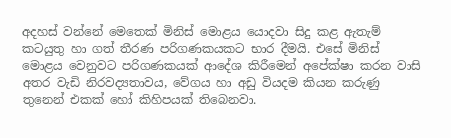අදහස් වන්නේ මෙතෙක් මිනිස් මොළය යොදවා සිදු කළ ඇතැම් කටයුතු හා ගත් තීරණ පරිගණකයකට භාර දීමයි. එසේ මිනිස් මොළය වෙනුවට පරිගණකයක් ආදේශ කිරීමෙන් අපේක්ෂා කරන වාසි අතර වැඩි නිරවද්‍යතාවය, වේගය හා අඩු වියදම කියන කරුණු තුනෙන් එකක් හෝ කිහිපයක් තිබෙනවා.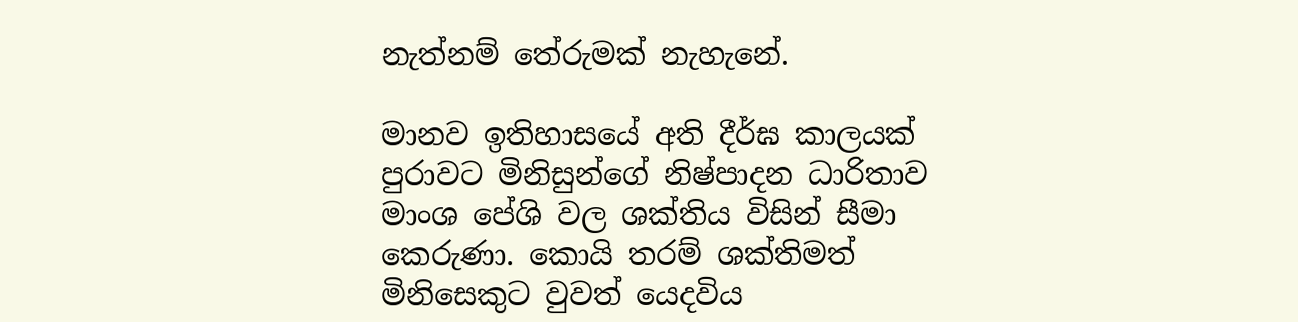නැත්නම් තේරුමක් නැහැනේ.

මානව ඉතිහාසයේ අති දීර්ඝ කාලයක් පුරාවට මිනිසුන්ගේ නිෂ්පාදන ධාරිතාව මාංශ පේශි වල ශක්තිය විසින් සීමා කෙරුණා. කොයි තරම් ශක්තිමත් මිනිසෙකුට වුවත් යෙදවිය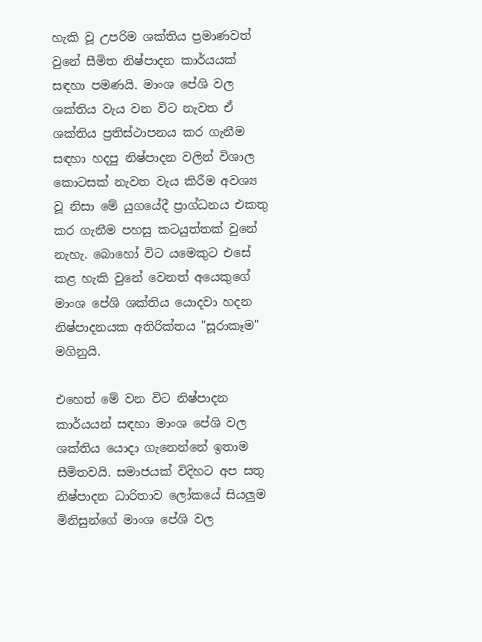හැකි වූ උපරිම ශක්තිය ප්‍රමාණවත් වුනේ සීමිත නිෂ්පාදන කාර්යයක් සඳහා පමණයි. මාංශ පේශි වල ශක්තිය වැය වන විට නැවත ඒ ශක්තිය ප්‍රතිස්ථාපනය කර ගැනීම සඳහා හදපු නිෂ්පාදන වලින් විශාල කොටසක් නැවත වැය කිරීම අවශ්‍ය වූ නිසා මේ යුගයේදී ප්‍රාග්ධනය එකතු කර ගැනීම පහසු කටයුත්තක් වුනේ නැහැ. බොහෝ විට යමෙකුට එසේ කළ හැකි වුනේ වෙනත් අයෙකුගේ මාංශ පේශි ශක්තිය යොදවා හදන නිෂ්පාදනයක අතිරික්තය "සූරාකෑම" මගිනුයි.

එහෙත් මේ වන විට නිෂ්පාදන කාර්යයන් සඳහා මාංශ පේශි වල ශක්තිය යොදා ගැනෙන්නේ ඉතාම සීමිතවයි. සමාජයක් විදිහට අප සතු නිෂ්පාදන ධාරිතාව ලෝකයේ සියලුම මිනිසුන්ගේ මාංශ පේශි වල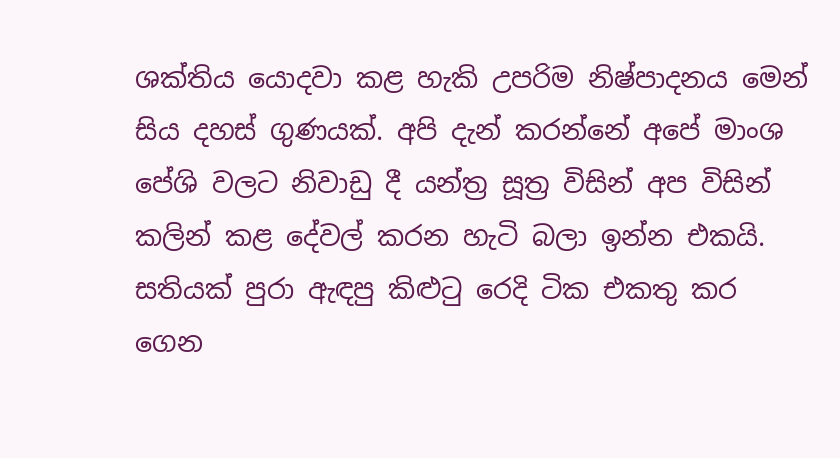ශක්තිය යොදවා කළ හැකි උපරිම නිෂ්පාදනය මෙන් සිය දහස් ගුණයක්. අපි දැන් කරන්නේ අපේ මාංශ පේශි වලට නිවාඩු දී යන්ත්‍ර සූත්‍ර විසින් අප විසින් කලින් කළ දේවල් කරන හැටි බලා ඉන්න එකයි. සතියක් පුරා ඇඳපු කිළුටු රෙදි ටික එකතු කර ගෙන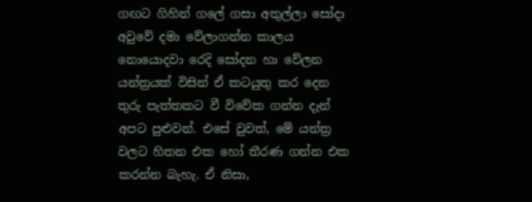ගඟට ගිහින් ගලේ ගසා අතුල්ලා සෝදා අවුවේ දමා වේලාගන්න කාලය නොයොදවා රෙදි සෝදන හා වේලන යන්ත්‍රයක් විසින් ඒ කටයුතු කර දෙන තුරු පැත්තකට වී විවේක ගන්න දැන් අපට පුළුවන්. එසේ වුවත්, මේ යන්ත්‍ර වලට හිතන එක හෝ තීරණ ගන්න එක කරන්න බැහැ. ඒ නිසා,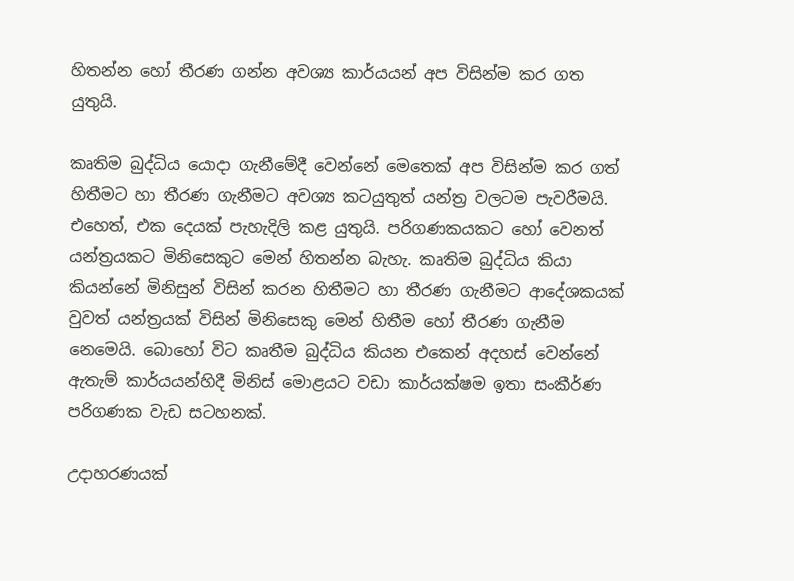හිතන්න හෝ තීරණ ගන්න අවශ්‍ය කාර්යයන් අප විසින්ම කර ගත යුතුයි.

කෘතිම බුද්ධිය යොදා ගැනීමේදී වෙන්නේ මෙතෙක් අප විසින්ම කර ගත් හිතීමට හා තීරණ ගැනීමට අවශ්‍ය කටයුතුත් යන්ත්‍ර වලටම පැවරීමයි. එහෙත්, එක දෙයක් පැහැදිලි කළ යුතුයි. පරිගණකයකට හෝ වෙනත් යන්ත්‍රයකට මිනිසෙකුට මෙන් හිතන්න බැහැ. කෘතිම බුද්ධිය කියා කියන්නේ මිනිසුන් විසින් කරන හිතීමට හා තීරණ ගැනීමට ආදේශකයක් වුවත් යන්ත්‍රයක් විසින් මිනිසෙකු මෙන් හිතීම හෝ තීරණ ගැනීම නෙමෙයි. බොහෝ විට කෘතීම බුද්ධිය කියන එකෙන් අදහස් වෙන්නේ ඇතැම් කාර්යයන්හිදී මිනිස් මොළයට වඩා කාර්යක්ෂම ඉතා සංකීර්ණ පරිගණක වැඩ සටහනක්.

උදාහරණයක්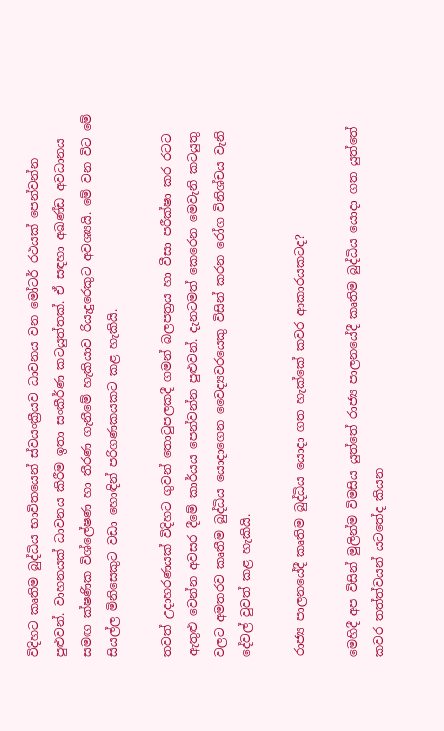විදිහට කෘතිම බුද්ධිය භාවිතයෙන් ස්වයංක්‍රීයව ධාවනය වන මෝටර් රථයක් පෙන්වන්න පුළුවන්. වාහනයක් ධාවනය කිරීම ඉතා සංකීර්ණ කටයුත්තක්. ඒ සඳහා අඛණ්ඩ අවධානය සමඟ ක්ෂණික විශ්ලේෂණ හා තීරණ ගැනීමේ හැකියාව රියැදුරෙකුට අවශ්‍යයි. මේ වන විට මේ සියල්ල මිනිසෙකුට වඩා හොඳින් පරිගණකයකට කළ හැකියි.

තවත් උදාහරණයක් විදිහට ගුවන් තොටුපලකදී ගමන් බලපත්‍රය හා වීසා පරීක්ෂා කර රටට ඇතුළු වෙන්න අවසර දීමේ කාර්යය පෙන්වන්න පුළුවන්. දැනටමත් කෙරෙන මෙවැනි කටයුතු වලට අමතරව කෘතීම බුද්ධිය යොදාගෙන වෛද්‍යවරයෙකු විසින් කරන රෝග විනිශ්චය වැනි දේවල් වුවත් කළ හැකියි.

රාජ්‍ය පාලනයේදී කෘතිම බුද්ධිය යොදා ගත හැක්කේ කවර ආකාරයකටද?

මෙහිදී අප විසින් මුලින්ම විමසිය යුත්තේ රාජ්‍ය පාලනයේදී කෘතිම බුද්ධිය යොදා ගත යුත්තේ කවර තත්ත්වයන් යටතේද කියන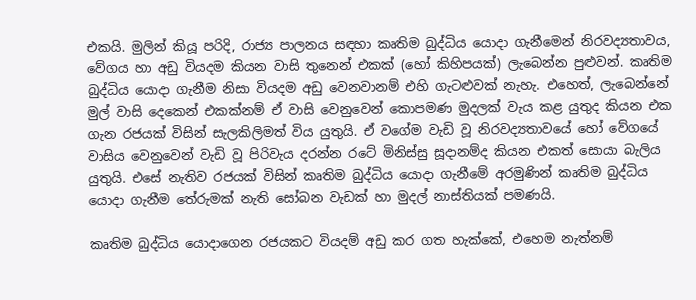එකයි. මුලින් කියූ පරිදි, රාජ්‍ය පාලනය සඳහා කෘතිම බුද්ධිය යොදා ගැනීමෙන් නිරවද්‍යතාවය, වේගය හා අඩු වියදම කියන වාසි තුනෙන් එකක් (හෝ කිහිපයක්) ලැබෙන්න පුළුවන්. කෘතිම බුද්ධිය යොදා ගැනීම නිසා වියදම අඩු වෙනවානම් එහි ගැටළුවක් නැහැ. එහෙත්, ලැබෙන්නේ මුල් වාසි දෙකෙන් එකක්නම් ඒ වාසි වෙනුවෙන් කොපමණ මුදලක් වැය කළ යුතුද කියන එක ගැන රජයක් විසින් සැලකිලිමත් විය යුතුයි. ඒ වගේම වැඩි වූ නිරවද්‍යතාවයේ හෝ වේගයේ වාසිය වෙනුවෙන් වැඩි වූ පිරිවැය දරන්න රටේ මිනිස්සු සූදානම්ද කියන එකත් සොයා බැලිය යුතුයි. එසේ නැතිව රජයක් විසින් කෘතිම බුද්ධිය යොදා ගැනීමේ අරමුණින් කෘතිම බුද්ධිය යොදා ගැනීම තේරුමක් නැති සෝබන වැඩක් හා මුදල් නාස්තියක් පමණයි.

කෘතිම බුද්ධිය යොදාගෙන රජයකට වියදම් අඩු කර ගත හැක්කේ, එහෙම නැත්නම්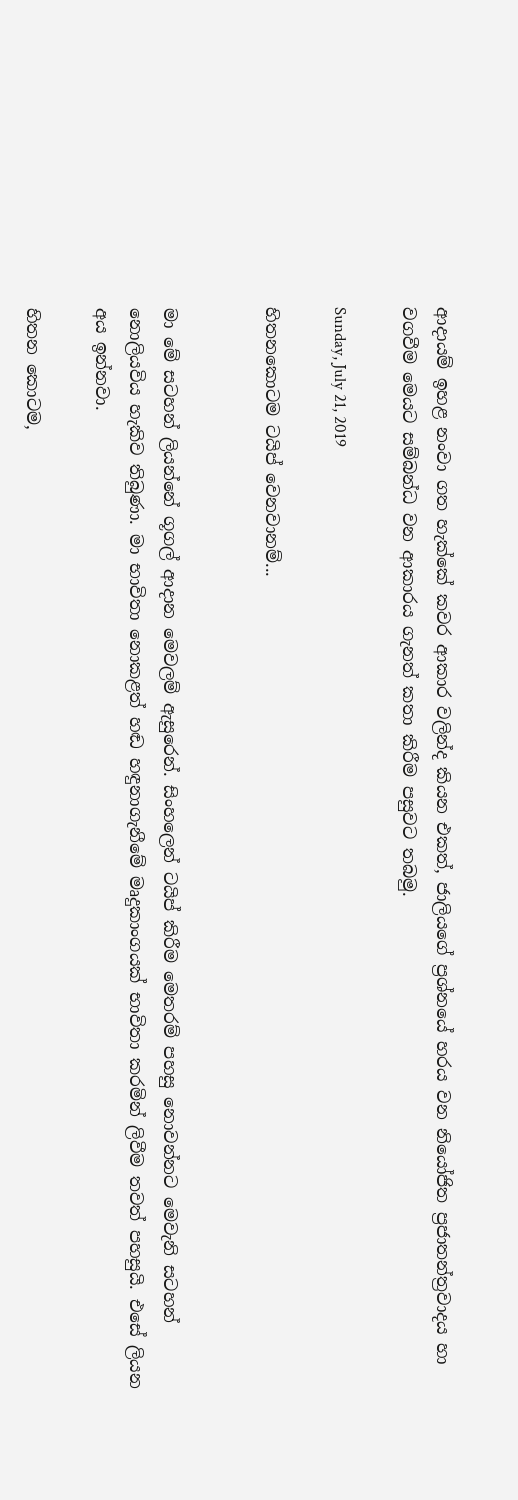ආදායම් ඉහළ නංවා ගත හැක්කේ කවර ආකාර වලින්ද කියන එකත්, ජාලියගේ ප්‍රශ්නයේ හරය වන නියෝජිත ප්‍රජාතන්ත්‍රවාදය හා වගවීම මෙයට සම්බන්ධ වන ආකාරය ගැනත් කතා කිරීම පසුවට තබමු.

Sunday, July 21, 2019

හිතනකොටම ටයිප් වෙනවානම්...


මා මේ සටහන් ලියන්නේ ගූගල් ආදාන මෙවලම් ඇසුරෙන්. සිංහලෙන් ටයිප් කිරීම මෙතරම් පහසු නොවන්නට මෙවැනි සටහන් නොලියවිය හැකිව තිබුණා. මා භාවිතා නොකළත් හඬ හඳුනාගැනීමේ මෘදුකාංගයක් භාවිතා කරමින් ලිවීම තවත් පහසුයි. එසේ ලියන අය ඉන්නවා.

හිතන කොටම,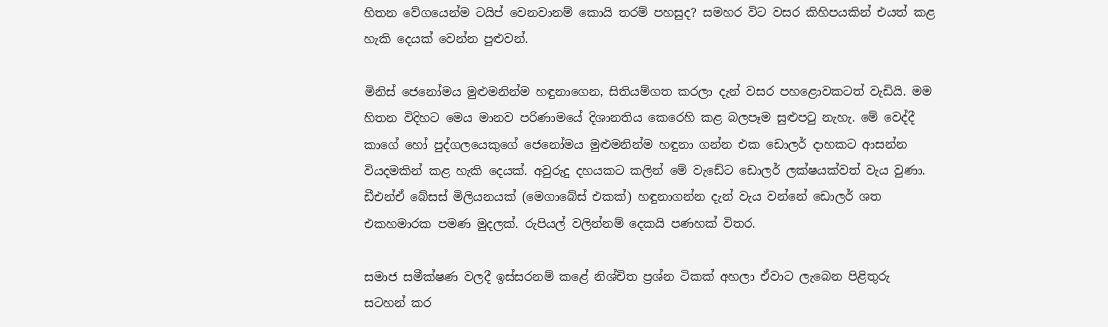හිතන වේගයෙන්ම ටයිප් වෙනවානම් කොයි තරම් පහසුද? සමහර විට වසර කිහිපයකින් එයත් කළ හැකි දෙයක් වෙන්න පුළුවන්.

මිනිස් ජෙනෝමය මුළුමනින්ම හඳුනාගෙන, සිතියම්ගත කරලා දැන් වසර පහළොවකටත් වැඩියි. මම හිතන විදිහට මෙය මානව පරිණාමයේ දිශානතිය කෙරෙහි කළ බලපෑම සුළුපටු නැහැ. මේ වෙද්දී කාගේ හෝ පුද්ගලයෙකුගේ ජෙනෝමය මුළුමනින්ම හඳුනා ගන්න එක ඩොලර් දාහකට ආසන්න වියදමකින් කළ හැකි දෙයක්. අවුරුදු දහයකට කලින් මේ වැඩේට ඩොලර් ලක්ෂයක්වත් වැය වුණා. ඩීඑන්ඒ බේසස් මිලියනයක් (මෙගාබේස් එකක්) හඳුනාගන්න දැන් වැය වන්නේ ඩොලර් ශත එකහමාරක පමණ මුදලක්. රුපියල් වලින්නම් දෙකයි පණහක් විතර.

සමාජ සමීක්ෂණ වලදී ඉස්සරනම් කළේ නිශ්චිත ප්‍රශ්න ටිකක් අහලා ඒවාට ලැබෙන පිළිතුරු සටහන් කර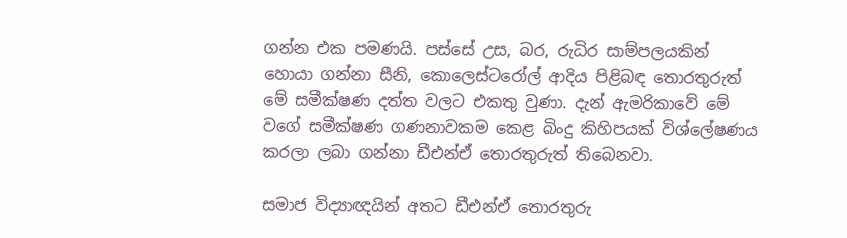ගන්න එක පමණයි. පස්සේ උස, බර, රුධිර සාම්පලයකින් හොයා ගන්නා සීනි, කොලෙස්ටරෝල් ආදිය පිළිබඳ තොරතුරුත් මේ සමීක්ෂණ දත්ත වලට එකතු වුණා. දැන් ඇමරිකාවේ මේ වගේ සමීක්ෂණ ගණනාවකම කෙළ බිංදු කිහිපයක් විශ්ලේෂණය කරලා ලබා ගන්නා ඩීඑන්ඒ තොරතුරුත් තිබෙනවා.

සමාජ විද්‍යාඥයින් අතට ඩීඑන්ඒ තොරතුරු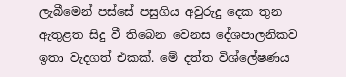ලැබීමෙන් පස්සේ පසුගිය අවුරුදු දෙක තුන ඇතුළත සිදු වී තිබෙන වෙනස දේශපාලනිකව ඉතා වැදගත් එකක්. මේ දත්ත විශ්ලේෂණය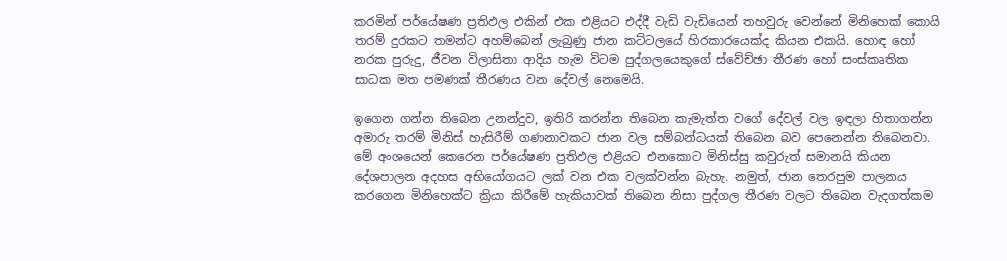කරමින් පර්යේෂණ ප්‍රතිඵල එකින් එක එළියට එද්දී වැඩි වැඩියෙන් තහවුරු වෙන්නේ මිනිහෙක් කොයි තරම් දුරකට තමන්ට අහම්බෙන් ලැබුණු ජාන කට්ටලයේ හිරකාරයෙක්ද කියන එකයි. හොඳ හෝ නරක පුරුදු, ජීවන විලාසිතා ආදිය හැම විටම පුද්ගලයෙකුගේ ස්වේච්ඡා තීරණ හෝ සංස්කෘතික සාධක මත පමණක් තීරණය වන දේවල් නෙමෙයි.

ඉගෙන ගන්න තිබෙන උනන්දුව, ඉතිරි කරන්න තිබෙන කැමැත්ත වගේ දේවල් වල ඉඳලා හිතාගන්න අමාරු තරම් මිනිස් හැසිරීම් ගණනාවකට ජාන වල සම්බන්ධයක් තිබෙන බව පෙනෙන්න තිබෙනවා. මේ අංශයෙන් කෙරෙන පර්යේෂණ ප්‍රතිඵල එළියට එනකොට මිනිස්සු කවුරුත් සමානයි කියන දේශපාලන අදහස අභියෝගයට ලක් වන එක වලක්වන්න බැහැ. නමුත්, ජාන තෙරපුම පාලනය කරගෙන මිනිහෙක්ට ක්‍රියා කිරීමේ හැකියාවක් තිබෙන නිසා පුද්ගල තීරණ වලට තිබෙන වැදගත්කම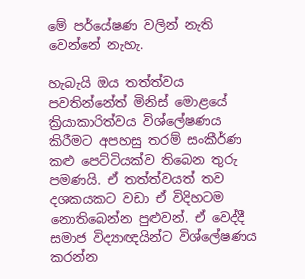මේ පර්යේෂණ වලින් නැති වෙන්නේ නැහැ.

හැබැයි ඔය තත්ත්වය පවතින්නේත් මිනිස් මොළයේ ක්‍රියාකාරිත්වය විශ්ලේෂණය කිරීමට අපහසු තරම් සංකීර්ණ කළු පෙට්ටියක්ව තිබෙන තුරු පමණයි. ඒ තත්ත්වයත් තව දශකයකට වඩා ඒ විදිහටම නොතිබෙන්න පුළුවන්. ඒ වෙද්දී සමාජ විද්‍යාඥයින්ට විශ්ලේෂණය කරන්න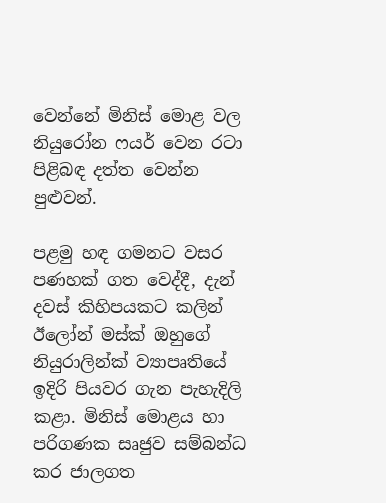වෙන්නේ මිනිස් මොළ වල නියුරෝන ෆයර් වෙන රටා පිළිබඳ දත්ත වෙන්න පුළුවන්.

පළමු හඳ ගමනට වසර පණහක් ගත වෙද්දී, දැන් දවස් කිහිපයකට කලින් ඊලෝන් මස්ක් ඔහුගේ නියුරාලින්ක් ව්‍යාපෘතියේ ඉදිරි පියවර ගැන පැහැදිලි කළා. මිනිස් මොළය හා පරිගණක සෘජුව සම්බන්ධ කර ජාලගත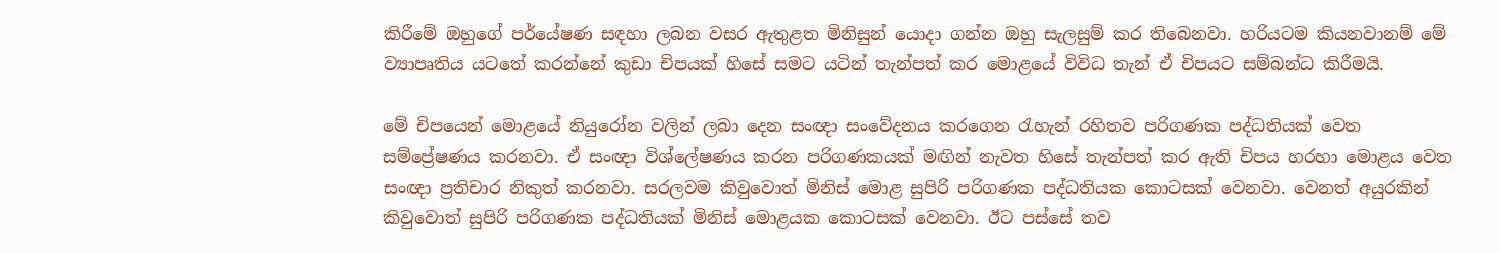කිරීමේ ඔහුගේ පර්යේෂණ සඳහා ලබන වසර ඇතුළත මිනිසුන් යොදා ගන්න ඔහු සැලසුම් කර තිබෙනවා. හරියටම කියනවානම් මේ ව්‍යාපෘතිය යටතේ කරන්නේ කුඩා චිපයක් හිසේ සමට යටින් තැන්පත් කර මොළයේ විවිධ තැන් ඒ චිපයට සම්බන්ධ කිරීමයි.

මේ චිපයෙන් මොළයේ නියුරෝන වලින් ලබා දෙන සංඥා සංවේදනය කරගෙන රැහැන් රහිතව පරිගණක පද්ධතියක් වෙත සම්ප්‍රේෂණය කරනවා. ඒ සංඥා විශ්ලේෂණය කරන පරිගණකයක් මඟින් නැවත හිසේ තැන්පත් කර ඇති චිපය හරහා මොළය වෙත සංඥා ප්‍රතිචාර නිකුත් කරනවා. සරලවම කිවුවොත් මිනිස් මොළ සුපිරි පරිගණක පද්ධතියක කොටසක් වෙනවා. වෙනත් අයුරකින් කිවුවොත් සුපිරි පරිගණක පද්ධතියක් මිනිස් මොළයක කොටසක් වෙනවා. ඊට පස්සේ තව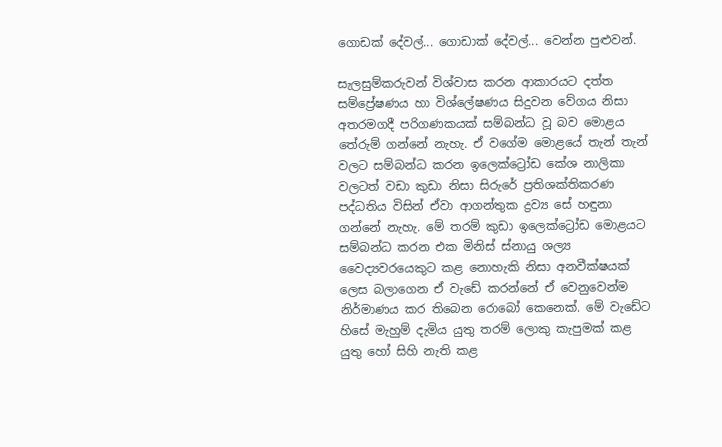ගොඩක් දේවල්... ගොඩාක් දේවල්... වෙන්න පුළුවන්.

සැලසුම්කරුවන් විශ්වාස කරන ආකාරයට දත්ත සම්ප්‍රේෂණය හා විශ්ලේෂණය සිදුවන වේගය නිසා අතරමගදී පරිගණකයක් සම්බන්ධ වූ බව මොළය තේරුම් ගන්නේ නැහැ. ඒ වගේම මොළයේ තැන් තැන් වලට සම්බන්ධ කරන ඉලෙක්ට්‍රෝඩ කේශ නාලිකා වලටත් වඩා කුඩා නිසා සිරුරේ ප්‍රතිශක්තිකරණ පද්ධතිය විසින් ඒවා ආගන්තුක ද්‍රව්‍ය සේ හඳුනා ගන්නේ නැහැ. මේ තරම් කුඩා ඉලෙක්ට්‍රෝඩ මොළයට සම්බන්ධ කරන එක මිනිස් ස්නායු ශල්‍ය වෛද්‍යවරයෙකුට කළ නොහැකි නිසා අනවීක්ෂයක් ලෙස බලාගෙන ඒ වැඩේ කරන්නේ ඒ වෙනුවෙන්ම නිර්මාණය කර තිබෙන රොබෝ කෙනෙක්. මේ වැඩේට හිසේ මැහුම් දැමිය යුතු තරම් ලොකු කැපුමක් කළ යුතු හෝ සිහි නැති කළ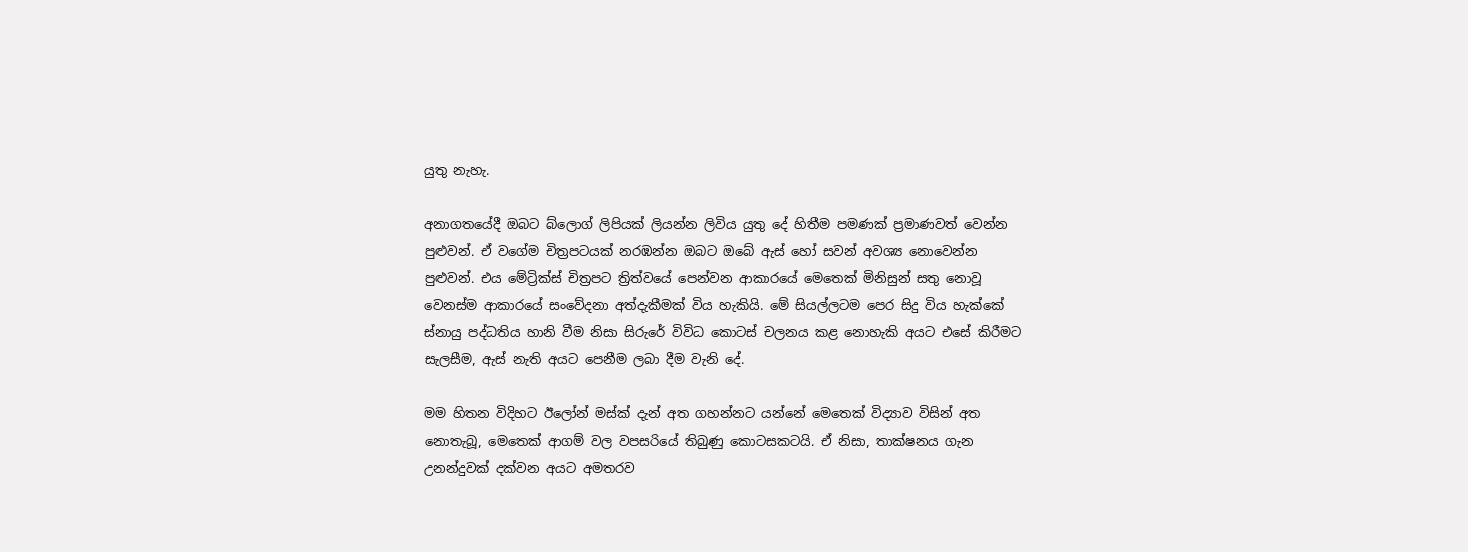යුතු නැහැ.

අනාගතයේදී ඔබට බ්ලොග් ලිපියක් ලියන්න ලිවිය යුතු දේ හිතීම පමණක් ප්‍රමාණවත් වෙන්න පුළුවන්. ඒ වගේම චිත්‍රපටයක් නරඹන්න ඔබට ඔබේ ඇස් හෝ සවන් අවශ්‍ය නොවෙන්න පුළුවන්. එය මේට්‍රික්ස් චිත්‍රපට ත්‍රිත්වයේ පෙන්වන ආකාරයේ මෙතෙක් මිනිසුන් සතු නොවූ වෙනස්ම ආකාරයේ සංවේදනා අත්දැකීමක් විය හැකියි. මේ සියල්ලටම පෙර සිදු විය හැක්කේ ස්නායු පද්ධතිය හානි වීම නිසා සිරුරේ විවිධ කොටස් චලනය කළ නොහැකි අයට එසේ කිරීමට සැලසීම, ඇස් නැති අයට පෙනීම ලබා දීම වැනි දේ.

මම හිතන විදිහට ඊලෝන් මස්ක් දැන් අත ගහන්නට යන්නේ මෙතෙක් විද්‍යාව විසින් අත නොතැබූ, මෙතෙක් ආගම් වල වපසරියේ තිබුණු කොටසකටයි. ඒ නිසා, තාක්ෂනය ගැන උනන්දුවක් දක්වන අයට අමතරව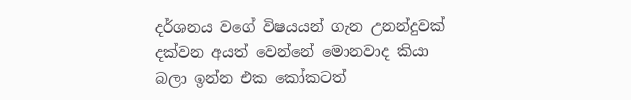දර්ශනය වගේ විෂයයන් ගැන උනන්දුවක් දක්වන අයත් වෙන්නේ මොනවාද කියා බලා ඉන්න එක කෝකටත්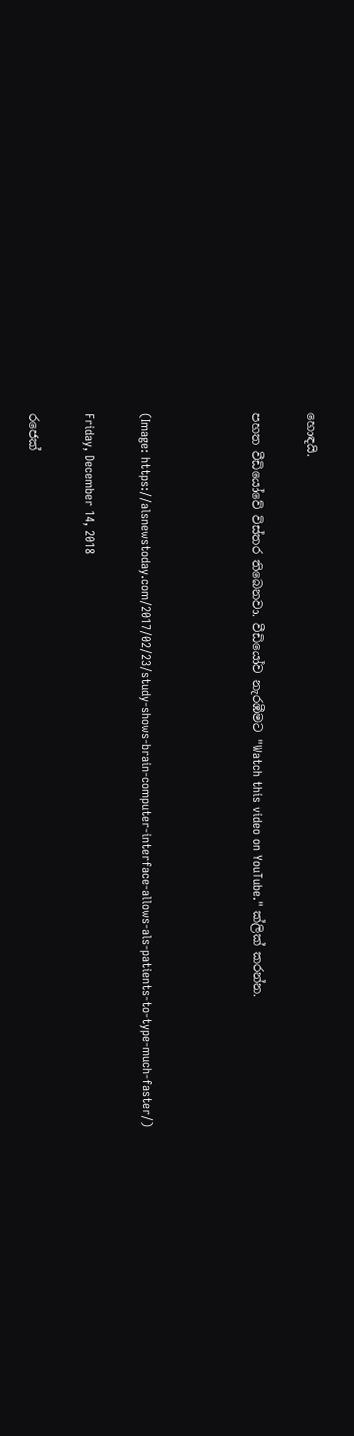හොඳයි.

පහත වීඩියෝවේ විස්තර තිබෙනවා. වීඩියෝව නැරඹීමට "Watch this video on YouTube." ක්ලික් කරන්න.



(Image: https://alsnewstoday.com/2017/02/23/study-shows-brain-computer-interface-allows-als-patients-to-type-much-faster/)

Friday, December 14, 2018

රජෙක්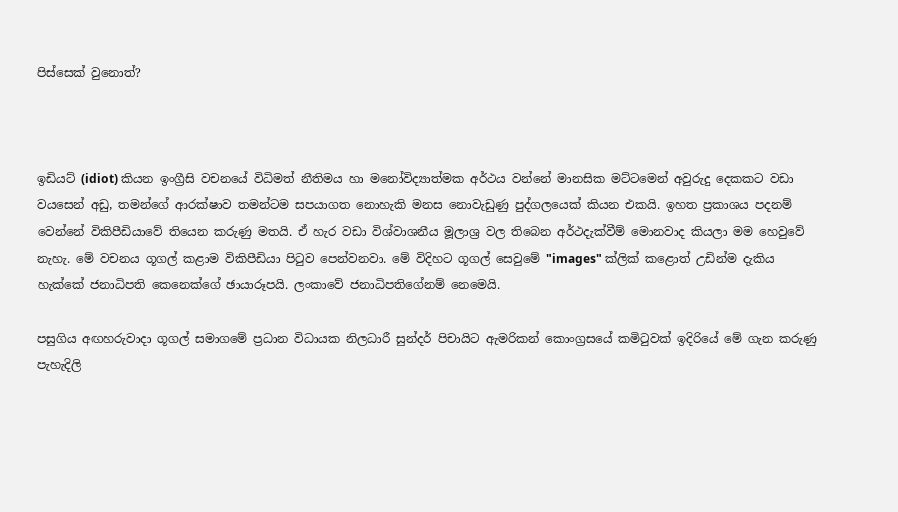පිස්සෙක් වුනොත්?



ඉඩියට් (idiot) කියන ඉංග්‍රීසි වචනයේ විධිමත් නීතිමය හා මනෝවිද්‍යාත්මක අර්ථය වන්නේ මානසික මට්ටමෙන් අවුරුදු දෙකකට වඩා වයසෙන් අඩු, තමන්ගේ ආරක්ෂාව තමන්ටම සපයාගත නොහැකි මනස නොවැඩුණු පුද්ගලයෙක් කියන එකයි. ඉහත ප්‍රකාශය පදනම් වෙන්නේ විකිපීඩියාවේ තියෙන කරුණු මතයි. ඒ හැර වඩා විශ්වාශනීය මූලාශ්‍ර වල තිබෙන අර්ථදැක්වීම් මොනවාද කියලා මම හෙවුවේ නැහැ. මේ වචනය ගූගල් කළාම විකිපීඩියා පිටුව පෙන්වනවා. මේ විදිහට ගූගල් සෙවුමේ "images" ක්ලික් කළොත් උඩින්ම දැකිය හැක්කේ ජනාධිපති කෙනෙක්ගේ ඡායාරූපයි. ලංකාවේ ජනාධිපතිගේනම් නෙමෙයි.

පසුගිය අඟහරුවාදා ගූගල් සමාගමේ ප්‍රධාන විධායක නිලධාරී සුන්දර් පිචායිට ඇමරිකන් කොංග්‍රසයේ කමිටුවක් ඉදිරියේ මේ ගැන කරුණු පැහැදිලි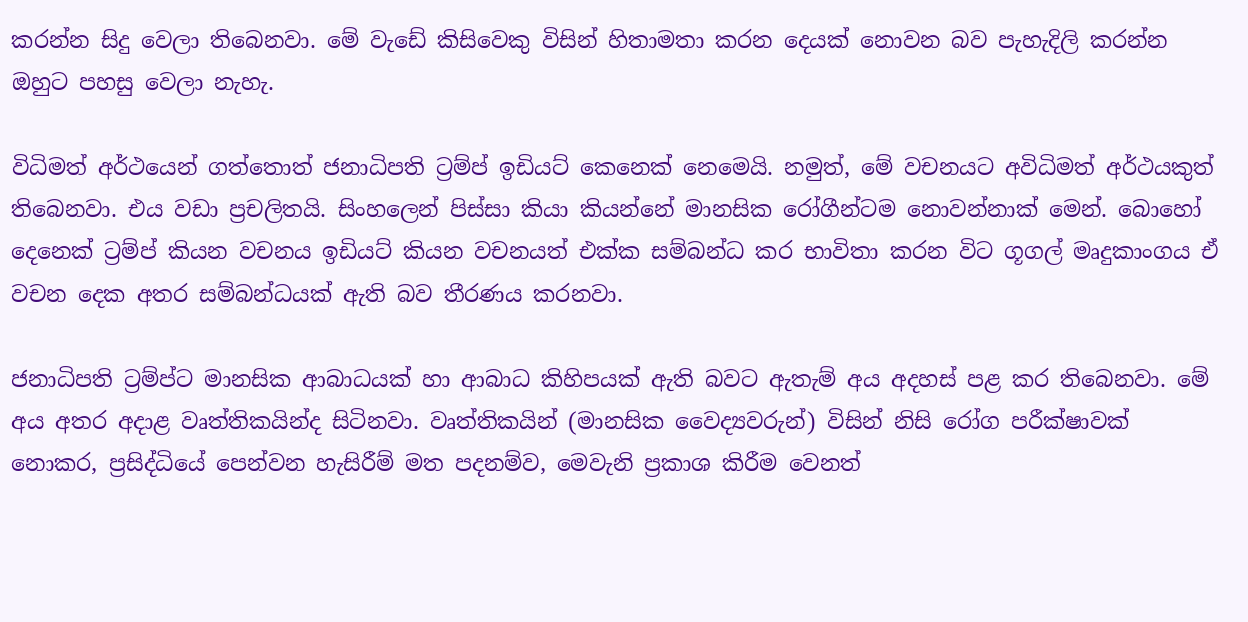කරන්න සිදු වෙලා තිබෙනවා. මේ වැඩේ කිසිවෙකු විසින් හිතාමතා කරන දෙයක් නොවන බව පැහැදිලි කරන්න ඔහුට පහසු වෙලා නැහැ.

විධිමත් අර්ථයෙන් ගත්තොත් ජනාධිපති ට්‍රම්ප් ඉඩියට් කෙනෙක් නෙමෙයි. නමුත්, මේ වචනයට අවිධිමත් අර්ථයකුත් තිබෙනවා. එය වඩා ප්‍රචලිතයි. සිංහලෙන් පිස්සා කියා කියන්නේ මානසික රෝගීන්ටම නොවන්නාක් මෙන්. බොහෝ දෙනෙක් ට්‍රම්ප් කියන වචනය ඉඩියට් කියන වචනයත් එක්ක සම්බන්ධ කර භාවිතා කරන විට ගූගල් මෘදුකාංගය ඒ වචන දෙක අතර සම්බන්ධයක් ඇති බව තීරණය කරනවා.

ජනාධිපති ට්‍රම්ප්ට මානසික ආබාධයක් හා ආබාධ කිහිපයක් ඇති බවට ඇතැම් අය අදහස් පළ කර තිබෙනවා. මේ අය අතර අදාළ වෘත්තිකයින්ද සිටිනවා. වෘත්තිකයින් (මානසික වෛද්‍යවරුන්) විසින් නිසි රෝග පරීක්ෂාවක් නොකර, ප්‍රසිද්ධියේ පෙන්වන හැසිරීම් මත පදනම්ව, මෙවැනි ප්‍රකාශ කිරීම වෙනත්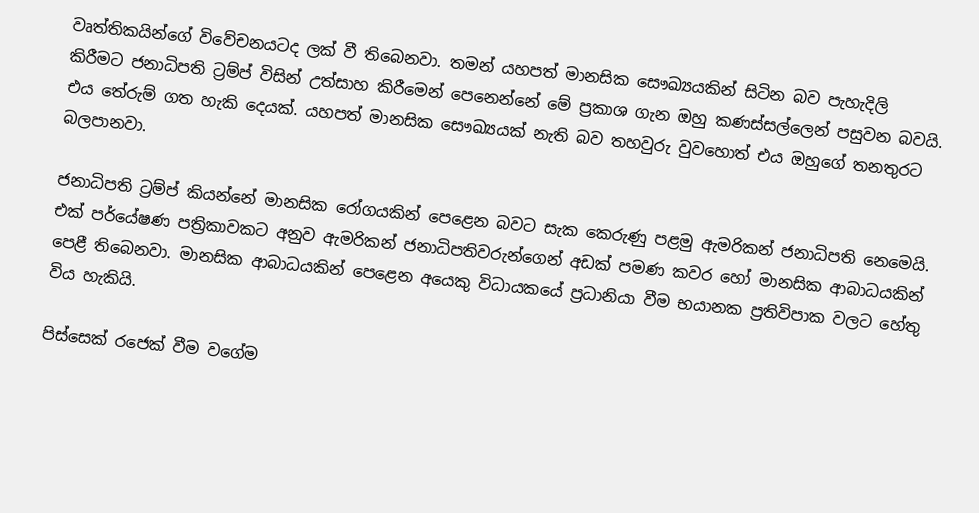වෘත්තිකයින්ගේ විවේචනයටද ලක් වී තිබෙනවා. තමන් යහපත් මානසික සෞඛ්‍යයකින් සිටින බව පැහැදිලි කිරීමට ජනාධිපති ට්‍රම්ප් විසින් උත්සාහ කිරීමෙන් පෙනෙන්නේ මේ ප්‍රකාශ ගැන ඔහු කණස්සල්ලෙන් පසුවන බවයි. එය තේරුම් ගත හැකි දෙයක්. යහපත් මානසික සෞඛ්‍යයක් නැති බව තහවුරු වුවහොත් එය ඔහුගේ තනතුරට බලපානවා.

ජනාධිපති ට්‍රම්ප් කියන්නේ මානසික රෝගයකින් පෙළෙන බවට සැක කෙරුණු පළමු ඇමරිකන් ජනාධිපති නෙමෙයි. එක් පර්යේෂණ පත්‍රිකාවකට අනුව ඇමරිකන් ජනාධිපතිවරුන්ගෙන් අඩක් පමණ කවර හෝ මානසික ආබාධයකින් පෙළී තිබෙනවා. මානසික ආබාධයකින් පෙළෙන අයෙකු විධායකයේ ප්‍රධානියා වීම භයානක ප්‍රතිවිපාක වලට හේතු විය හැකියි.

පිස්සෙක් රජෙක් වීම වගේම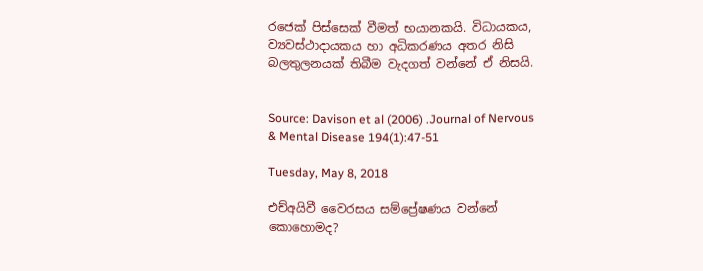රජෙක් පිස්සෙක් වීමත් භයානකයි. විධායකය, ව්‍යවස්ථාදායකය හා අධිකරණය අතර නිසි බලතුලනයක් තිබීම වැදගත් වන්නේ ඒ නිසයි.


Source: Davison et al (2006) .Journal of Nervous & Mental Disease 194(1):47-51

Tuesday, May 8, 2018

එච්අයිවී වෛරසය සම්ප්‍රේෂණය වන්නේ කොහොමද?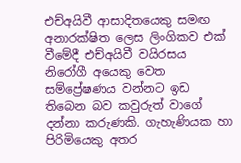එච්අයිවී ආසාදිතයෙකු සමඟ අනාරක්ෂිත ලෙස ලිංගිකව එක් වීමේදී එච්අයිවී වයිරසය නිරෝගී අයෙකු වෙත සම්ප්‍රේෂණය වන්නට ඉඩ තිබෙන බව කවුරුත් වාගේ දන්නා කරුණකි. ගැහැණියක හා පිරිමියෙකු අතර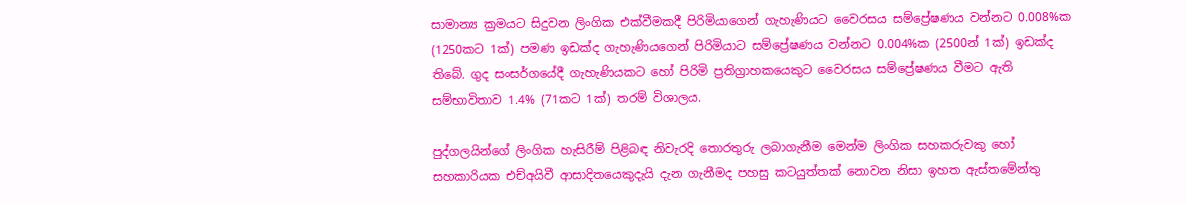සාමාන්‍ය ක්‍රමයට සිදුවන ලිංගික එක්වීමකදී පිරිමියාගෙන් ගැහැණියට වෛරසය සම්ප්‍රේෂණය වන්නට 0.008%ක (1250කට 1ක්) පමණ ඉඩක්ද ගැහැණියගෙන් පිරිමියාට සම්ප්‍රේෂණය වන්නට 0.004%ක (2500න් 1ක්) ඉඩක්ද තිබේ. ගුද සංසර්ගයේදී ගැහැණියකට හෝ පිරිමි ප්‍රතිග්‍රාහකයෙකුට වෛරසය සම්ප්‍රේෂණය වීමට ඇති සම්භාවිතාව 1.4% (71කට 1ක්) තරම් විශාලය.

පුද්ගලයින්ගේ ලිංගික හැසිරීම් පිළිබඳ නිවැරදි තොරතුරු ලබාගැනීම මෙන්ම ලිංගික සහකරුවකු හෝ සහකාරියක එච්අයිවී ආසාදිතයෙකුදැයි දැන ගැනීමද පහසු කටයුත්තක් නොවන නිසා ඉහත ඇස්තමේන්තු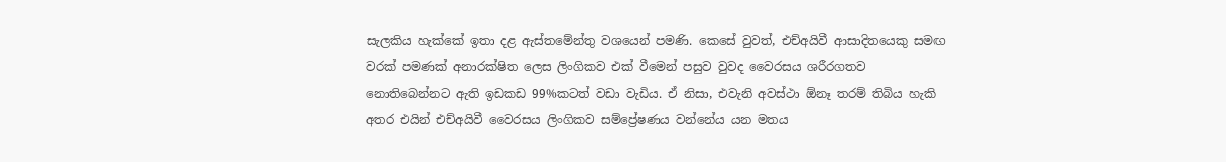සැලකිය හැක්කේ ඉතා දළ ඇස්තමේන්තු වශයෙන් පමණි. කෙසේ වුවත්, එච්අයිවී ආසාදිතයෙකු සමඟ වරක් පමණක් අනාරක්ෂිත ලෙස ලිංගිකව එක් වීමෙන් පසුව වුවද වෛරසය ශරීරගතව නොතිබෙන්නට ඇති ඉඩකඩ 99%කටත් වඩා වැඩිය. ඒ නිසා, එවැනි අවස්ථා ඕනෑ තරම් තිබිය හැකි අතර එයින් එච්අයිවී වෛරසය ලිංගිකව සම්ප්‍රේෂණය වන්නේය යන මතය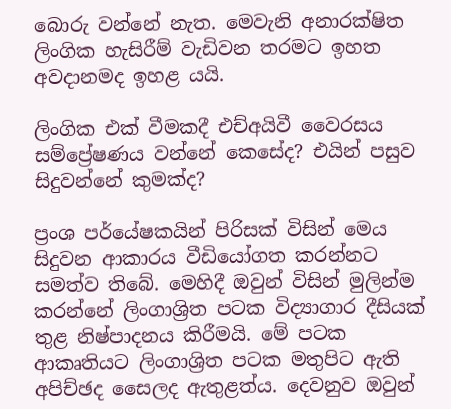බොරු වන්නේ නැත. මෙවැනි අනාරක්ෂිත ලිංගික හැසිරීම් වැඩිවන තරමට ඉහත අවදානමද ඉහළ යයි.

ලිංගික එක් වීමකදී එච්අයිවී වෛරසය සම්ප්‍රේෂණය වන්නේ කෙසේද? එයින් පසුව සිදුවන්නේ කුමක්ද?

ප්‍රංශ පර්යේෂකයින් පිරිසක් විසින් මෙය සිදුවන ආකාරය වීඩියෝගත කරන්නට සමත්ව තිබේ. මෙහිදී ඔවුන් විසින් මුලින්ම කරන්නේ ලිංගාශ්‍රිත පටක විද්‍යාගාර දීසියක් තුළ නිෂ්පාදනය කිරීමයි. මේ පටක ආකෘතියට ලිංගාශ්‍රිත පටක මතුපිට ඇති අපිච්ඡද සෛලද ඇතුළත්ය. දෙවනුව ඔවුන්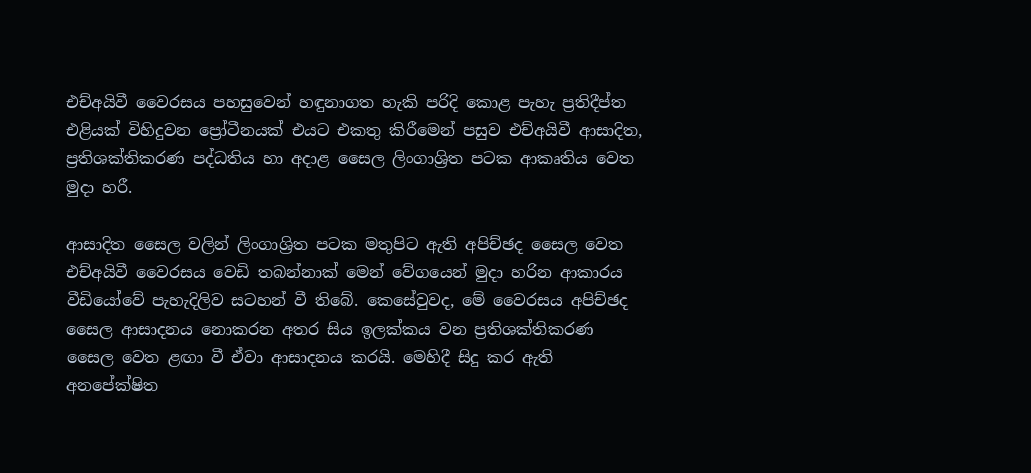එච්අයිවී වෛරසය පහසුවෙන් හඳුනාගත හැකි පරිදි කොළ පැහැ ප්‍රතිදීප්ත එළියක් විහිදුවන ප්‍රෝටීනයක් එයට එකතු කිරීමෙන් පසුව එච්අයිවී ආසාදිත, ප්‍රතිශක්තිකරණ පද්ධතිය හා අදාළ සෛල ලිංගාශ්‍රිත පටක ආකෘතිය වෙත මුදා හරී.

ආසාදිත සෛල වලින් ලිංගාශ්‍රිත පටක මතුපිට ඇති අපිච්ඡද සෛල වෙත එච්අයිවී වෛරසය වෙඩි තබන්නාක් මෙන් වේගයෙන් මුදා හරින ආකාරය වීඩියෝවේ පැහැදිලිව සටහන් වී තිබේ. කෙසේවුවද, මේ වෛරසය අපිච්ඡද සෛල ආසාදනය නොකරන අතර සිය ඉලක්කය වන ප්‍රතිශක්තිකරණ සෛල වෙත ළඟා වී ඒවා ආසාදනය කරයි. මෙහිදී සිදු කර ඇති අනපේක්ෂිත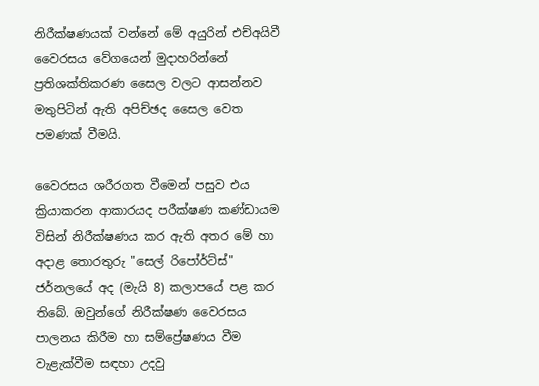නිරීක්ෂණයක් වන්නේ මේ අයුරින් එච්අයිවී වෛරසය වේගයෙන් මුදාහරින්නේ ප්‍රතිශක්තිකරණ සෛල වලට ආසන්නව මතුපිටින් ඇති අපිච්ඡද සෛල වෙත පමණක් වීමයි.

වෛරසය ශරීරගත වීමෙන් පසුව එය ක්‍රියාකරන ආකාරයද පරීක්ෂණ කණ්ඩායම විසින් නිරීක්ෂණය කර ඇති අතර මේ හා අදාළ තොරතුරු "සෙල් රිපෝර්ට්ස්" ජර්නලයේ අද (මැයි 8) කලාපයේ පළ කර තිබේ. ඔවුන්ගේ නිරීක්ෂණ වෛරසය පාලනය කිරීම හා සම්ප්‍රේෂණය වීම වැළැක්වීම සඳහා උදවු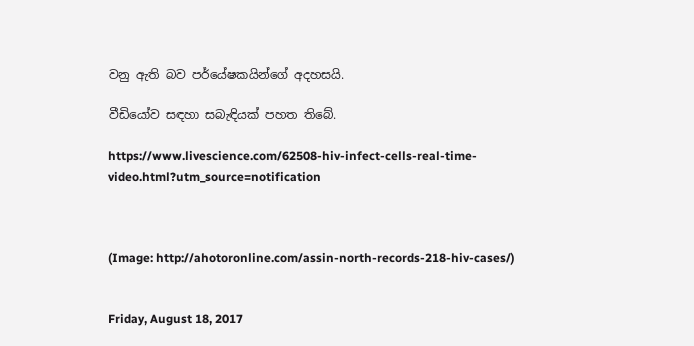වනු ඇති බව පර්යේෂකයින්ගේ අදහසයි.

වීඩියෝව සඳහා සබැඳියක් පහත තිබේ.

https://www.livescience.com/62508-hiv-infect-cells-real-time-video.html?utm_source=notification



(Image: http://ahotoronline.com/assin-north-records-218-hiv-cases/)


Friday, August 18, 2017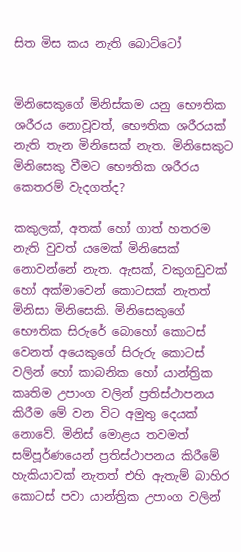සිත මිස කය නැති බොට්ටෝ


මිනිසෙකුගේ මිනිස්කම යනු භෞතික ශරීරය නොවූවත්, භෞතික ශරීරයක් නැති තැන මිනිසෙක් නැත. මිනිසෙකුට මිනිසෙකු වීමට භෞතික ශරීරය කෙතරම් වැදගත්ද?

කකුලක්, අතක් හෝ ගාත් හතරම නැති වුවත් යමෙක් මිනිසෙක් නොවන්නේ නැත. ඇසක්, වකුගඩුවක් හෝ අක්මාවෙන් කොටසක් නැතත් මිනිසා මිනිසෙකි. මිනිසෙකුගේ භෞතික සිරුරේ බොහෝ කොටස් වෙනත් අයෙකුගේ සිරුරු කොටස් වලින් හෝ කාබනික හෝ යාන්ත්‍රික කෘතිම උපාංග වලින් ප්‍රතිස්ථාපනය කිරීම මේ වන විට අමුතු දෙයක් නොවේ. මිනිස් මොළය තවමත් සම්පූර්ණයෙන් ප්‍රතිස්ථාපනය කිරීමේ හැකියාවක් නැතත් එහි ඇතැම් බාහිර කොටස් පවා යාන්ත්‍රික උපාංග වලින්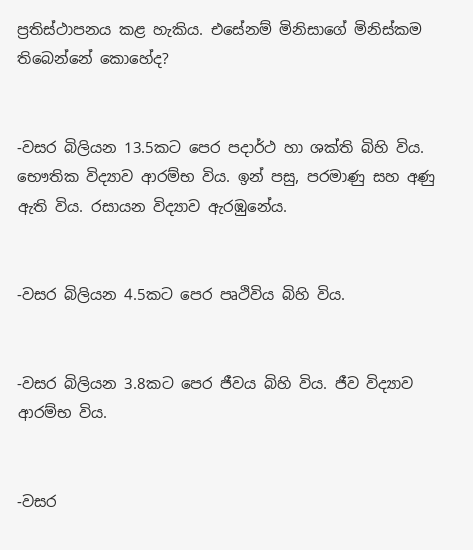ප්‍රතිස්ථාපනය කළ හැකිය. එසේනම් මිනිසාගේ මිනිස්කම තිබෙන්නේ කොහේද?


-වසර බිලියන 13.5කට පෙර පදාර්ථ හා ශක්ති බිහි විය. භෞතික විද්‍යාව ආරම්භ විය. ඉන් පසු, පරමාණු සහ අණු ඇති විය. රසායන විද්‍යාව ඇරඹුනේය.


-වසර බිලියන 4.5කට පෙර පෘථිවිය බිහි විය.


-වසර බිලියන 3.8කට පෙර ජීවය බිහි විය. ජීව විද්‍යාව ආරම්භ විය.


-වසර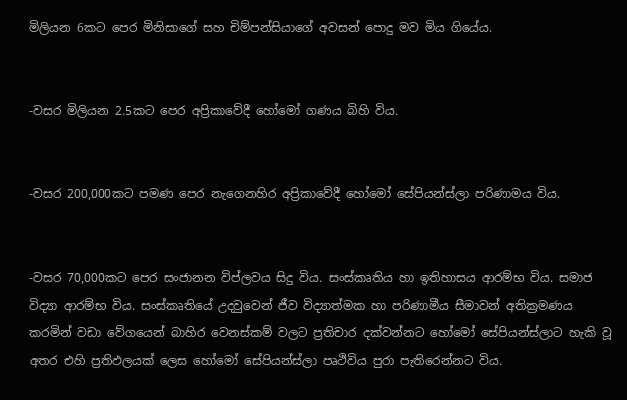මිලියන 6කට පෙර මිනිසාගේ සහ චිම්පන්සියාගේ අවසන් පොදු මව මිය ගියේය.


-වසර මිලියන 2.5කට පෙර අප්‍රිකාවේදී හෝමෝ ගණය බිහි විය.


-වසර 200,000කට පමණ පෙර නැගෙනහිර අප්‍රිකාවේදී හෝමෝ සේපියන්ස්ලා පරිණාමය විය.


-වසර 70,000කට පෙර සංජානන විප්ලවය සිදු විය. සංස්කෘතිය හා ඉතිහාසය ආරම්භ විය. සමාජ විද්‍යා ආරම්භ විය. සංස්කෘතියේ උදවුවෙන් ජීව විද්‍යාත්මක හා පරිණාමීය සීමාවන් අතික්‍රමණය කරමින් වඩා වේගයෙන් බාහිර වෙනස්කම් වලට ප්‍රතිචාර දක්වන්නට හෝමෝ සේපියන්ස්ලාට හැකි වූ අතර එහි ප්‍රතිඵලයක් ලෙස හෝමෝ සේපියන්ස්ලා පෘථිවිය පුරා පැතිරෙන්නට විය.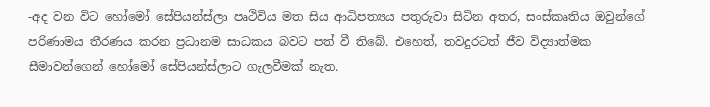-අද වන විට හෝමෝ සේපියන්ස්ලා පෘථිවිය මත සිය ආධිපත්‍යය පතුරුවා සිටින අතර, සංස්කෘතිය ඔවුන්ගේ පරිණාමය තීරණය කරන ප්‍රධානම සාධකය බවට පත් වී තිබේ. එහෙත්, තවදුරටත් ජීව විද්‍යාත්මක සීමාවන්ගෙන් හෝමෝ සේපියන්ස්ලාට ගැලවීමක් නැත.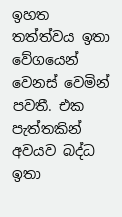ඉහත තත්ත්වය ඉතා වේගයෙන් වෙනස් වෙමින් පවතී. එක පැත්තකින් අවයව බද්ධ ඉතා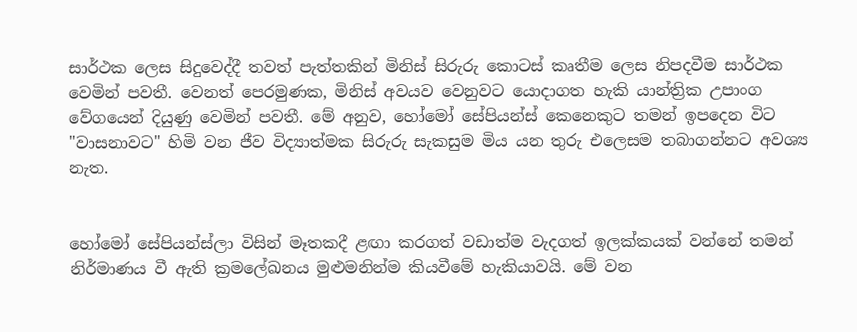සාර්ථක ලෙස සිදුවෙද්දී තවත් පැත්තකින් මිනිස් සිරුරු කොටස් කෘතීම ලෙස නිපදවීම සාර්ථක වෙමින් පවතී. වෙනත් පෙරමුණක, මිනිස් අවයව වෙනුවට යොදාගත හැකි යාන්ත්‍රික උපාංග වේගයෙන් දියුණු වෙමින් පවතී. මේ අනුව, හෝමෝ සේපියන්ස් කෙනෙකුට තමන් ඉපදෙන විට "වාසනාවට" හිමි වන ජීව විද්‍යාත්මක සිරුරු සැකසුම මිය යන තුරු එලෙසම තබාගන්නට අවශ්‍ය නැත.


හෝමෝ සේපියන්ස්ලා විසින් මෑතකදී ළඟා කරගත් වඩාත්ම වැදගත් ඉලක්කයක් වන්නේ තමන් නිර්මාණය වී ඇති ක්‍රමලේඛනය මුළුමනින්ම කියවීමේ හැකියාවයි. මේ වන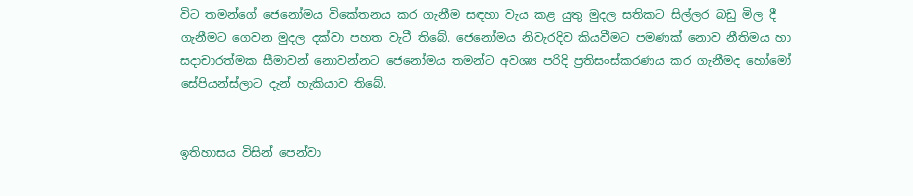විට තමන්ගේ ජෙනෝමය විකේතනය කර ගැනීම සඳහා වැය කළ යුතු මුදල සතිකට සිල්ලර බඩු මිල දී ගැනීමට ගෙවන මුදල දක්වා පහත වැටී තිබේ. ජෙනෝමය නිවැරදිව කියවීමට පමණක් නොව නීතිමය හා සදාචාරත්මක සීමාවන් නොවන්නට ජෙනෝමය තමන්ට අවශ්‍ය පරිදි ප්‍රතිසංස්කරණය කර ගැනීමද හෝමෝ සේපියන්ස්ලාට දැන් හැකියාව තිබේ.


ඉතිහාසය විසින් පෙන්වා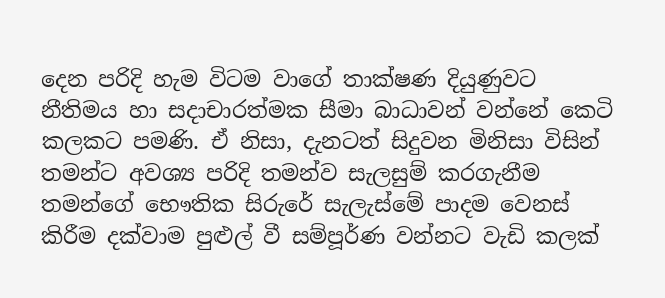දෙන පරිදි හැම විටම වාගේ තාක්ෂණ දියුණුවට නීතිමය හා සදාචාරත්මක සීමා බාධාවන් වන්නේ කෙටි කලකට පමණි. ඒ නිසා, දැනටත් සිදුවන මිනිසා විසින් තමන්ට අවශ්‍ය පරිදි තමන්ව සැලසුම් කරගැනීම තමන්ගේ භෞතික සිරුරේ සැලැස්මේ පාදම වෙනස් කිරීම දක්වාම පුළුල් වී සම්පූර්ණ වන්නට වැඩි කලක්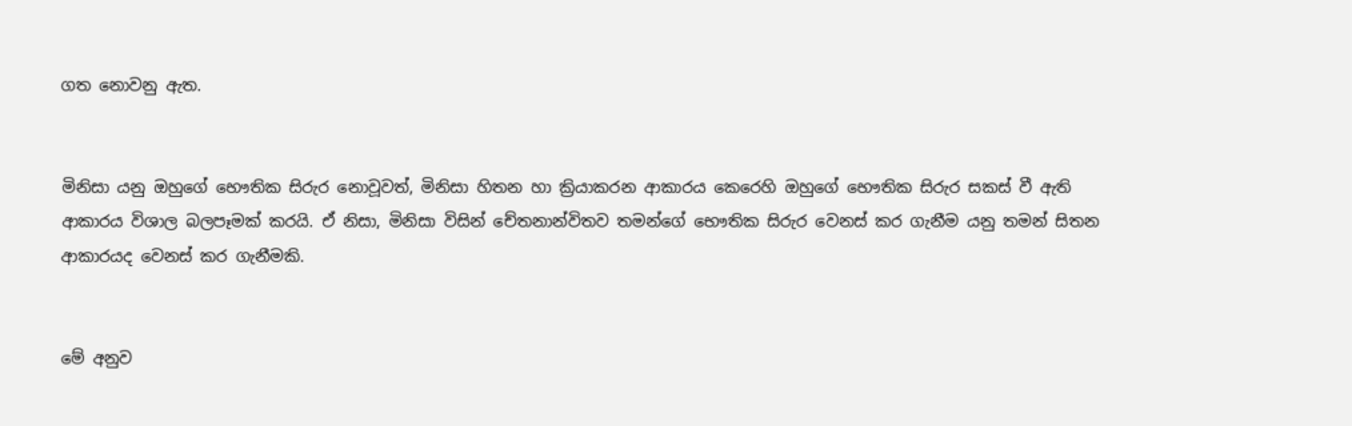ගත නොවනු ඇත.


මිනිසා යනු ඔහුගේ භෞතික සිරුර නොවූවත්, මිනිසා හිතන හා ක්‍රියාකරන ආකාරය කෙරෙහි ඔහුගේ භෞතික සිරුර සකස් වී ඇති ආකාරය විශාල බලපෑමක් කරයි. ඒ නිසා, මිනිසා විසින් චේතනාන්විතව තමන්ගේ භෞතික සිරුර වෙනස් කර ගැනීම යනු තමන් සිතන ආකාරයද වෙනස් කර ගැනීමකි.


මේ අනුව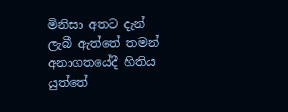මිනිසා අතට දැන් ලැබී ඇත්තේ තමන් අනාගතයේදී හිතිය යුත්තේ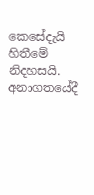කෙසේදැයි හිතීමේ නිදහසයි. අනාගතයේදී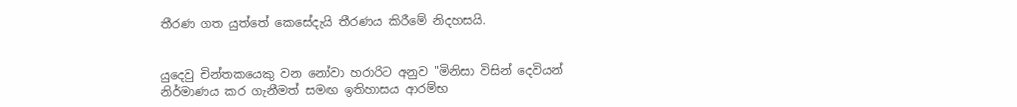තීරණ ගත යුත්තේ කෙසේදැයි තීරණය කිරීමේ නිදහසයි.


යුදෙවු චින්තකයෙකු වන නෝවා හරාරිට අනුව "මිනිසා විසින් දෙවියන් නිර්මාණය කර ගැනීමත් සමඟ ඉතිහාසය ආරම්භ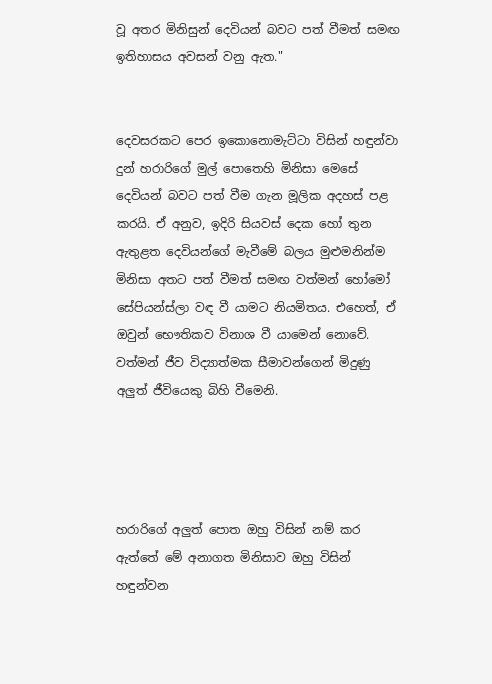වූ අතර මිනිසුන් දෙවියන් බවට පත් වීමත් සමඟ ඉතිහාසය අවසන් වනු ඇත."


දෙවසරකට පෙර ඉකොනොමැට්ටා විසින් හඳුන්වා දුන් හරාරිගේ මුල් පොතෙහි මිනිසා මෙසේ දෙවියන් බවට පත් වීම ගැන මූලික අදහස් පළ කරයි. ඒ අනුව, ඉදිරි සියවස් දෙක හෝ තුන ඇතුළත දෙවියන්ගේ මැවීමේ බලය මුළුමනින්ම මිනිසා අතට පත් වීමත් සමඟ වත්මන් හෝමෝ සේපියන්ස්ලා වඳ වී යාමට නියමිතය. එහෙත්, ඒ ඔවුන් භෞතිකව විනාශ වී යාමෙන් නොවේ. වත්මන් ජීව විද්‍යාත්මක සීමාවන්ගෙන් මිදුණු අලුත් ජීවියෙකු බිහි වීමෙනි.




හරාරිගේ අලුත් පොත ඔහු විසින් නම් කර ඇත්තේ මේ අනාගත මිනිසාව ඔහු විසින් හඳුන්වන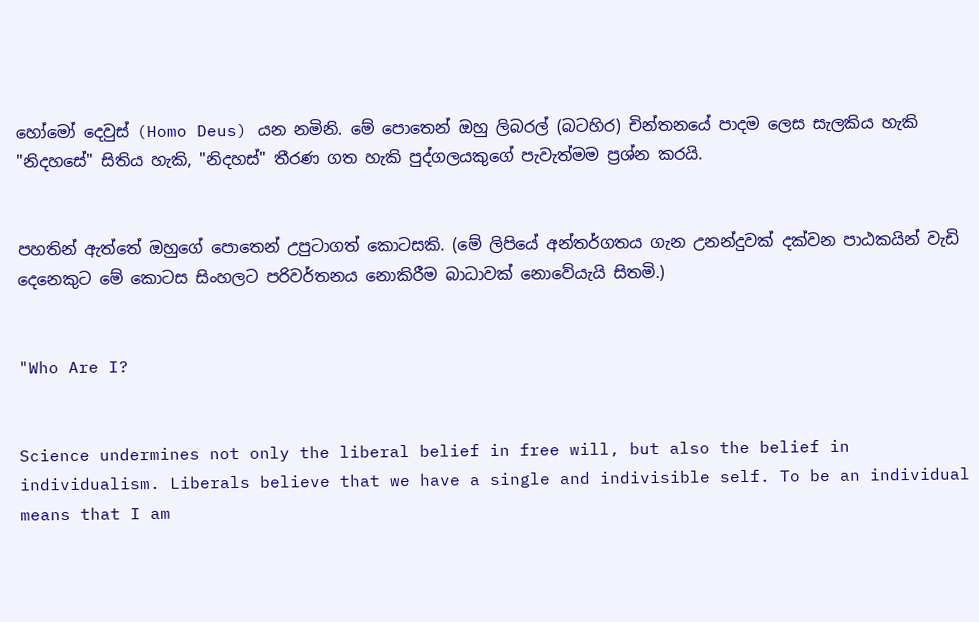හෝමෝ දෙවුස් (Homo Deus) යන නමිනි. මේ පොතෙන් ඔහු ලිබරල් (බටහිර) චින්තනයේ පාදම ලෙස සැලකිය හැකි "නිදහසේ" සිතිය හැකි, "නිදහස්" තීරණ ගත හැකි පුද්ගලයකුගේ පැවැත්මම ප්‍රශ්න කරයි.


පහතින් ඇත්තේ ඔහුගේ පොතෙන් උපුටාගත් කොටසකි. (මේ ලිපියේ අන්තර්ගතය ගැන උනන්දුවක් දක්වන පාඨකයින් වැඩි දෙනෙකුට මේ කොටස සිංහලට පරිවර්තනය නොකිරීම බාධාවක් නොවේයැයි සිතමි.)


"Who Are I?


Science undermines not only the liberal belief in free will, but also the belief in individualism. Liberals believe that we have a single and indivisible self. To be an individual means that I am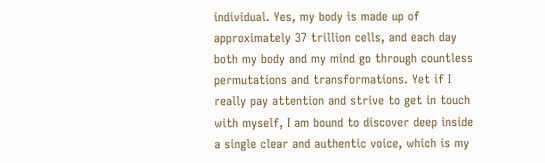individual. Yes, my body is made up of approximately 37 trillion cells, and each day both my body and my mind go through countless permutations and transformations. Yet if I really pay attention and strive to get in touch with myself, I am bound to discover deep inside a single clear and authentic voice, which is my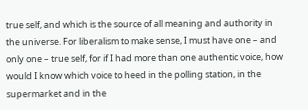true self, and which is the source of all meaning and authority in the universe. For liberalism to make sense, I must have one – and only one – true self, for if I had more than one authentic voice, how would I know which voice to heed in the polling station, in the supermarket and in the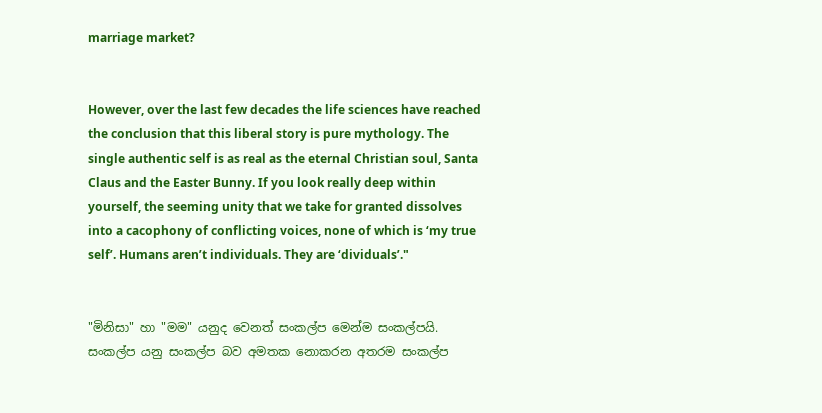marriage market?


However, over the last few decades the life sciences have reached the conclusion that this liberal story is pure mythology. The single authentic self is as real as the eternal Christian soul, Santa Claus and the Easter Bunny. If you look really deep within yourself, the seeming unity that we take for granted dissolves into a cacophony of conflicting voices, none of which is ‘my true self’. Humans aren’t individuals. They are ‘dividuals’."


"මිනිසා" හා "මම" යනුද වෙනත් සංකල්ප මෙන්ම සංකල්පයි. සංකල්ප යනු සංකල්ප බව අමතක නොකරන අතරම සංකල්ප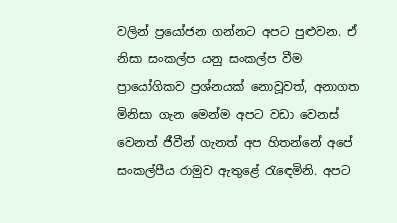වලින් ප්‍රයෝජන ගන්නට අපට පුළුවන. ඒ නිසා සංකල්ප යනු සංකල්ප වීම ප්‍රායෝගිකව ප්‍රශ්නයක් නොවූවත්, අනාගත මිනිසා ගැන මෙන්ම අපට වඩා වෙනස් වෙනත් ජීවීන් ගැනත් අප හිතන්නේ අපේ සංකල්පීය රාමුව ඇතුළේ රැඳෙමිනි. අපට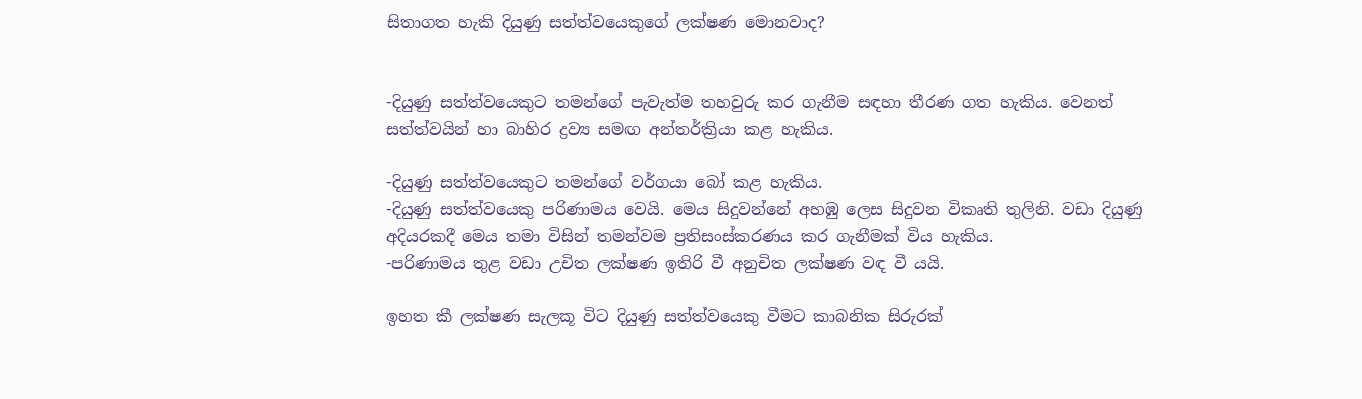සිතාගත හැකි දියුණු සත්ත්වයෙකුගේ ලක්ෂණ මොනවාද?


-දියුණු සත්ත්වයෙකුට තමන්ගේ පැවැත්ම තහවුරු කර ගැනීම සඳහා තීරණ ගත හැකිය. වෙනත් සත්ත්වයින් හා බාහිර ද්‍රව්‍ය සමඟ අන්තර්ක්‍රියා කළ හැකිය.

-දියුණු සත්ත්වයෙකුට තමන්ගේ වර්ගයා බෝ කළ හැකිය.
-දියුණු සත්ත්වයෙකු පරිණාමය වෙයි. මෙය සිදුවන්නේ අහඹු ලෙස සිදුවන විකෘති තුලිනි. වඩා දියුණු අදියරකදී මෙය තමා විසින් තමන්වම ප්‍රතිසංස්කරණය කර ගැනීමක් විය හැකිය.
-පරිණාමය තුළ වඩා උචිත ලක්ෂණ ඉතිරි වී අනුචිත ලක්ෂණ වඳ වී යයි.

ඉහත කී ලක්ෂණ සැලකූ විට දියුණු සත්ත්වයෙකු වීමට කාබනික සිරුරක්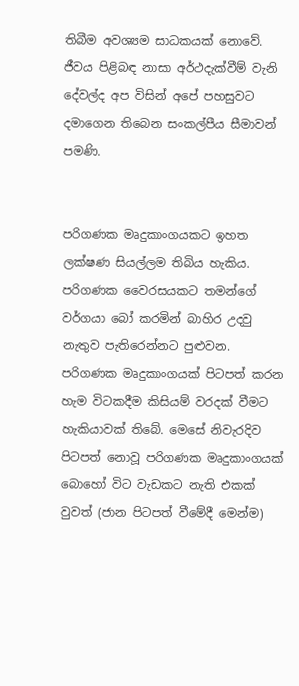තිබීම අවශ්‍යම සාධකයක් නොවේ. ජීවය පිළිබඳ නාසා අර්ථදැක්වීම් වැනි දේවල්ද අප විසින් අපේ පහසුවට දමාගෙන තිබෙන සංකල්පීය සීමාවන් පමණි.


පරිගණක මෘදුකාංගයකට ඉහත ලක්ෂණ සියල්ලම තිබිය හැකිය. පරිගණක වෛරසයකට තමන්ගේ වර්ගයා බෝ කරමින් බාහිර උදවු නැතුව පැතිරෙන්නට පුළුවන. පරිගණක මෘදුකාංගයක් පිටපත් කරන හැම විටකදීම කිසියම් වරදක් වීමට හැකියාවක් තිබේ. මෙසේ නිවැරදිව පිටපත් නොවූ පරිගණක මෘදුකාංගයක් බොහෝ විට වැඩකට නැති එකක් වුවත් (ජාන පිටපත් වීමේදී මෙන්ම)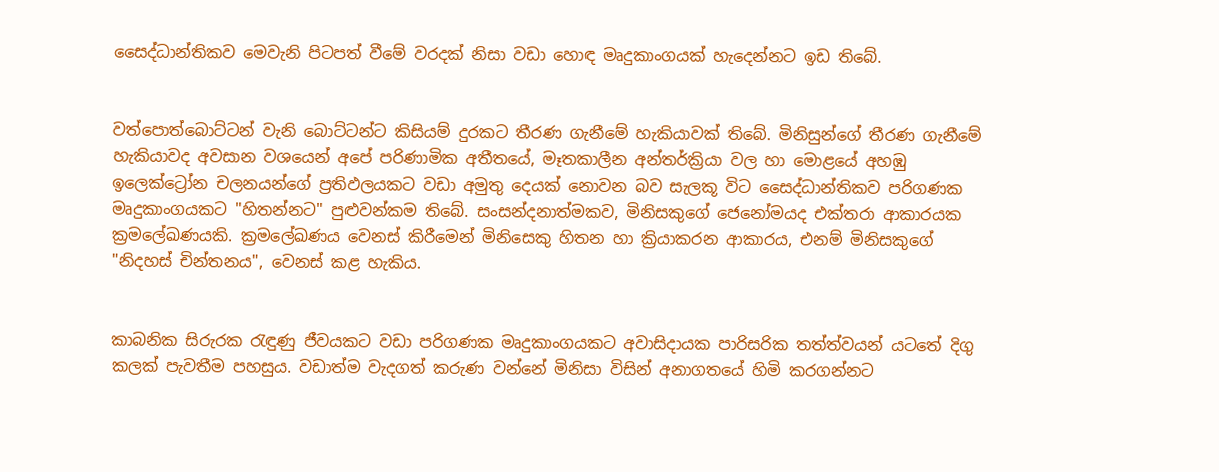සෛද්ධාන්තිකව මෙවැනි පිටපත් වීමේ වරදක් නිසා වඩා හොඳ මෘදුකාංගයක් හැදෙන්නට ඉඩ තිබේ.


වත්පොත්බොට්ටන් වැනි බොට්ටන්ට කිසියම් දුරකට තීරණ ගැනීමේ හැකියාවක් තිබේ. මිනිසුන්ගේ තීරණ ගැනීමේ හැකියාවද අවසාන වශයෙන් අපේ පරිණාමික අතීතයේ, මෑතකාලීන අන්තර්ක්‍රියා වල හා මොළයේ අහඹු ඉලෙක්ට්‍රෝන චලනයන්ගේ ප්‍රතිඵලයකට වඩා අමුතු දෙයක් නොවන බව සැලකූ විට සෛද්ධාන්තිකව පරිගණක මෘදුකාංගයකට "හිතන්නට" පුළුවන්කම තිබේ. සංසන්දනාත්මකව, මිනිසකුගේ ජෙනෝමයද එක්තරා ආකාරයක ක්‍රමලේඛණයකි. ක්‍රමලේඛණය වෙනස් කිරීමෙන් මිනිසෙකු හිතන හා ක්‍රියාකරන ආකාරය, එනම් මිනිසකුගේ "නිදහස් චින්තනය", වෙනස් කළ හැකිය.


කාබනික සිරුරක රැඳුණු ජීවයකට වඩා පරිගණක මෘදුකාංගයකට අවාසිදායක පාරිසරික තත්ත්වයන් යටතේ දිගු කලක් පැවතීම පහසුය. වඩාත්ම වැදගත් කරුණ වන්නේ මිනිසා විසින් අනාගතයේ හිමි කරගන්නට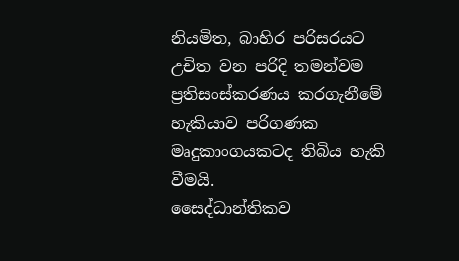නියමිත, බාහිර පරිසරයට උචිත වන පරිදි තමන්වම ප්‍රතිසංස්කරණය කරගැනීමේ හැකියාව පරිගණක මෘදුකාංගයකටද තිබිය හැකි වීමයි.
සෛද්ධාන්තිකව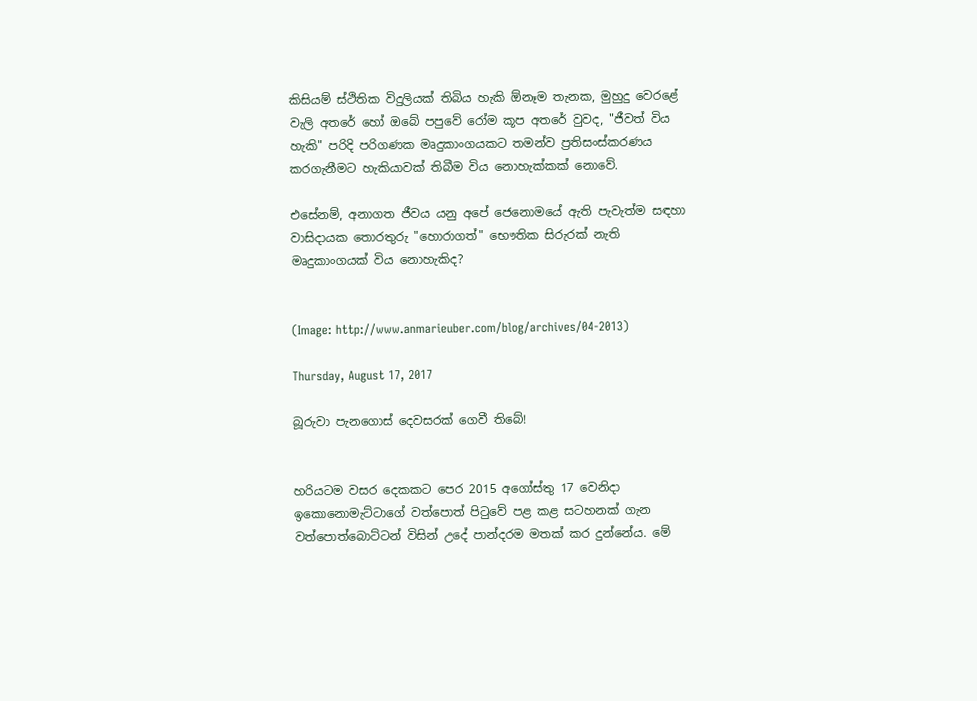කිසියම් ස්ථිතික විදුලියක් තිබිය හැකි ඕනෑම තැනක, මුහුදු වෙරළේ වැලි අතරේ හෝ ඔබේ පපුවේ රෝම කූප අතරේ වුවද, "ජීවත් විය හැකි" පරිදි පරිගණක මෘදුකාංගයකට තමන්ව ප්‍රතිසංස්කරණය කරගැනීමට හැකියාවක් තිබීම විය නොහැක්කක් නොවේ.

එසේනම්, අනාගත ජීවය යනු අපේ ජෙනොමයේ ඇති පැවැත්ම සඳහා වාසිදායක තොරතුරු "හොරාගත්" භෞතික සිරුරක් නැති මෘදුකාංගයක් විය නොහැකිද?


(Image: http://www.anmarieuber.com/blog/archives/04-2013)

Thursday, August 17, 2017

බූරුවා පැනගොස් දෙවසරක් ගෙවී තිබේ!


හරියටම වසර දෙකකට පෙර 2015 අගෝස්තු 17 වෙනිදා ඉකොනොමැට්ටාගේ වත්පොත් පිටුවේ පළ කළ සටහනක් ගැන වත්පොත්බොට්ටන් විසින් උදේ පාන්දරම මතක් කර දුන්නේය. මේ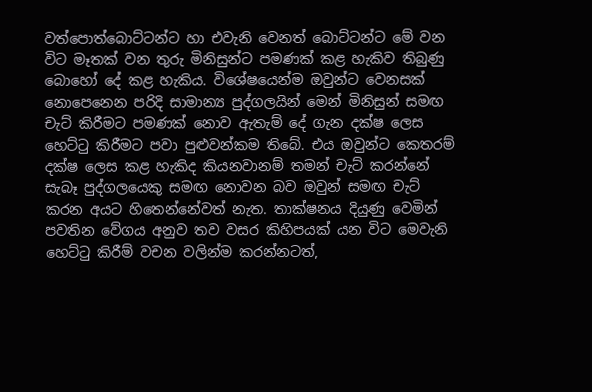වත්පොත්බොට්ටන්ට හා එවැනි වෙනත් බොට්ටන්ට මේ වන විට මෑතක් වන තුරු මිනිසුන්ට පමණක් කළ හැකිව තිබුණු බොහෝ දේ කළ හැකිය. විශේෂයෙන්ම ඔවුන්ට වෙනසක් නොපෙනෙන පරිදි සාමාන්‍ය පුද්ගලයින් මෙන් මිනිසුන් සමඟ චැට් කිරීමට පමණක් නොව ඇතැම් දේ ගැන දක්ෂ ලෙස හෙට්ටු කිරීමට පවා පුළුවන්කම තිබේ. එය ඔවුන්ට කෙතරම් දක්ෂ ලෙස කළ හැකිද කියනවානම් තමන් චැට් කරන්නේ සැබෑ පුද්ගලයෙකු සමඟ නොවන බව ඔවුන් සමඟ චැට් කරන අයට හිතෙන්නේවත් නැත. තාක්ෂනය දියුණු වෙමින් පවතින වේගය අනුව තව වසර කිහිපයක් යන විට මෙවැනි හෙට්ටු කිරීම් වචන වලින්ම කරන්නටත්,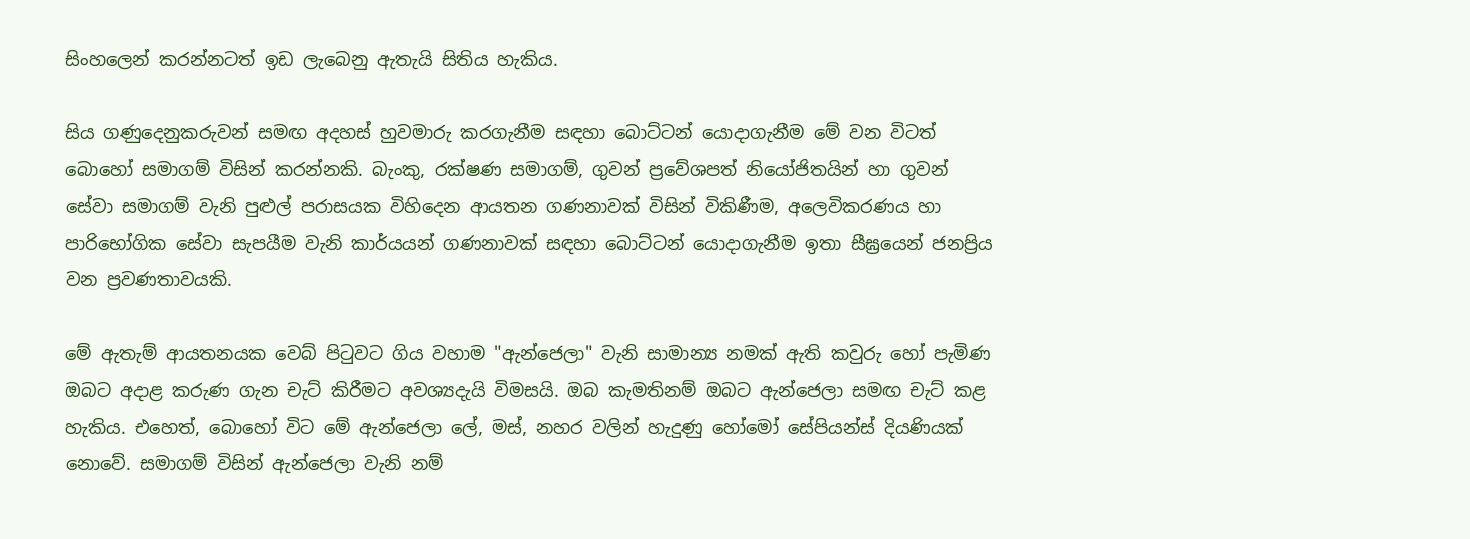සිංහලෙන් කරන්නටත් ඉඩ ලැබෙනු ඇතැයි සිතිය හැකිය.

සිය ගණුදෙනුකරුවන් සමඟ අදහස් හුවමාරු කරගැනීම සඳහා බොට්ටන් යොදාගැනීම මේ වන විටත් බොහෝ සමාගම් විසින් කරන්නකි. බැංකු, රක්ෂණ සමාගම්, ගුවන් ප්‍රවේශපත් නියෝජිතයින් හා ගුවන් සේවා සමාගම් වැනි පුළුල් පරාසයක විහිදෙන ආයතන ගණනාවක් විසින් විකිණීම, අලෙවිකරණය හා පාරිභෝගික සේවා සැපයීම වැනි කාර්යයන් ගණනාවක් සඳහා බොට්ටන් යොදාගැනීම ඉතා සීඝ්‍රයෙන් ජනප්‍රිය වන ප්‍රවණතාවයකි.

මේ ඇතැම් ආයතනයක වෙබ් පිටුවට ගිය වහාම "ඇන්ජෙලා" වැනි සාමාන්‍ය නමක් ඇති කවුරු හෝ පැමිණ ඔබට අදාළ කරුණ ගැන චැට් කිරීමට අවශ්‍යදැයි විමසයි. ඔබ කැමතිනම් ඔබට ඇන්ජෙලා සමඟ චැට් කළ හැකිය. එහෙත්, බොහෝ විට මේ ඇන්ජෙලා ලේ, මස්, නහර වලින් හැදුණු හෝමෝ සේපියන්ස් දියණියක් නොවේ. සමාගම් විසින් ඇන්ජෙලා වැනි නම්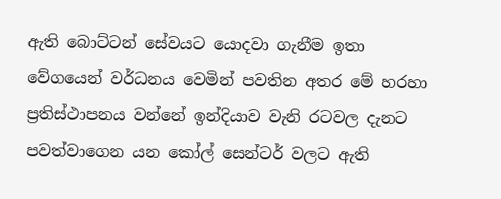ඇති බොට්ටන් සේවයට යොදවා ගැනීම ඉතා වේගයෙන් වර්ධනය වෙමින් පවතින අතර මේ හරහා ප්‍රතිස්ථාපනය වන්නේ ඉන්දියාව වැනි රටවල දැනට පවත්වාගෙන යන කෝල් සෙන්ටර් වලට ඇති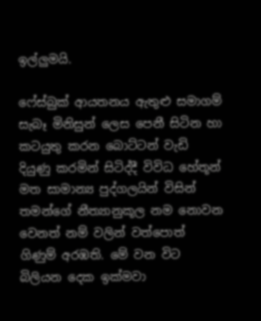ඉල්ලුමයි.

ෆේස්බුක් ආයතනය ඇතුළු සමාගම් සැබෑ මිනිසුන් ලෙස පෙනී සිටින හා කටයුතු කරන බොට්ටන් වැඩි දියුණු කරමින් සිටිද්දී විවිධ හේතූන් මත සාමාන්‍ය පුද්ගලයින් විසින් තමන්ගේ නීත්‍යානුකූල නම නොවන වෙනත් නම් වලින් වත්පොත් ගිණුම් අරඹති. මේ වන විට බිලියන දෙක ඉක්මවා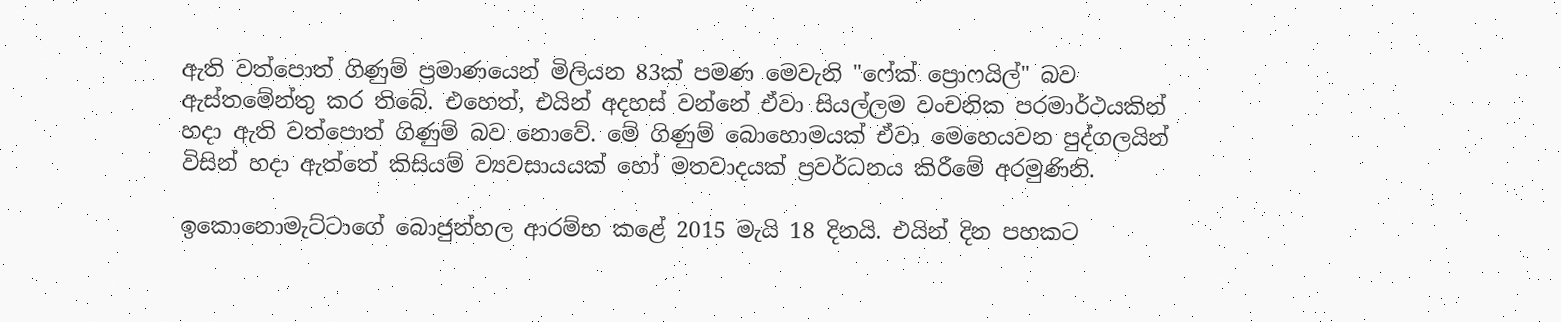ඇති වත්පොත් ගිණුම් ප්‍රමාණයෙන් මිලියන 83ක් පමණ මෙවැනි "ෆේක් ප්‍රොෆයිල්" බව ඇස්තමේන්තු කර තිබේ. එහෙත්, එයින් අදහස් වන්නේ ඒවා සියල්ලම වංචනික පරමාර්ථයකින් හදා ඇති වත්පොත් ගිණුම් බව නොවේ. මේ ගිණුම් බොහොමයක් ඒවා මෙහෙයවන පුද්ගලයින් විසින් හදා ඇත්තේ කිසියම් ව්‍යවසායයක් හෝ මතවාදයක් ප්‍රවර්ධනය කිරීමේ අරමුණිනි.

ඉකොනොමැට්ටාගේ බොජුන්හල ආරම්භ කළේ 2015 මැයි 18 දිනයි. එයින් දින පහකට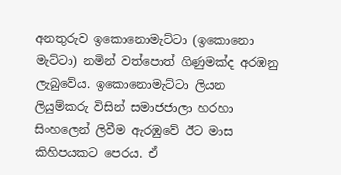අනතුරුව ඉකොනොමැට්ටා (ඉකොනො මැට්ටා) නමින් වත්පොත් ගිණුමක්ද අරඹනු ලැබුවේය. ඉකොනොමැට්ටා ලියන ලියුම්කරු විසින් සමාජජාලා හරහා සිංහලෙන් ලිවීම ඇරඹුවේ ඊට මාස කිහිපයකට පෙරය. ඒ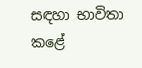සඳහා භාවිතා කළේ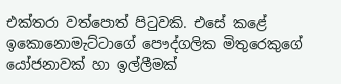එක්තරා වත්පොත් පිටුවකි. එසේ කළේ ඉකොනොමැට්ටාගේ පෞද්ගලික මිතුරෙකුගේ යෝජනාවක් හා ඉල්ලීමක්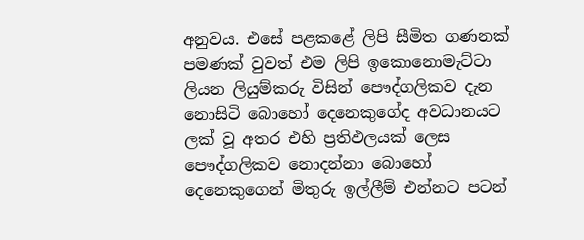අනුවය. එසේ පළකළේ ලිපි සීමිත ගණනක් පමණක් වුවත් එම ලිපි ඉකොනොමැට්ටා ලියන ලියුම්කරු විසින් පෞද්ගලිකව දැන නොසිටි බොහෝ දෙනෙකුගේද අවධානයට ලක් වූ අතර එහි ප්‍රතිඵලයක් ලෙස පෞද්ගලිකව නොදන්නා බොහෝ දෙනෙකුගෙන් මිතුරු ඉල්ලීම් එන්නට පටන්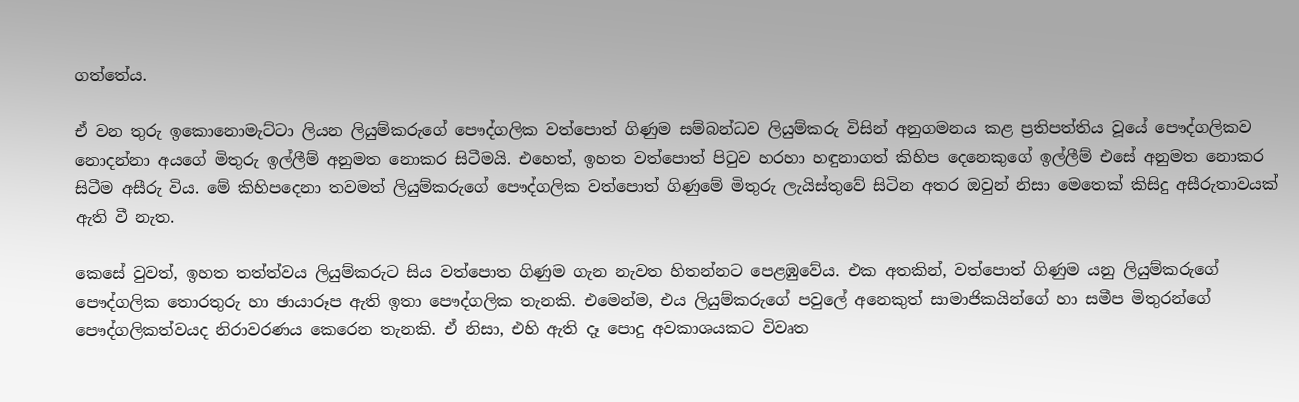ගත්තේය.

ඒ වන තුරු ඉකොනොමැට්ටා ලියන ලියුම්කරුගේ පෞද්ගලික වත්පොත් ගිණුම සම්බන්ධව ලියුම්කරු විසින් අනුගමනය කළ ප්‍රතිපත්තිය වූයේ පෞද්ගලිකව නොදන්නා අයගේ මිතුරු ඉල්ලීම් අනුමත නොකර සිටීමයි. එහෙත්, ඉහත වත්පොත් පිටුව හරහා හඳුනාගත් කිහිප දෙනෙකුගේ ඉල්ලීම් එසේ අනුමත නොකර සිටීම අසීරු විය. මේ කිහිපදෙනා තවමත් ලියුම්කරුගේ පෞද්ගලික වත්පොත් ගිණුමේ මිතුරු ලැයිස්තුවේ සිටින අතර ඔවුන් නිසා මෙතෙක් කිසිදු අසීරුතාවයක් ඇති වී නැත.

කෙසේ වුවත්, ඉහත තත්ත්වය ලියුම්කරුට සිය වත්පොත ගිණුම ගැන නැවත හිතන්නට පෙළඹුවේය. එක අතකින්, වත්පොත් ගිණුම යනු ලියුම්කරුගේ පෞද්ගලික තොරතුරු හා ඡායාරූප ඇති ඉතා පෞද්ගලික තැනකි. එමෙන්ම, එය ලියුම්කරුගේ පවුලේ අනෙකුත් සාමාජිකයින්ගේ හා සමීප මිතුරන්ගේ පෞද්ගලිකත්වයද නිරාවරණය කෙරෙන තැනකි. ඒ නිසා, එහි ඇති දෑ පොදු අවකාශයකට විවෘත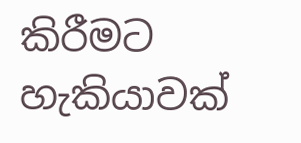කිරීමට හැකියාවක්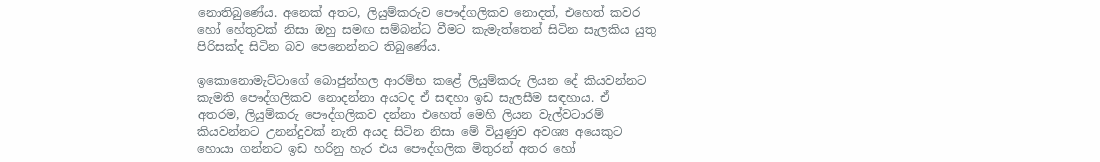නොතිබුණේය. අනෙක් අතට, ලියුම්කරුව පෞද්ගලිකව නොදත්, එහෙත් කවර හෝ හේතුවක් නිසා ඔහු සමඟ සම්බන්ධ වීමට කැමැත්තෙන් සිටින සැලකිය යුතු පිරිසක්ද සිටින බව පෙනෙන්නට තිබුණේය.

ඉකොනොමැට්ටාගේ බොජුන්හල ආරම්භ කළේ ලියුම්කරු ලියන දේ කියවන්නට කැමති පෞද්ගලිකව නොදන්නා අයටද ඒ සඳහා ඉඩ සැලසීම සඳහාය. ඒ අතරම, ලියුම්කරු පෞද්ගලිකව දන්නා එහෙත් මෙහි ලියන වැල්වටාරම් කියවන්නට උනන්දුවක් නැති අයද සිටින නිසා මේ වියුණුව අවශ්‍ය අයෙකුට හොයා ගන්නට ඉඩ හරිනු හැර එය පෞද්ගලික මිතුරන් අතර හෝ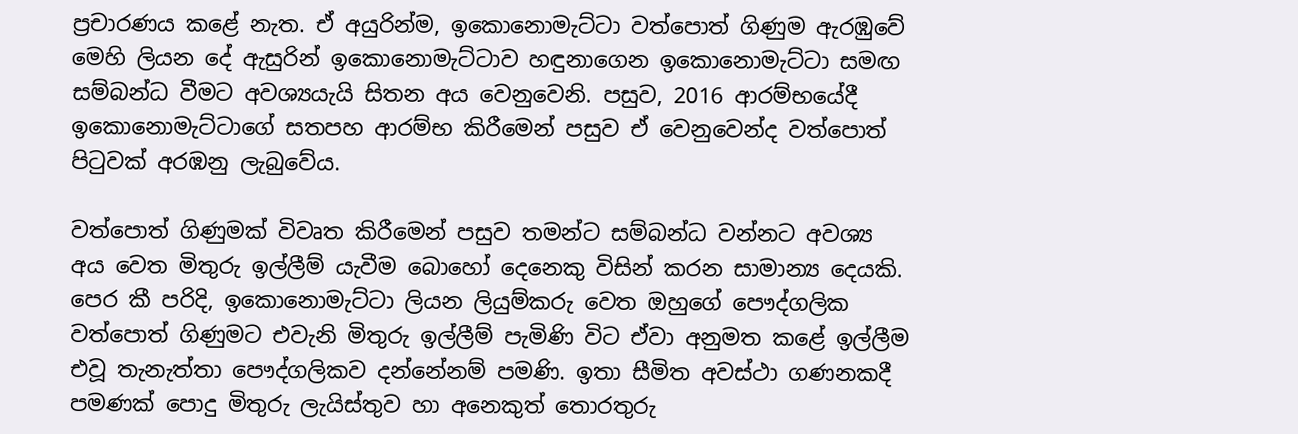ප්‍රචාරණය කළේ නැත. ඒ අයුරින්ම, ඉකොනොමැට්ටා වත්පොත් ගිණුම ඇරඹුවේ මෙහි ලියන දේ ඇසුරින් ඉකොනොමැට්ටාව හඳුනාගෙන ඉකොනොමැට්ටා සමඟ සම්බන්ධ වීමට අවශ්‍යයැයි සිතන අය වෙනුවෙනි. පසුව, 2016 ආරම්භයේදී ඉකොනොමැට්ටාගේ සතපහ ආරම්භ කිරීමෙන් පසුව ඒ වෙනුවෙන්ද වත්පොත් පිටුවක් අරඹනු ලැබුවේය.

වත්පොත් ගිණුමක් විවෘත කිරීමෙන් පසුව තමන්ට සම්බන්ධ වන්නට අවශ්‍ය අය වෙත මිතුරු ඉල්ලීම් යැවීම බොහෝ දෙනෙකු විසින් කරන සාමාන්‍ය දෙයකි. පෙර කී පරිදි, ඉකොනොමැට්ටා ලියන ලියුම්කරු වෙත ඔහුගේ පෞද්ගලික වත්පොත් ගිණුමට එවැනි මිතුරු ඉල්ලීම් පැමිණි විට ඒවා අනුමත කළේ ඉල්ලීම එවූ තැනැත්තා පෞද්ගලිකව දන්නේනම් පමණි. ඉතා සීමිත අවස්ථා ගණනකදී පමණක් පොදු මිතුරු ලැයිස්තුව හා අනෙකුත් තොරතුරු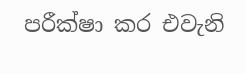පරීක්ෂා කර එවැනි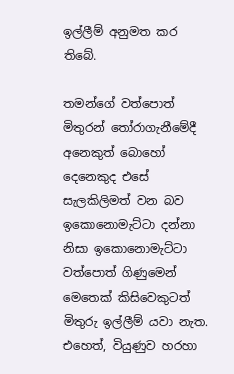ඉල්ලීම් අනුමත කර තිබේ.

තමන්ගේ වත්පොත් මිතුරන් තෝරාගැනීමේදී අනෙකුත් බොහෝ දෙනෙකුද එසේ සැලකිලිමත් වන බව ඉකොනොමැට්ටා දන්නා නිසා ඉකොනොමැට්ටා වත්පොත් ගිණුමෙන් මෙතෙක් කිසිවෙකුටත් මිතුරු ඉල්ලීම් යවා නැත. එහෙත්, වියුණුව හරහා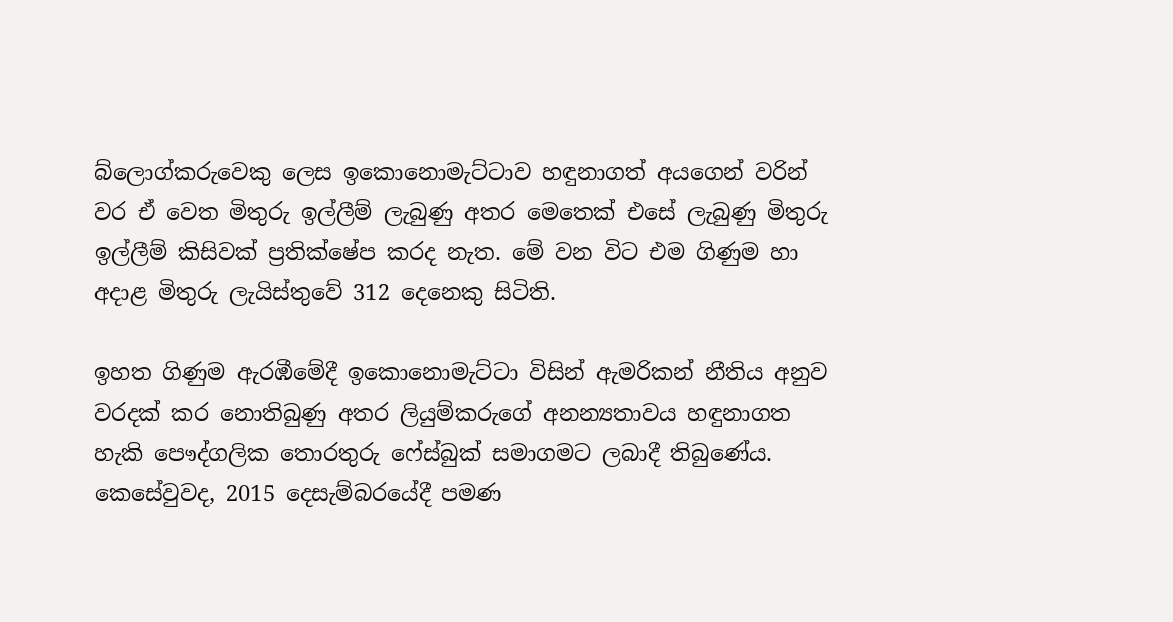බ්ලොග්කරුවෙකු ලෙස ඉකොනොමැට්ටාව හඳුනාගත් අයගෙන් වරින් වර ඒ වෙත මිතුරු ඉල්ලීම් ලැබුණු අතර මෙතෙක් එසේ ලැබුණු මිතුරු ඉල්ලීම් කිසිවක් ප්‍රතික්ෂේප කරද නැත. මේ වන විට එම ගිණුම හා අදාළ මිතුරු ලැයිස්තුවේ 312 දෙනෙකු සිටිති.

ඉහත ගිණුම ඇරඹීමේදී ඉකොනොමැට්ටා විසින් ඇමරිකන් නීතිය අනුව වරදක් කර නොතිබුණු අතර ලියුම්කරුගේ අනන්‍යතාවය හඳුනාගත හැකි පෞද්ගලික තොරතුරු ෆේස්බුක් සමාගමට ලබාදී තිබුණේය. කෙසේවුවද, 2015 දෙසැම්බරයේදී පමණ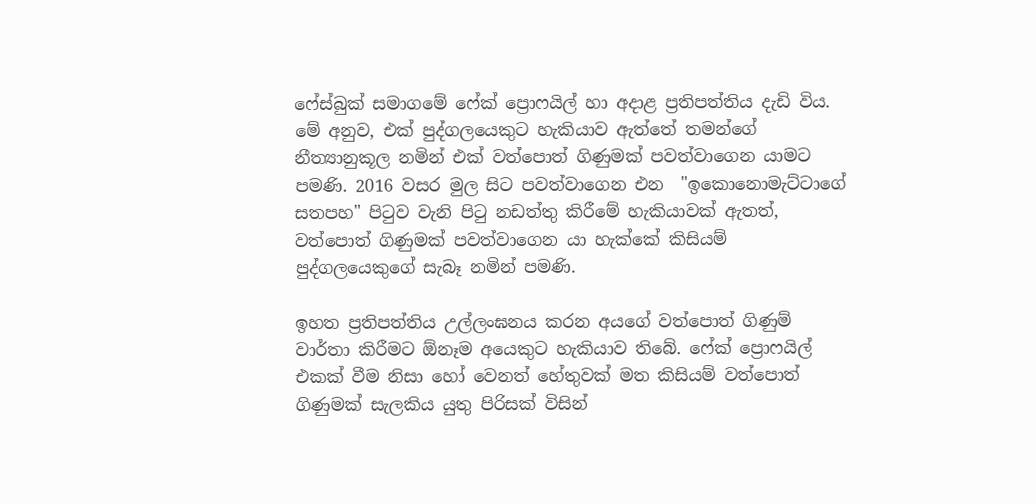ෆේස්බුක් සමාගමේ ෆේක් ප්‍රොෆයිල් හා අදාළ ප්‍රතිපත්තිය දැඩි විය. මේ අනුව, එක් පුද්ගලයෙකුට හැකියාව ඇත්තේ තමන්ගේ නීත්‍යානුකූල නමින් එක් වත්පොත් ගිණුමක් පවත්වාගෙන යාමට පමණි. 2016 වසර මුල සිට පවත්වාගෙන එන  "ඉකොනොමැට්ටාගේ සතපහ" පිටුව වැනි පිටු නඩත්තු කිරීමේ හැකියාවක් ඇතත්, වත්පොත් ගිණුමක් පවත්වාගෙන යා හැක්කේ කිසියම් පුද්ගලයෙකුගේ සැබෑ නමින් පමණි.

ඉහත ප්‍රතිපත්තිය උල්ලංඝනය කරන අයගේ වත්පොත් ගිණුම් වාර්තා කිරීමට ඕනෑම අයෙකුට හැකියාව තිබේ. ෆේක් ප්‍රොෆයිල් එකක් වීම නිසා හෝ වෙනත් හේතුවක් මත කිසියම් වත්පොත් ගිණුමක් සැලකිය යුතු පිරිසක් විසින්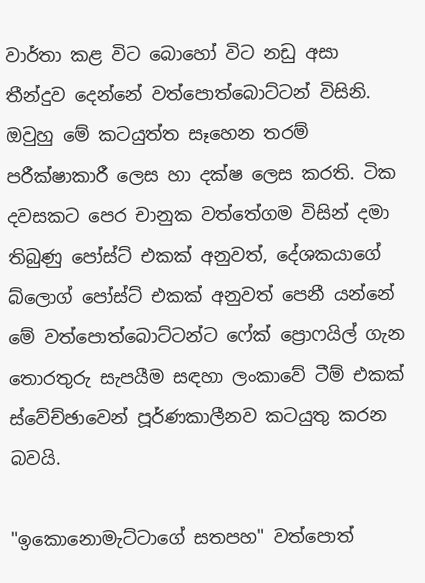වාර්තා කළ විට බොහෝ විට නඩු අසා තීන්දුව දෙන්නේ වත්පොත්බොට්ටන් විසිනි. ඔවුහු මේ කටයුත්ත සෑහෙන තරම් පරීක්ෂාකාරී ලෙස හා දක්ෂ ලෙස කරති. ටික දවසකට පෙර චානුක වත්තේගම විසින් දමා තිබුණු පෝස්ට් එකක් අනුවත්, දේශකයාගේ බ්ලොග් පෝස්ට් එකක් අනුවත් පෙනී යන්නේ මේ වත්පොත්බොට්ටන්ට ෆේක් ප්‍රොෆයිල් ගැන තොරතුරු සැපයීම සඳහා ලංකාවේ ටීම් එකක් ස්වේච්ඡාවෙන් පූර්ණකාලීනව කටයුතු කරන බවයි.

"ඉකොනොමැට්ටාගේ සතපහ" වත්පොත්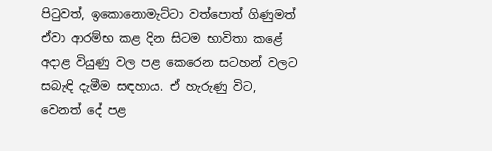පිටුවත්, ඉකොනොමැට්ටා වත්පොත් ගිණුමත් ඒවා ආරම්භ කළ දින සිටම භාවිතා කළේ අදාළ වියුණු වල පළ කෙරෙන සටහන් වලට සබැඳි දැමීම සඳහාය. ඒ හැරුණු විට, වෙනත් දේ පළ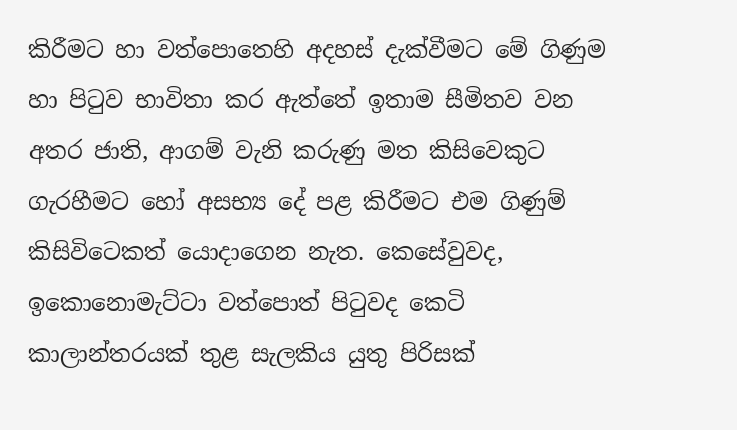කිරීමට හා වත්පොතෙහි අදහස් දැක්වීමට මේ ගිණුම හා පිටුව භාවිතා කර ඇත්තේ ඉතාම සීමිතව වන අතර ජාති, ආගම් වැනි කරුණු මත කිසිවෙකුට ගැරහීමට හෝ අසභ්‍ය දේ පළ කිරීමට එම ගිණුම් කිසිවිටෙකත් යොදාගෙන නැත. කෙසේවුවද, ඉකොනොමැට්ටා වත්පොත් පිටුවද කෙටි කාලාන්තරයක් තුළ සැලකිය යුතු පිරිසක්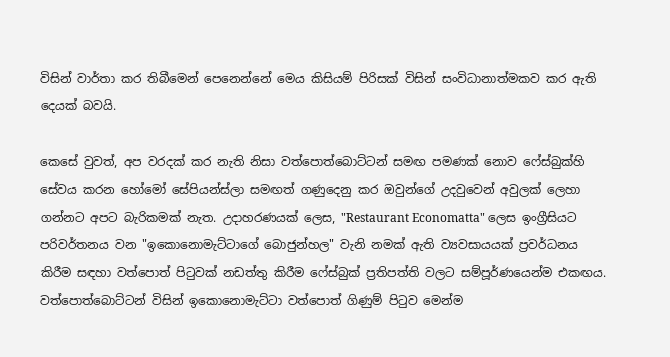විසින් වාර්තා කර තිබීමෙන් පෙනෙන්නේ මෙය කිසියම් පිරිසක් විසින් සංවිධානාත්මකව කර ඇති දෙයක් බවයි.

කෙසේ වුවත්, අප වරදක් කර නැති නිසා වත්පොත්බොට්ටන් සමඟ පමණක් නොව ෆේස්බුක්හි සේවය කරන හෝමෝ සේපියන්ස්ලා සමඟත් ගණුදෙනු කර ඔවුන්ගේ උදවුවෙන් අවුලක් ලෙහා ගන්නට අපට බැරිකමක් නැත. උදාහරණයක් ලෙස, "Restaurant Economatta" ලෙස ඉංග්‍රීසියට පරිවර්තනය වන "ඉකොනොමැට්ටාගේ බොජුන්හල" වැනි නමක් ඇති ව්‍යවසායයක් ප්‍රවර්ධනය කිරීම සඳහා වත්පොත් පිටුවක් නඩත්තු කිරීම ෆේස්බුක් ප්‍රතිපත්ති වලට සම්පූර්ණයෙන්ම එකඟය. වත්පොත්බොට්ටන් විසින් ඉකොනොමැට්ටා වත්පොත් ගිණුම් පිටුව මෙන්ම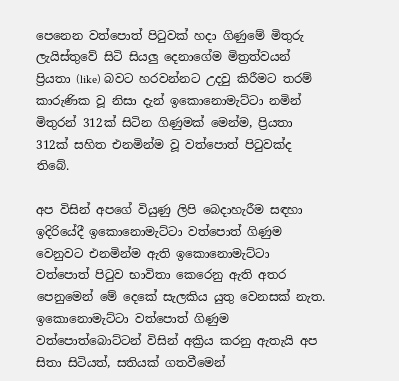පෙනෙන වත්පොත් පිටුවක් හදා ගිණුමේ මිතුරු ලැයිස්තුවේ සිටි සියලු දෙනාගේම මිත්‍රත්වයන් ප්‍රියතා (like) බවට හරවන්නට උදවු කිරීමට තරම් කාරුණික වූ නිසා දැන් ඉකොනොමැට්ටා නමින් මිතුරන් 312ක් සිටින ගිණුමක් මෙන්ම, ප්‍රියතා 312ක් සහිත එනමින්ම වූ වත්පොත් පිටුවක්ද තිබේ.

අප විසින් අපගේ වියුණු ලිපි බෙදාහැරීම සඳහා ඉදිරියේදී ඉකොනොමැට්ටා වත්පොත් ගිණුම වෙනුවට එනමින්ම ඇති ඉකොනොමැට්ටා වත්පොත් පිටුව භාවිතා කෙරෙනු ඇති අතර පෙනුමෙන් මේ දෙකේ සැලකිය යුතු වෙනසක් නැත. ඉකොනොමැට්ටා වත්පොත් ගිණුම වත්පොත්බොට්ටන් විසින් අක්‍රිය කරනු ඇතැයි අප සිතා සිටියත්, සතියක් ගතවීමෙන්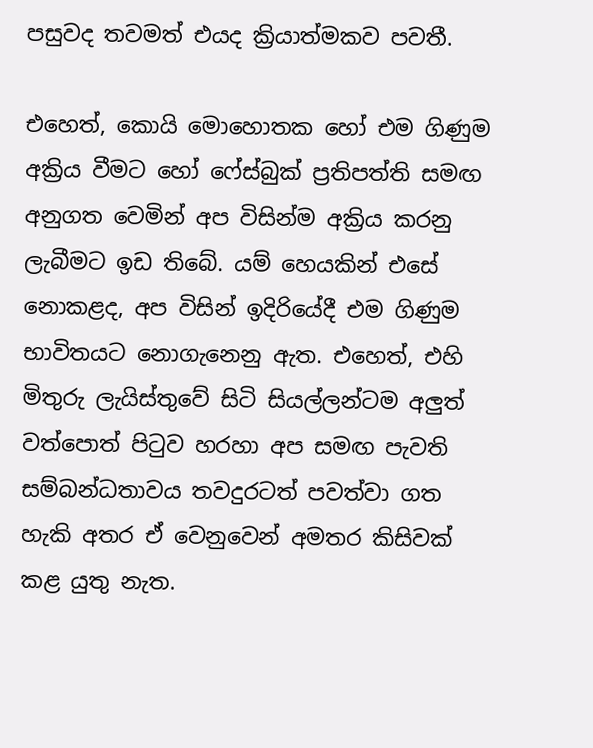පසුවද තවමත් එයද ක්‍රියාත්මකව පවතී.

එහෙත්, කොයි මොහොතක හෝ එම ගිණුම අක්‍රිය වීමට හෝ ෆේස්බුක් ප්‍රතිපත්ති සමඟ අනුගත වෙමින් අප විසින්ම අක්‍රිය කරනු ලැබීමට ඉඩ තිබේ. යම් හෙයකින් එසේ නොකළද, අප විසින් ඉදිරියේදී එම ගිණුම භාවිතයට නොගැනෙනු ඇත. එහෙත්, එහි මිතුරු ලැයිස්තුවේ සිටි සියල්ලන්ටම අලුත් වත්පොත් පිටුව හරහා අප සමඟ පැවති සම්බන්ධතාවය තවදුරටත් පවත්වා ගත හැකි අතර ඒ වෙනුවෙන් අමතර කිසිවක් කළ යුතු නැත.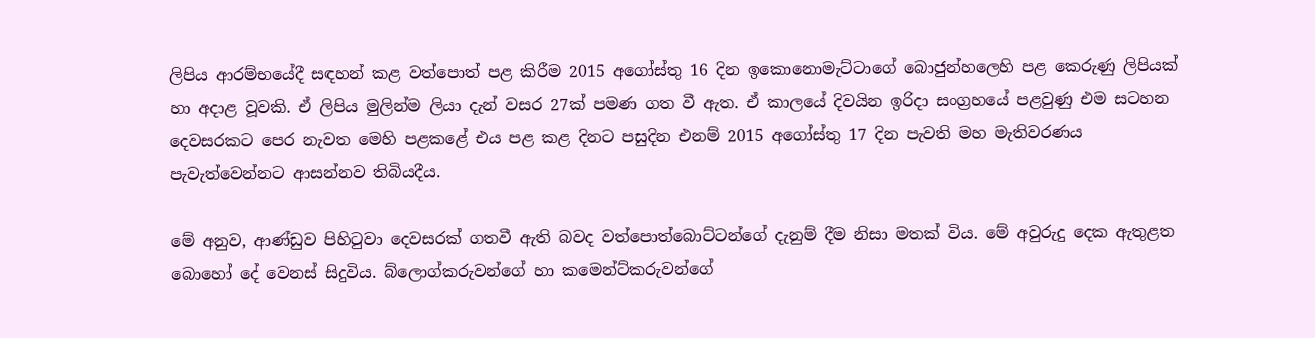ලිපිය ආරම්භයේදී සඳහන් කළ වත්පොත් පළ කිරීම 2015 අගෝස්තු 16 දින ඉකොනොමැට්ටාගේ බොජුන්හලෙහි පළ කෙරුණු ලිපියක් හා අදාළ වූවකි. ඒ ලිපිය මුලින්ම ලියා දැන් වසර 27ක් පමණ ගත වී ඇත. ඒ කාලයේ දිවයින ඉරිදා සංග්‍රහයේ පළවුණු එම සටහන දෙවසරකට පෙර නැවත මෙහි පළකළේ එය පළ කළ දිනට පසුදින එනම් 2015 අගෝස්තු 17 දින පැවති මහ මැතිවරණය පැවැත්වෙන්නට ආසන්නව තිබියදීය.

මේ අනුව, ආණ්ඩුව පිහිටුවා දෙවසරක් ගතවී ඇති බවද වත්පොත්බොට්ටන්ගේ දැනුම් දීම නිසා මතක් විය. මේ අවුරුදු දෙක ඇතුළත බොහෝ දේ වෙනස් සිදුවිය. බ්ලොග්කරුවන්ගේ හා කමෙන්ට්කරුවන්ගේ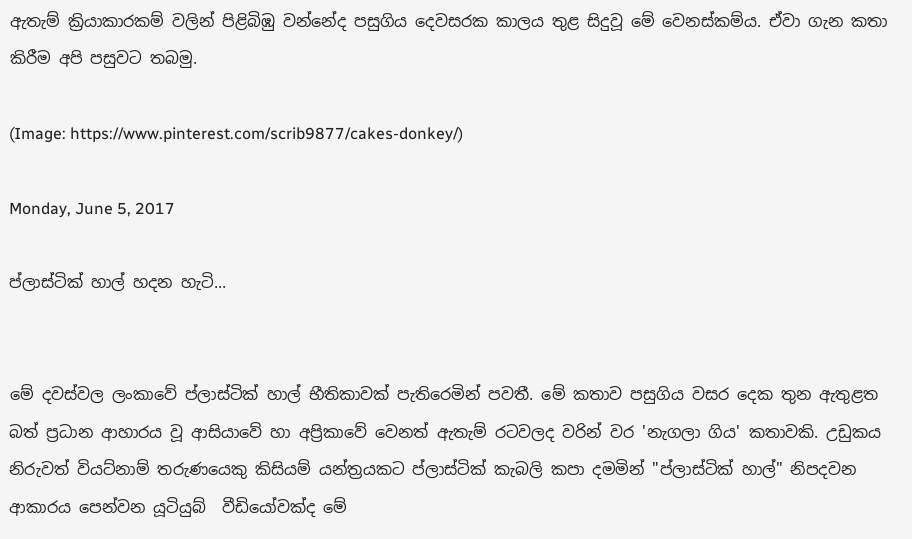ඇතැම් ක්‍රියාකාරකම් වලින් පිළිබිඹු වන්නේද පසුගිය දෙවසරක කාලය තුළ සිදුවූ මේ වෙනස්කම්ය. ඒවා ගැන කතා කිරීම අපි පසුවට තබමු.

(Image: https://www.pinterest.com/scrib9877/cakes-donkey/)

Monday, June 5, 2017

ප්ලාස්ටික් හාල් හදන හැටි...


මේ දවස්වල ලංකාවේ ප්ලාස්ටික් හාල් භීතිකාවක් පැතිරෙමින් පවතී. මේ කතාව පසුගිය වසර දෙක තුන ඇතුළත බත් ප්‍රධාන ආහාරය වූ ආසියාවේ හා අප්‍රිකාවේ වෙනත් ඇතැම් රටවලද වරින් වර 'නැගලා ගිය' කතාවකි. උඩුකය නිරුවත් වියට්නාම් තරුණයෙකු කිසියම් යන්ත්‍රයකට ප්ලාස්ටික් කැබලි කපා දමමින් "ප්ලාස්ටික් හාල්" නිපදවන ආකාරය පෙන්වන යූටියුබ්  වීඩියෝවක්ද මේ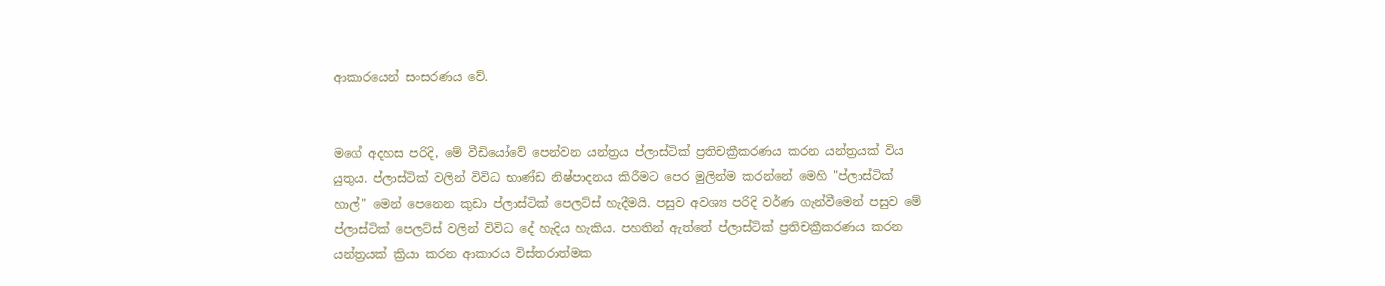ආකාරයෙන් සංසරණය වේ.


මගේ අදහස පරිදි, මේ වීඩියෝවේ පෙන්වන යන්ත්‍රය ප්ලාස්ටික් ප්‍රතිචක්‍රීකරණය කරන යන්ත්‍රයක් විය යුතුය. ප්ලාස්ටික් වලින් විවිධ භාණ්ඩ නිෂ්පාදනය කිරීමට පෙර මුලින්ම කරන්නේ මෙහි "ප්ලාස්ටික් හාල්" මෙන් පෙනෙන කුඩා ප්ලාස්ටික් පෙලට්ස් හැදීමයි. පසුව අවශ්‍ය පරිදි වර්ණ ගැන්වීමෙන් පසුව මේ ප්ලාස්ටික් පෙලට්ස් වලින් විවිධ දේ හැදිය හැකිය. පහතින් ඇත්තේ ප්ලාස්ටික් ප්‍රතිචක්‍රීකරණය කරන යන්ත්‍රයක් ක්‍රියා කරන ආකාරය විස්තරාත්මක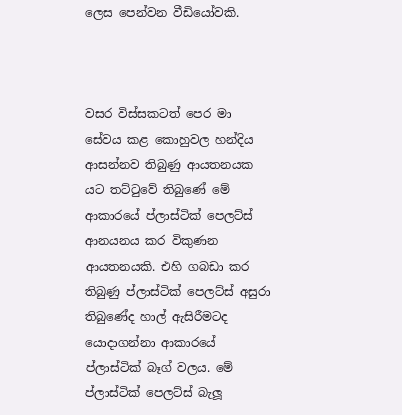ලෙස පෙන්වන වීඩියෝවකි.



වසර විස්සකටත් පෙර මා සේවය කළ කොහුවල හන්දිය ආසන්නව තිබුණු ආයතනයක යට තට්ටුවේ තිබුණේ මේ ආකාරයේ ප්ලාස්ටික් පෙලට්ස් ආනයනය කර විකුණන ආයතනයකි. එහි ගබඩා කර තිබුණු ප්ලාස්ටික් පෙලට්ස් අසුරා තිබුණේද හාල් ඇසිරීමටද යොදාගන්නා ආකාරයේ ප්ලාස්ටික් බෑග් වලය. මේ ප්ලාස්ටික් පෙලට්ස් බැලූ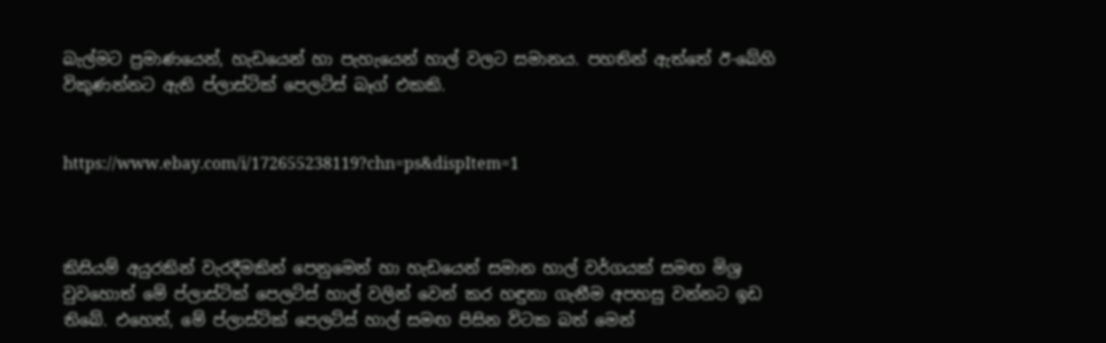බැල්මට ප්‍රමාණයෙන්, හැඩයෙන් හා පැහැයෙන් හාල් වලට සමානය. පහතින් ඇත්තේ ඊ-බේහි විකුණන්නට ඇති ප්ලාස්ටික් පෙලට්ස් බෑග් එකකි.


https://www.ebay.com/i/172655238119?chn=ps&dispItem=1



කිසියම් අයුරකින් වැරදීමකින් පෙනුමෙන් හා හැඩයෙන් සමාන හාල් වර්ගයක් සමඟ මිශ්‍ර වුවහොත් මේ ප්ලාස්ටික් පෙලට්ස් හාල් වලින් වෙන් කර හඳුනා ගැනීම අපහසු වන්නට ඉඩ තිබේ. එහෙත්, මේ ප්ලාස්ටික් පෙලට්ස් හාල් සමඟ පිසින විටක බත් මෙන්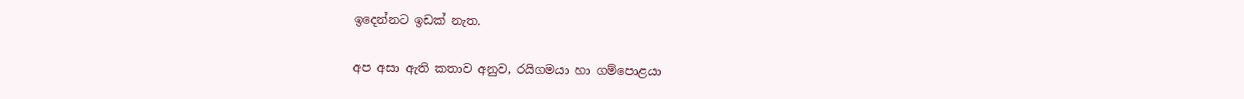ඉදෙන්නට ඉඩක් නැත.

අප අසා ඇති කතාව අනුව, රයිගමයා හා ගම්පොළයා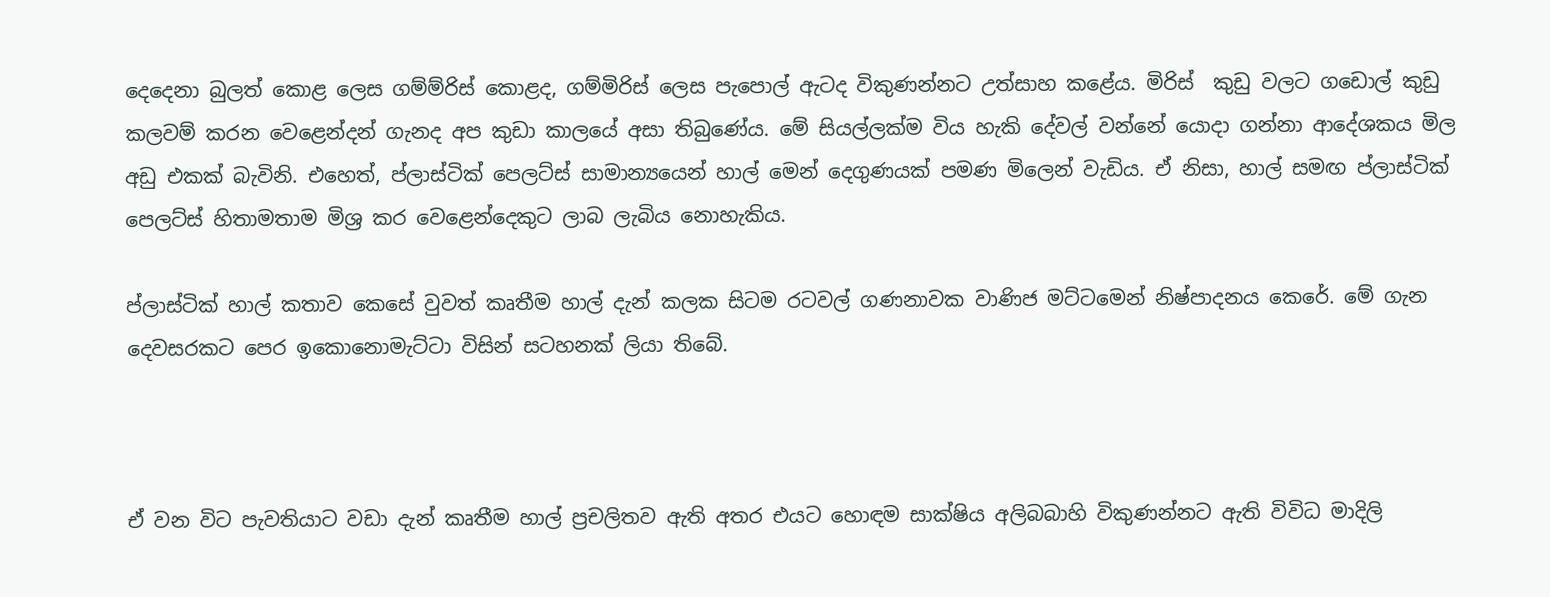දෙදෙනා බුලත් කොළ ලෙස ගම්ම්රිස් කොළද, ගම්මිරිස් ලෙස පැපොල් ඇටද විකුණන්නට උත්සාහ කළේය. මිරිස්  කුඩු වලට ගඩොල් කුඩු කලවම් කරන වෙළෙන්දන් ගැනද අප කුඩා කාලයේ අසා තිබුණේය. මේ සියල්ලක්ම විය හැකි දේවල් වන්නේ යොදා ගන්නා ආදේශකය මිල අඩු එකක් බැවිනි. එහෙත්, ප්ලාස්ටික් පෙලට්ස් සාමාන්‍යයෙන් හාල් මෙන් දෙගුණයක් පමණ මිලෙන් වැඩිය. ඒ නිසා, හාල් සමඟ ප්ලාස්ටික් පෙලට්ස් හිතාමතාම මිශ්‍ර කර වෙළෙන්දෙකුට ලාබ ලැබිය නොහැකිය.

ප්ලාස්ටික් හාල් කතාව කෙසේ වුවත් කෘතීම හාල් දැන් කලක සිටම රටවල් ගණනාවක වාණිජ මට්ටමෙන් නිෂ්පාදනය කෙරේ. මේ ගැන දෙවසරකට පෙර ඉකොනොමැට්ටා විසින් සටහනක් ලියා තිබේ.



ඒ වන විට පැවතියාට වඩා දැන් කෘතීම හාල් ප්‍රචලිතව ඇති අතර එයට හොඳම සාක්ෂිය අලිබබාහි විකුණන්නට ඇති විවිධ මාදිලි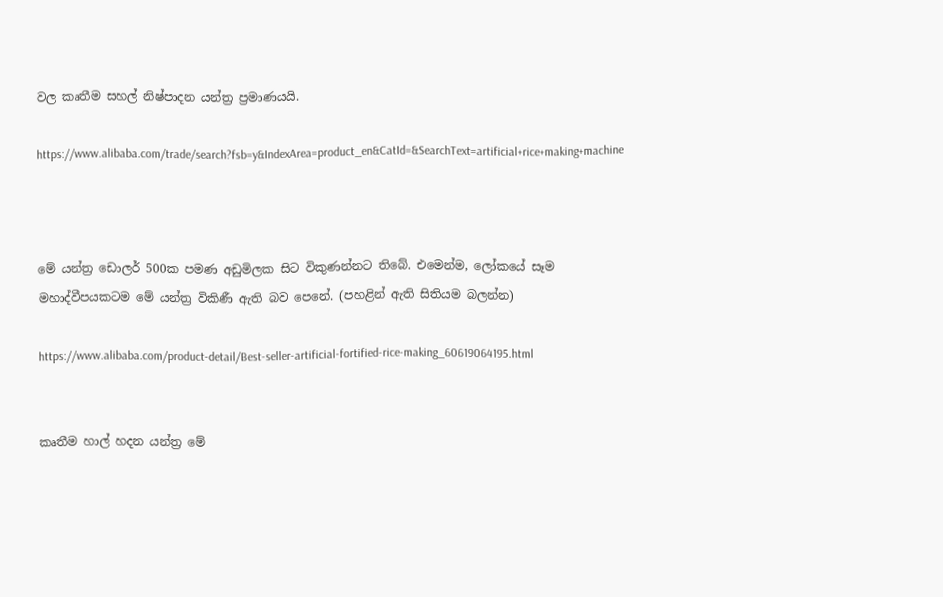වල කෘතීම සහල් නිෂ්පාදන යන්ත්‍ර ප්‍රමාණයයි.

https://www.alibaba.com/trade/search?fsb=y&IndexArea=product_en&CatId=&SearchText=artificial+rice+making+machine



මේ යන්ත්‍ර ඩොලර් 500ක පමණ අඩුමිලක සිට විකුණන්නට තිබේ. එමෙන්ම, ලෝකයේ සෑම මහාද්වීපයකටම මේ යන්ත්‍ර විකිණී ඇති බව පෙනේ. (පහළින් ඇති සිතියම බලන්න)

https://www.alibaba.com/product-detail/Best-seller-artificial-fortified-rice-making_60619064195.html


කෘතීම හාල් හදන යන්ත්‍ර මේ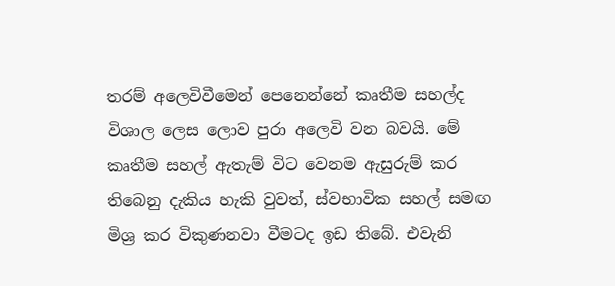තරම් අලෙවිවීමෙන් පෙනෙන්නේ කෘතීම සහල්ද විශාල ලෙස ලොව පුරා අලෙවි වන බවයි. මේ කෘතීම සහල් ඇතැම් විට වෙනම ඇසුරුම් කර තිබෙනු දැකිය හැකි වුවත්, ස්වභාවික සහල් සමඟ මිශ්‍ර කර විකුණනවා වීමටද ඉඩ තිබේ. එවැනි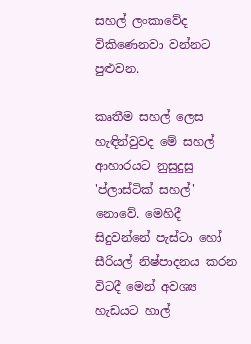සහල් ලංකාවේද විකිණෙනවා වන්නට පුළුවන.

කෘතීම සහල් ලෙස හැඳින්වුවද මේ සහල් ආහාරයට නුසුදුසු 'ප්ලාස්ටික් සහල්' නොවේ. මෙහිදී සිදුවන්නේ පැස්ටා හෝ සීරියල් නිෂ්පාදනය කරන විටදී මෙන් අවශ්‍ය හැඩයට හාල්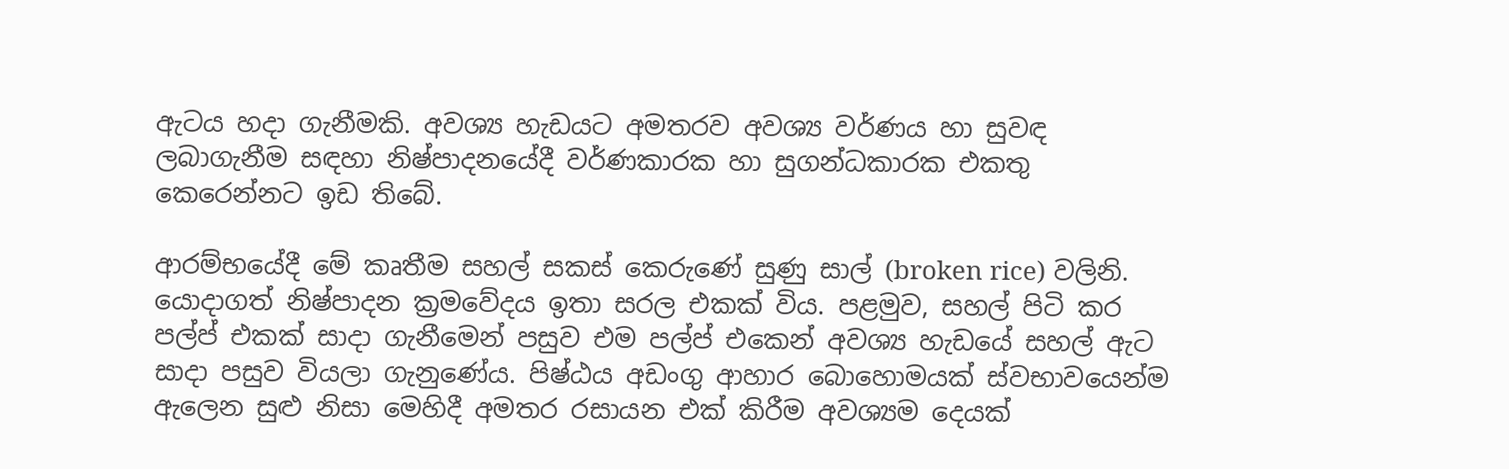ඇටය හදා ගැනීමකි. අවශ්‍ය හැඩයට අමතරව අවශ්‍ය වර්ණය හා සුවඳ ලබාගැනීම සඳහා නිෂ්පාදනයේදී වර්ණකාරක හා සුගන්ධකාරක එකතු කෙරෙන්නට ඉඩ තිබේ.

ආරම්භයේදී මේ කෘතීම සහල් සකස් කෙරුණේ සුණු සාල් (broken rice) වලිනි. යොදාගත් නිෂ්පාදන ක්‍රමවේදය ඉතා සරල එකක් විය. පළමුව, සහල් පිටි කර පල්ප් එකක් සාදා ගැනීමෙන් පසුව එම පල්ප් එකෙන් අවශ්‍ය හැඩයේ සහල් ඇට සාදා පසුව වියලා ගැනුණේය. පිෂ්ඨය අඩංගු ආහාර බොහොමයක් ස්වභාවයෙන්ම ඇලෙන සුළු නිසා මෙහිදී අමතර රසායන එක් කිරීම අවශ්‍යම දෙයක්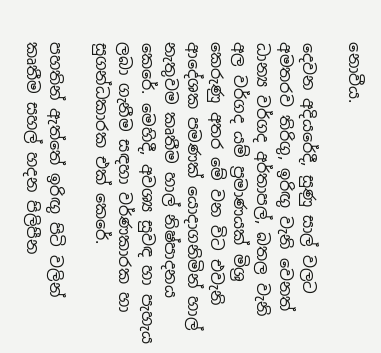නොවීය.

දෙවන අදියරේදී, සුණු සාල් වලට අමතරව තිරිගු, ඉරිඟු වැනි වෙනත් ධාන්‍ය වර්ගද අර්තාපල්, බතල වැනි අල වර්ගද යම් ප්‍රමාණයක් මිශ්‍ර කෙරුණු අතර මේ වන විට එවැනි ආදේශක පමණක් යොදාගනිමින් හාල් නැතුවම කෘතීම හාල් නිෂ්පාදනය කෙරේ. මෙහිදී, අවශ්‍ය සුවඳ හා පැහැය ලබා ගැනීම සඳහා වර්ණකාරක හා සුගන්ධකාරක එක් කෙරේ.

පහතින් ඇත්තේ ඉරිඟු පිටි වලින් කෘතීම සහල් හදන පිලිපීන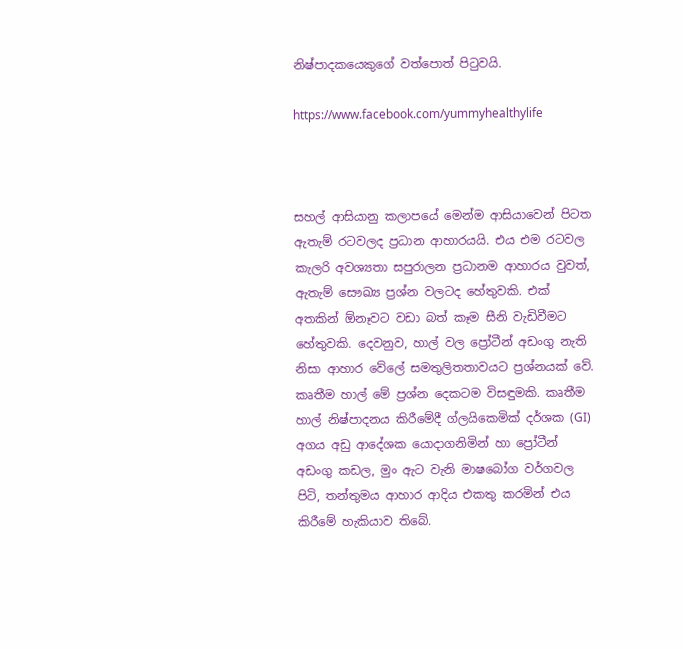නිෂ්පාදකයෙකුගේ වත්පොත් පිටුවයි.

https://www.facebook.com/yummyhealthylife



සහල් ආසියානු කලාපයේ මෙන්ම ආසියාවෙන් පිටත ඇතැම් රටවලද ප්‍රධාන ආහාරයයි. එය එම රටවල කැලරි අවශ්‍යතා සපුරාලන ප්‍රධානම ආහාරය වුවත්, ඇතැම් සෞඛ්‍ය ප්‍රශ්න වලටද හේතුවකි. එක් අතකින් ඕනෑවට වඩා බත් කෑම සීනි වැඩිවීමට හේතුවකි. දෙවනුව, හාල් වල ප්‍රෝටීන් අඩංගු නැති නිසා ආහාර වේලේ සමතුලිතතාවයට ප්‍රශ්නයක් වේ. කෘතීම හාල් මේ ප්‍රශ්න දෙකටම විසඳුමකි. කෘතීම හාල් නිෂ්පාදනය කිරීමේදී ග්ලයිකෙමික් දර්ශක (GI) අගය අඩු ආදේශක යොදාගනිමින් හා ප්‍රෝටීන් අඩංගු කඩල, මුං ඇට වැනි මාෂබෝග වර්ගවල පිටි, තන්තුමය ආහාර ආදිය එකතු කරමින් එය කිරීමේ හැකියාව තිබේ.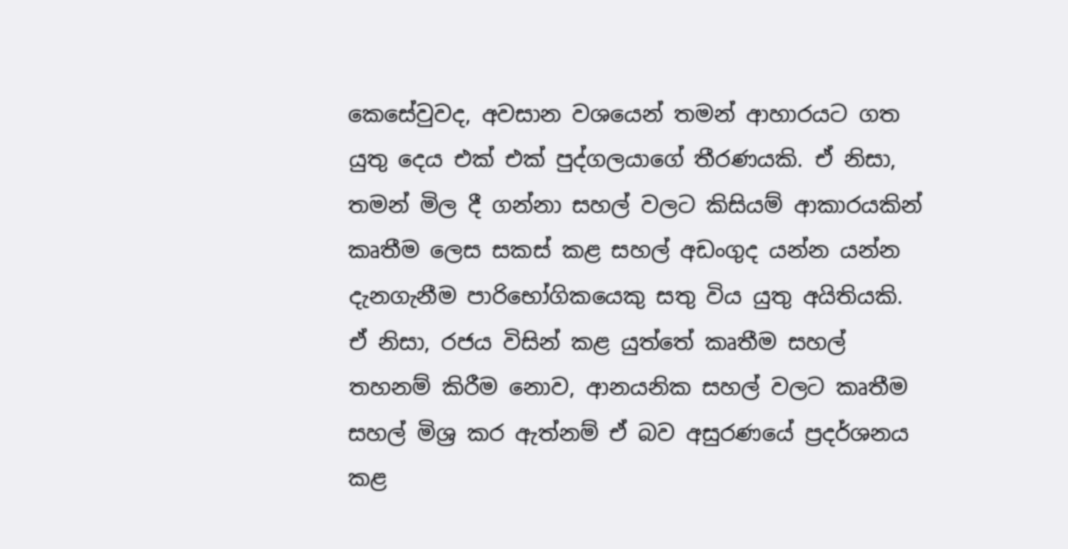කෙසේවුවද, අවසාන වශයෙන් තමන් ආහාරයට ගත යුතු දෙය එක් එක් පුද්ගලයාගේ තීරණයකි. ඒ නිසා, තමන් මිල දී ගන්නා සහල් වලට කිසියම් ආකාරයකින් කෘතීම ලෙස සකස් කළ සහල් අඩංගුද යන්න යන්න දැනගැනීම පාරිභෝගිකයෙකු සතු විය යුතු අයිතියකි. ඒ නිසා, රජය විසින් කළ යුත්තේ කෘතීම සහල් තහනම් කිරීම නොව, ආනයනික සහල් වලට කෘතීම සහල් මිශ්‍ර කර ඇත්නම් ඒ බව අසුරණයේ ප්‍රදර්ශනය කළ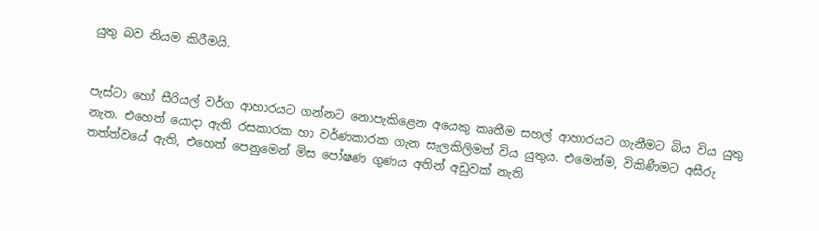යුතු බව නියම කිරීමයි.


පැස්ටා හෝ සීරියල් වර්ග ආහාරයට ගන්නට නොපැකිළෙන අයෙකු කෘතීම සහල් ආහාරයට ගැනීමට බිය විය යුතු නැත. එහෙත් යොදා ඇති රසකාරක හා වර්ණකාරක ගැන සැලකිලිමත් විය යුතුය. එමෙන්ම, විකිණීමට අසීරු තත්ත්වයේ ඇති, එහෙත් පෙනුමෙන් මිස පෝෂණ ගුණය අතින් අඩුවක් නැති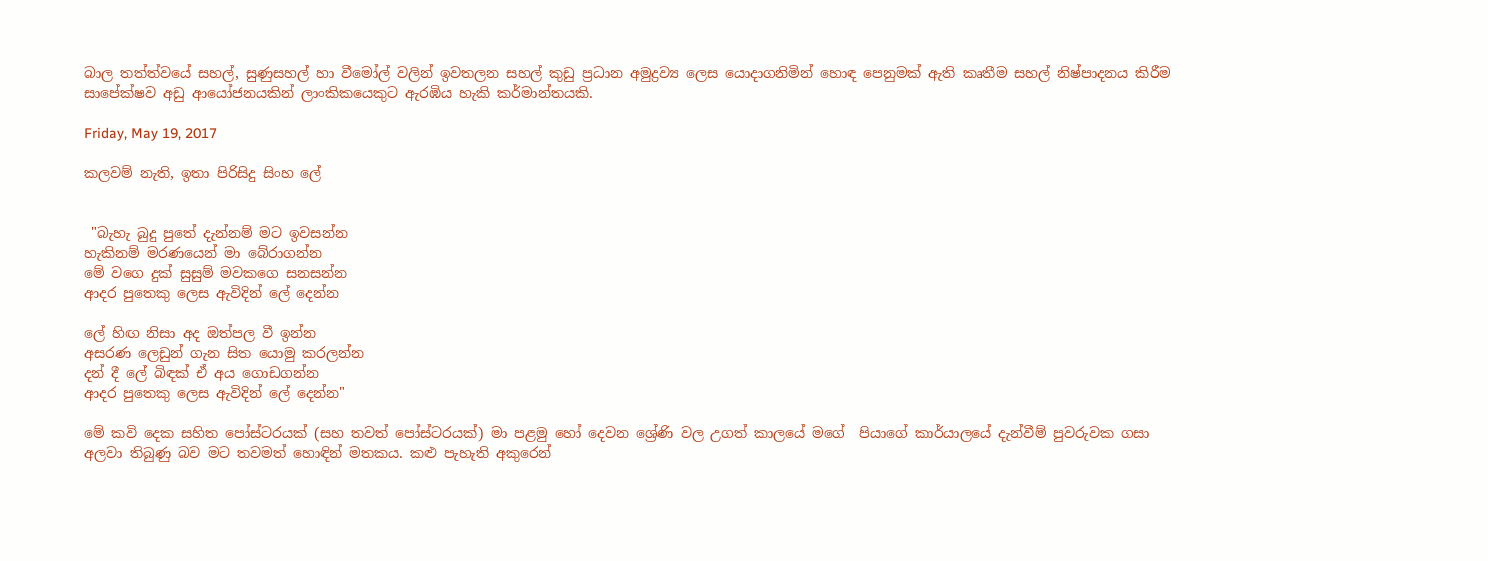බාල තත්ත්වයේ සහල්, සුණුසහල් හා වීමෝල් වලින් ඉවතලන සහල් කුඩු ප්‍රධාන අමුද්‍රව්‍ය ලෙස යොදාගනිමින් හොඳ පෙනුමක් ඇති කෘතීම සහල් නිෂ්පාදනය කිරීම සාපේක්ෂව අඩු ආයෝජනයකින් ලාංකිකයෙකුට ඇරඹිය හැකි කර්මාන්තයකි.

Friday, May 19, 2017

කලවම් නැති, ඉතා පිරිසිදු සිංහ ලේ


 "බැහැ බුදු පුතේ දැන්නම් මට ඉවසන්න
හැකිනම් මරණයෙන් මා බේරාගන්න
මේ වගෙ දුක් සුසුම් මවකගෙ සනසන්න
ආදර පුතෙකු ලෙස ඇවිදින් ලේ දෙන්න

ලේ හිඟ නිසා අද ඔත්පල වී ඉන්න
අසරණ ලෙඩුන් ගැන සිත යොමු කරලන්න
දන් දී ලේ බිඳක් ඒ අය ගොඩගන්න
ආදර පුතෙකු ලෙස ඇවිදින් ලේ දෙන්න"

මේ කවි දෙක සහිත පෝස්ටරයක් (සහ තවත් පෝස්ටරයක්) මා පළමු හෝ දෙවන ශ්‍රේණි වල උගත් කාලයේ මගේ  පියාගේ කාර්යාලයේ දැන්වීම් පුවරුවක ගසා අලවා තිබුණු බව මට තවමත් හොඳින් මතකය. කළු පැහැති අකුරෙන්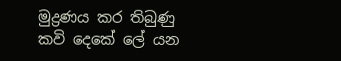මුද්‍රණය කර තිබුණු කවි දෙකේ ලේ යන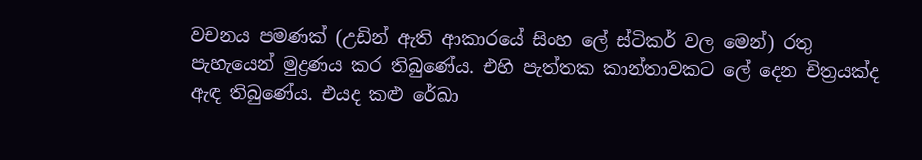වචනය පමණක් (උඩින් ඇති ආකාරයේ සිංහ ලේ ස්ටිකර් වල මෙන්) රතු පැහැයෙන් මුද්‍රණය කර තිබුණේය. එහි පැත්තක කාන්තාවකට ලේ දෙන චිත්‍රයක්ද ඇඳ තිබුණේය. එයද කළු රේඛා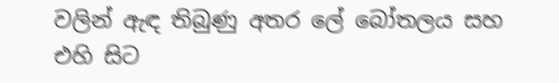වලින් ඇඳ තිබුණු අතර ලේ බෝතලය සහ එහි සිට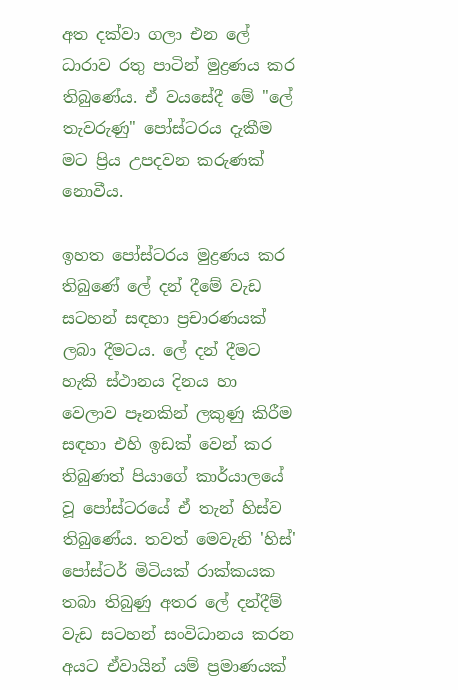අත දක්වා ගලා එන ලේ ධාරාව රතු පාටින් මුද්‍රණය කර තිබුණේය. ඒ වයසේදී මේ "ලේ තැවරුණු" පෝස්ටරය දැකීම මට ප්‍රිය උපදවන කරුණක් නොවීය.

ඉහත පෝස්ටරය මුද්‍රණය කර තිබුණේ ලේ දන් දීමේ වැඩ සටහන් සඳහා ප්‍රචාරණයක් ලබා දීමටය. ලේ දන් දීමට හැකි ස්ථානය දිනය හා වෙලාව පෑනකින් ලකුණු කිරීම සඳහා එහි ඉඩක් වෙන් කර තිබුණත් පියාගේ කාර්යාලයේ වූ පෝස්ටරයේ ඒ තැන් හිස්ව තිබුණේය. තවත් මෙවැනි 'හිස්' පෝස්ටර් මිටියක් රාක්කයක තබා තිබුණු අතර ලේ දන්දීම් වැඩ සටහන් සංවිධානය කරන අයට ඒවායින් යම් ප්‍රමාණයක්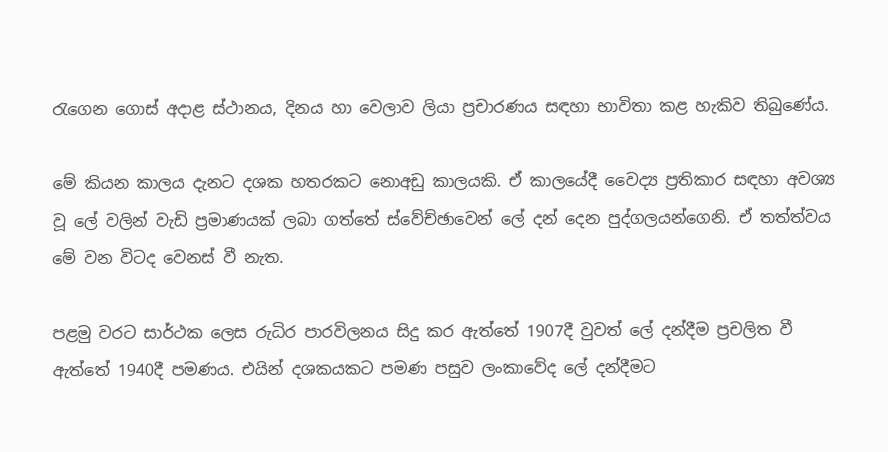රැගෙන ගොස් අදාළ ස්ථානය, දිනය හා වෙලාව ලියා ප්‍රචාරණය සඳහා භාවිතා කළ හැකිව තිබුණේය.

මේ කියන කාලය දැනට දශක හතරකට නොඅඩු කාලයකි. ඒ කාලයේදී වෛද්‍ය ප්‍රතිකාර සඳහා අවශ්‍ය වූ ලේ වලින් වැඩි ප්‍රමාණයක් ලබා ගත්තේ ස්වේච්ඡාවෙන් ලේ දන් දෙන පුද්ගලයන්ගෙනි. ඒ තත්ත්වය මේ වන විටද වෙනස් වී නැත.

පළමු වරට සාර්ථක ලෙස රුධිර පාරවිලනය සිදු කර ඇත්තේ 1907දී වුවත් ලේ දන්දීම ප්‍රචලිත වී ඇත්තේ 1940දී පමණය. එයින් දශකයකට පමණ පසුව ලංකාවේද ලේ දන්දීමට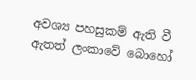අවශ්‍ය පහසුකම් ඇති වී ඇතත් ලංකාවේ බොහෝ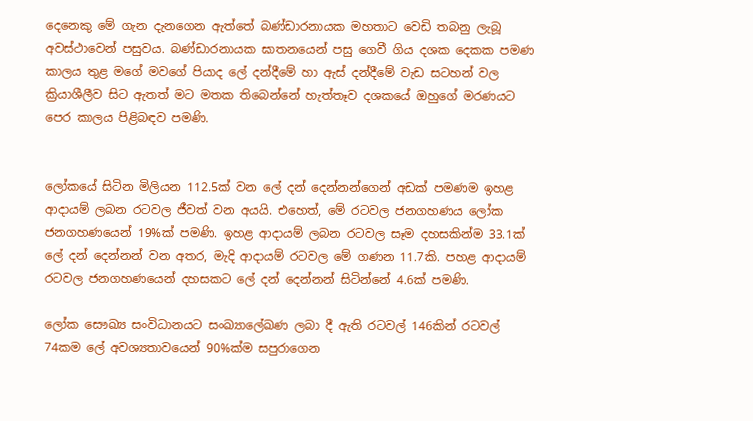දෙනෙකු මේ ගැන දැනගෙන ඇත්තේ බණ්ඩාරනායක මහතාට වෙඩි තබනු ලැබූ අවස්ථාවෙන් පසුවය. බණ්ඩාරනායක ඝාතනයෙන් පසු ගෙවී ගිය දශක දෙකක පමණ කාලය තුළ මගේ මවගේ පියාද ලේ දන්දීමේ හා ඇස් දන්දීමේ වැඩ සටහන් වල ක්‍රියාශීලීව සිට ඇතත් මට මතක තිබෙන්නේ හැත්තෑව දශකයේ ඔහුගේ මරණයට පෙර කාලය පිළිබඳව පමණි.


ලෝකයේ සිටින මිලියන 112.5ක් වන ලේ දන් දෙන්නන්ගෙන් අඩක් පමණම ඉහළ ආදායම් ලබන රටවල ජීවත් වන අයයි. එහෙත්, මේ රටවල ජනගහණය ලෝක ජනගහණයෙන් 19%ක් පමණි. ඉහළ ආදායම් ලබන රටවල සෑම දහසකින්ම 33.1ක් ලේ දන් දෙන්නන් වන අතර, මැදි ආදායම් රටවල මේ ගණන 11.7කි. පහළ ආදායම් රටවල ජනගහණයෙන් දහසකට ලේ දන් දෙන්නන් සිටින්නේ 4.6ක් පමණි.

ලෝක සෞඛ්‍ය සංවිධානයට සංඛ්‍යාලේඛණ ලබා දී ඇති රටවල් 146කින් රටවල් 74කම ලේ අවශ්‍යතාවයෙන් 90%ක්ම සපුරාගෙන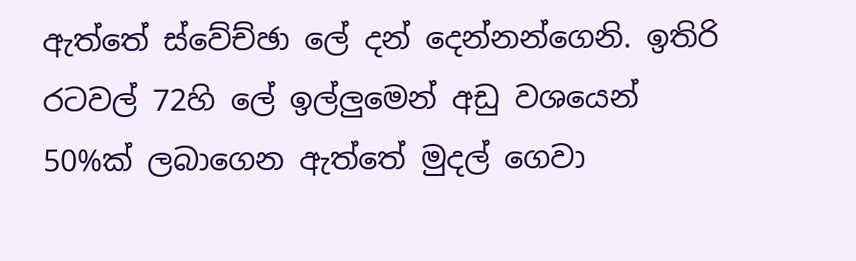ඇත්තේ ස්වේච්ඡා ලේ දන් දෙන්නන්ගෙනි. ඉතිරි රටවල් 72හි ලේ ඉල්ලුමෙන් අඩු වශයෙන් 50%ක් ලබාගෙන ඇත්තේ මුදල් ගෙවා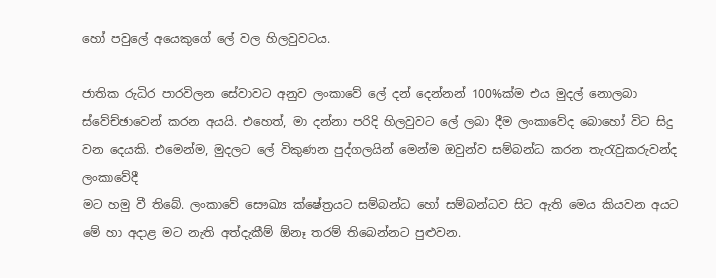හෝ පවුලේ අයෙකුගේ ලේ වල හිලවුවටය.

ජාතික රුධිර පාරවිලන සේවාවට අනුව ලංකාවේ ලේ දන් දෙන්නන් 100%ක්ම එය මුදල් නොලබා ස්වේච්ඡාවෙන් කරන අයයි. එහෙත්, මා දන්නා පරිදි හිලවුවට ලේ ලබා දීම ලංකාවේද බොහෝ විට සිදු වන දෙයකි. එමෙන්ම, මුදලට ලේ විකුණන පුද්ගලයින් මෙන්ම ඔවුන්ව සම්බන්ධ කරන තැරැවුකරුවන්ද ලංකාවේදී
මට හමු වී තිබේ. ලංකාවේ සෞඛ්‍ය ක්ෂේත්‍රයට සම්බන්ධ හෝ සම්බන්ධව සිට ඇති මෙය කියවන අයට මේ හා අදාළ මට නැති අත්දැකීම් ඕනෑ තරම් තිබෙන්නට පුළුවන.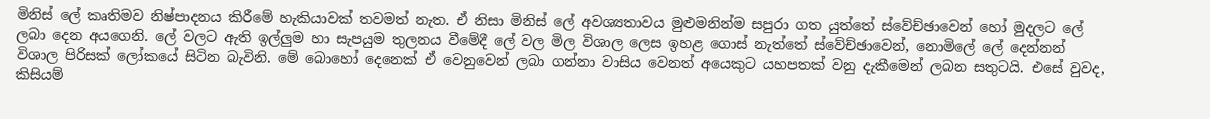මිනිස් ලේ කෘතිමව නිෂ්පාදනය කිරීමේ හැකියාවක් තවමත් නැත. ඒ නිසා මිනිස් ලේ අවශ්‍යතාවය මුළුමනින්ම සපුරා ගත යුත්තේ ස්වේච්ඡාවෙන් හෝ මුදලට ලේ ලබා දෙන අයගෙනි. ලේ වලට ඇති ඉල්ලුම හා සැපයුම තුලනය වීමේදී ලේ වල මිල විශාල ලෙස ඉහළ ගොස් නැත්තේ ස්වේච්ඡාවෙන්, නොමිලේ ලේ දෙන්නන් විශාල පිරිසක් ලෝකයේ සිටින බැවිනි. මේ බොහෝ දෙනෙක් ඒ වෙනුවෙන් ලබා ගන්නා වාසිය වෙනත් අයෙකුට යහපතක් වනු දැකීමෙන් ලබන සතුටයි. එසේ වුවද, කිසියම්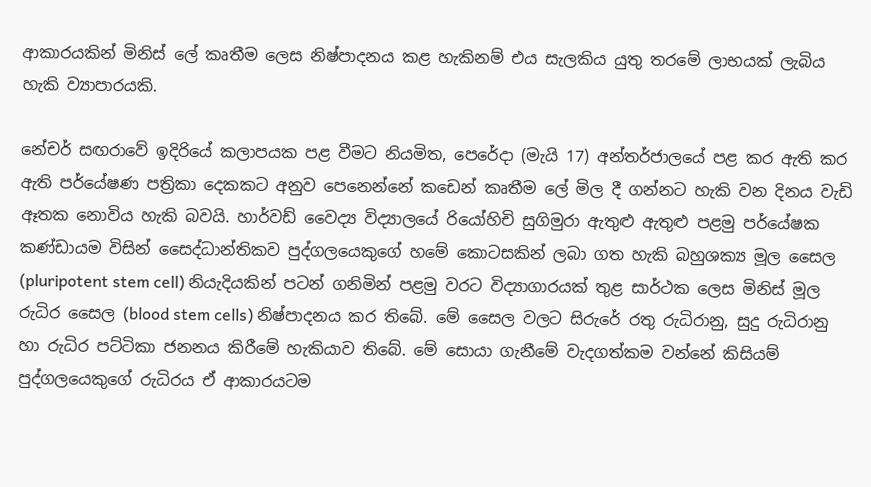ආකාරයකින් මිනිස් ලේ කෘතීම ලෙස නිෂ්පාදනය කළ හැකිනම් එය සැලකිය යුතු තරමේ ලාභයක් ලැබිය හැකි ව්‍යාපාරයකි.

නේචර් සඟරාවේ ඉදිරියේ කලාපයක පළ වීමට නියමිත, පෙරේදා (මැයි 17) අන්තර්ජාලයේ පළ කර ඇති කර ඇති පර්යේෂණ පත්‍රිකා දෙකකට අනුව පෙනෙන්නේ කඩෙන් කෘතීම ලේ මිල දී ගන්නට හැකි වන දිනය වැඩි ඈතක නොවිය හැකි බවයි. හාර්වඩ් වෛද්‍ය විද්‍යාලයේ රියෝහිචි සුගිමුරා ඇතුළු ඇතුළු පළමු පර්යේෂක කණ්ඩායම විසින් සෛද්ධාන්තිකව පුද්ගලයෙකුගේ හමේ කොටසකින් ලබා ගත හැකි බහුශක්‍ය මූල සෛල (pluripotent stem cell) නියැදියකින් පටන් ගනිමින් පළමු වරට විද්‍යාගාරයක් තුළ සාර්ථක ලෙස මිනිස් මූල රුධිර සෛල (blood stem cells) නිෂ්පාදනය කර තිබේ. මේ සෛල වලට සිරුරේ රතු රුධිරානු, සුදු රුධිරානු හා රුධිර පට්ටිකා ජනනය කිරීමේ හැකියාව තිබේ. මේ සොයා ගැනීමේ වැදගත්කම වන්නේ කිසියම් පුද්ගලයෙකුගේ රුධිරය ඒ ආකාරයටම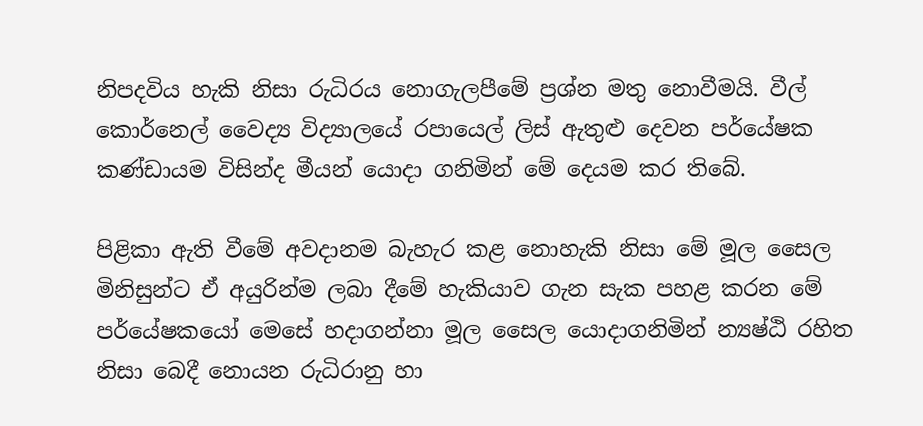නිපදවිය හැකි නිසා රුධිරය නොගැලපීමේ ප්‍රශ්න මතු නොවීමයි. වීල් කොර්නෙල් වෛද්‍ය විද්‍යාලයේ රපායෙල් ලිස් ඇතුළු දෙවන පර්යේෂක කණ්ඩායම විසින්ද මීයන් යොදා ගනිමින් මේ දෙයම කර තිබේ.

පිළිකා ඇති වීමේ අවදානම බැහැර කළ නොහැකි නිසා මේ මූල සෛල මිනිසුන්ට ඒ අයුරින්ම ලබා දීමේ හැකියාව ගැන සැක පහළ කරන මේ පර්යේෂකයෝ මෙසේ හදාගන්නා මූල සෛල යොදාගනිමින් න්‍යෂ්ඨි රහිත නිසා බෙදී නොයන රුධිරානු හා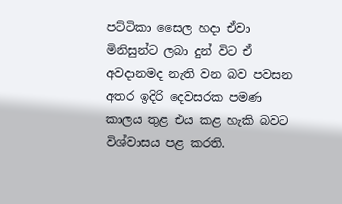පට්ටිකා සෛල හදා ඒවා මිනිසුන්ට ලබා දුන් විට ඒ අවදානමද නැති වන බව පවසන අතර ඉදිරි දෙවසරක පමණ කාලය තුළ එය කළ හැකි බවට විශ්වාසය පළ කරති.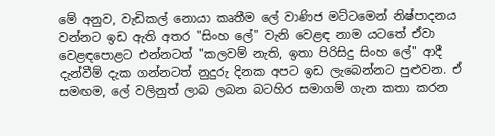මේ අනුව, වැඩිකල් නොයා කෘතීම ලේ වාණිජ මට්ටමෙන් නිෂ්පාදනය වන්නට ඉඩ ඇති අතර "සිංහ ලේ" වැනි වෙළඳ නාම යටතේ ඒවා වෙළඳපොළට එන්නටත් "කලවම් නැති, ඉතා පිරිසිදු සිංහ ලේ" ආදී දැන්වීම් දැක ගන්නටත් නුදුරු දිනක අපට ඉඩ ලැබෙන්නට පුළුවන. ඒ සමඟම, ලේ වලිනුත් ලාබ ලබන බටහිර සමාගම් ගැන කතා කරන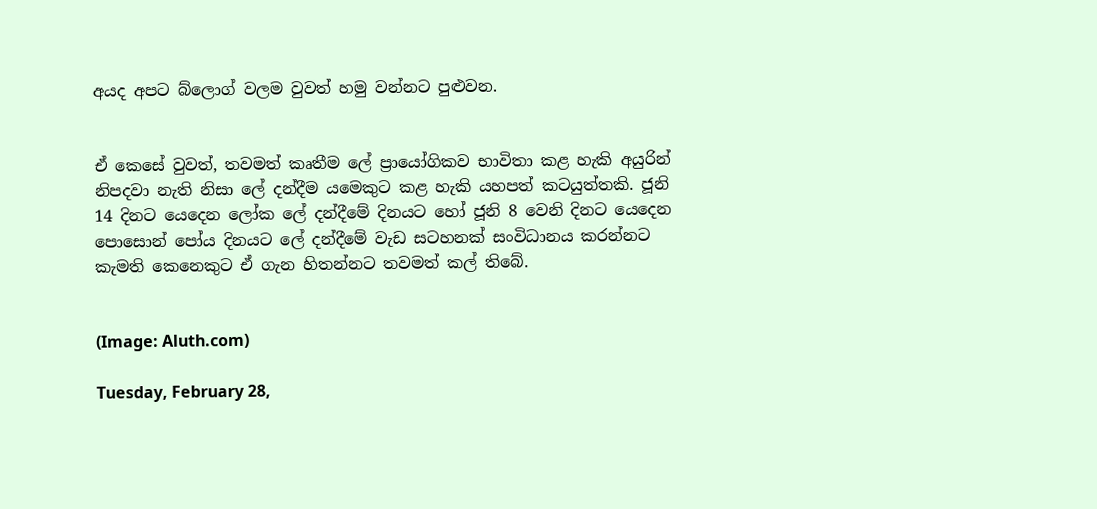අයද අපට බ්ලොග් වලම වුවත් හමු වන්නට පුළුවන.


ඒ කෙසේ වුවත්, තවමත් කෘතීම ලේ ප්‍රායෝගිකව භාවිතා කළ හැකි අයුරින් නිපදවා නැති නිසා ලේ දන්දීම යමෙකුට කළ හැකි යහපත් කටයුත්තකි. ජූනි 14 දිනට යෙදෙන ලෝක ලේ දන්දීමේ දිනයට හෝ ජූනි 8 වෙනි දිනට යෙදෙන පොසොන් පෝය දිනයට ලේ දන්දීමේ වැඩ සටහනක් සංවිධානය කරන්නට කැමති කෙනෙකුට ඒ ගැන හිතන්නට තවමත් කල් තිබේ.


(Image: Aluth.com)

Tuesday, February 28,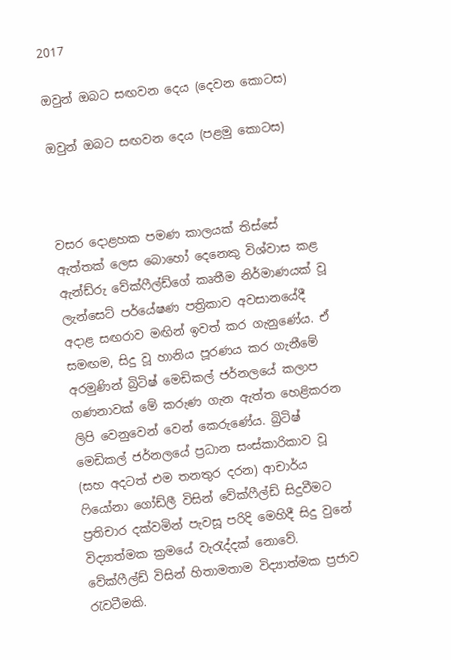2017

ඔවුන් ඔබට සඟවන දෙය (දෙවන කොටස)

ඔවුන් ඔබට සඟවන දෙය (පළමු කොටස)



වසර දොළහක පමණ කාලයක් තිස්සේ ඇත්තක් ලෙස බොහෝ දෙනෙකු විශ්වාස කළ ඇන්ඩ්රු වේක්ෆීල්ඩ්ගේ කෘතීම නිර්මාණයක් වූ ලැන්සෙට් පර්යේෂණ පත්‍රිකාව අවසානයේදී අදාළ සඟරාව මඟින් ඉවත් කර ගැනුණේය. ඒ සමඟම, සිදු වූ හානිය පූරණය කර ගැනීමේ අරමුණින් බ්‍රිටිෂ් මෙඩිකල් ජර්නලයේ කලාප ගණනාවක් මේ කරුණ ගැන ඇත්ත හෙළිකරන ලිපි වෙනුවෙන් වෙන් කෙරුණේය. බ්‍රිටිෂ් මෙඩිකල් ජර්නලයේ ප්‍රධාන සංස්කාරිකාව වූ (සහ අදටත් එම තනතුර දරන) ආචාර්ය ෆියෝනා ගෝඩ්ලී විසින් වේක්ෆීල්ඩ් සිදුවීමට ප්‍රතිචාර දක්වමින් පැවසූ පරිදි මෙහිදී සිදු වුනේ විද්‍යාත්මක ක්‍රමයේ වැරැද්දක් නොවේ. වේක්ෆීල්ඩ් විසින් හිතාමතාම විද්‍යාත්මක ප්‍රජාව රැවටීමකි.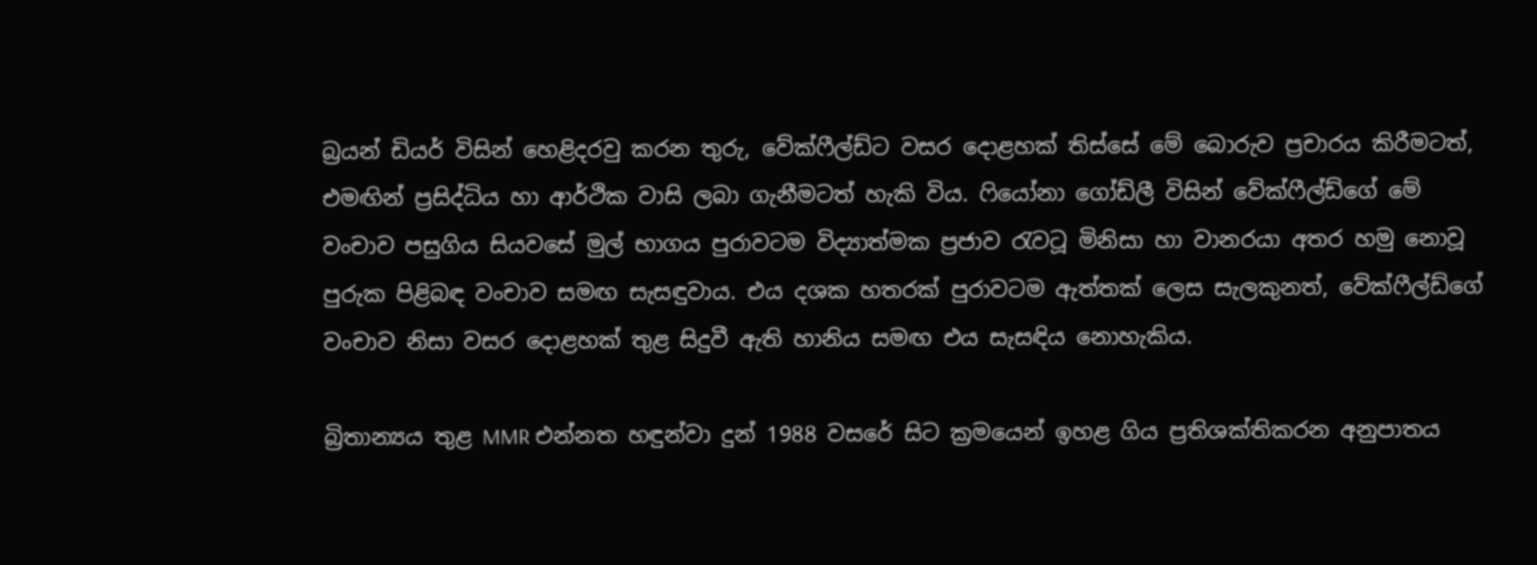බ්‍රයන් ඩියර් විසින් හෙළිදරවු කරන තුරු, වේක්ෆීල්ඩ්ට වසර දොළහක් තිස්සේ මේ බොරුව ප්‍රචාරය කිරීමටත්, එමඟින් ප්‍රසිද්ධිය හා ආර්ථික වාසි ලබා ගැනීමටත් හැකි විය. ෆියෝනා ගෝඩ්ලී විසින් වේක්ෆීල්ඩ්ගේ මේ වංචාව පසුගිය සියවසේ මුල් භාගය පුරාවටම විද්‍යාත්මක ප්‍රජාව රැවටූ මිනිසා හා වානරයා අතර හමු නොවූ පුරුක පිළිබඳ වංචාව සමඟ සැසඳුවාය. එය දශක හතරක් පුරාවටම ඇත්තක් ලෙස සැලකුනත්, වේක්ෆීල්ඩ්ගේ වංචාව නිසා වසර දොළහක් තුළ සිදුවී ඇති හානිය සමඟ එය සැසඳිය නොහැකිය.

බ්‍රිතාන්‍යය තුළ MMR එන්නත හඳුන්වා දුන් 1988 වසරේ සිට ක්‍රමයෙන් ඉහළ ගිය ප්‍රතිශක්තිකරන අනුපාතය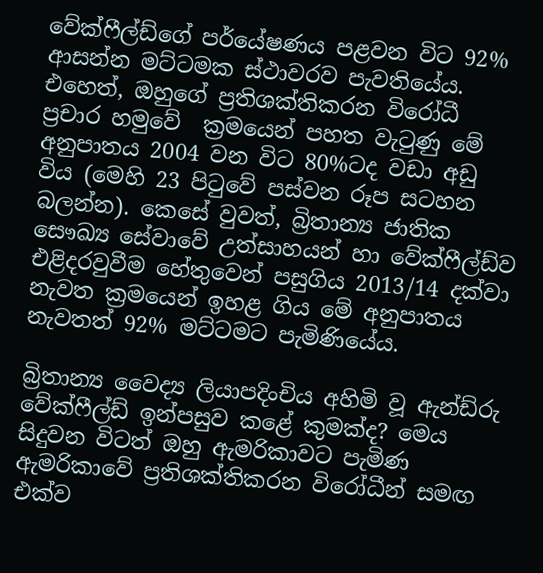වේක්ෆීල්ඩ්ගේ පර්යේෂණය පළවන විට 92% ආසන්න මට්ටමක ස්ථාවරව පැවතියේය. එහෙත්, ඔහුගේ ප්‍රතිශක්තිකරන විරෝධී ප්‍රචාර හමුවේ  ක්‍රමයෙන් පහත වැටුණු මේ අනුපාතය 2004 වන විට 80%ටද වඩා අඩු විය (මෙහි 23 පිටුවේ පස්වන රූප සටහන බලන්න). කෙසේ වුවත්, බ්‍රිතාන්‍ය ජාතික සෞඛ්‍ය සේවාවේ උත්සාහයන් හා වේක්ෆීල්ඩ්ව එළිදරවුවීම හේතුවෙන් පසුගිය 2013/14 දක්වා නැවත ක්‍රමයෙන් ඉහළ ගිය මේ අනුපාතය නැවතත් 92% මට්ටමට පැමිණියේය.

බ්‍රිතාන්‍ය වෛද්‍ය ලියාපදිංචිය අහිමි වූ ඇන්ඩ්රු වේක්ෆීල්ඩ් ඉන්පසුව කළේ කුමක්ද? මෙය සිදුවන විටත් ඔහු ඇමරිකාවට පැමිණ ඇමරිකාවේ ප්‍රතිශක්තිකරන විරෝධීන් සමඟ එක්ව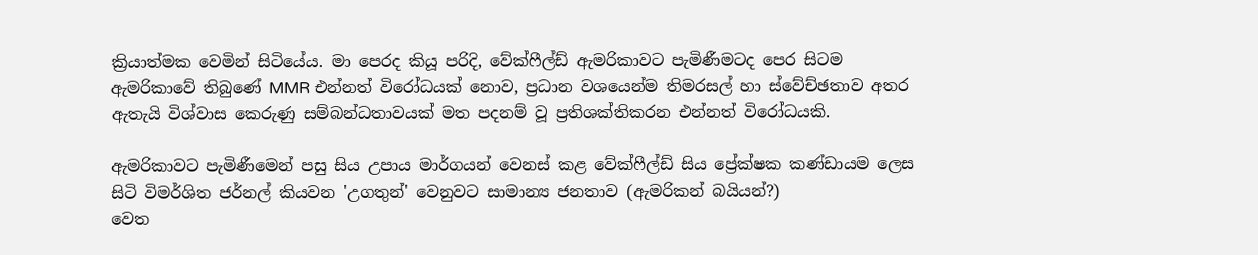ක්‍රියාත්මක වෙමින් සිටියේය. මා පෙරද කියූ පරිදි, වේක්ෆීල්ඩ් ඇමරිකාවට පැමිණීමටද පෙර සිටම ඇමරිකාවේ තිබුණේ MMR එන්නත් විරෝධයක් නොව, ප්‍රධාන වශයෙන්ම තිමරසල් හා ස්වේච්ඡතාව අතර ඇතැයි විශ්වාස කෙරුණු සම්බන්ධතාවයක් මත පදනම් වූ ප්‍රතිශක්තිකරන එන්නත් විරෝධයකි.

ඇමරිකාවට පැමිණීමෙන් පසු සිය උපාය මාර්ගයන් වෙනස් කළ වේක්ෆීල්ඩ් සිය ප්‍රේක්ෂක කණ්ඩායම ලෙස සිටි විමර්ශිත ජර්නල් කියවන 'උගතුන්' වෙනුවට සාමාන්‍ය ජනතාව (ඇමරිකන් බයියන්?)
වෙත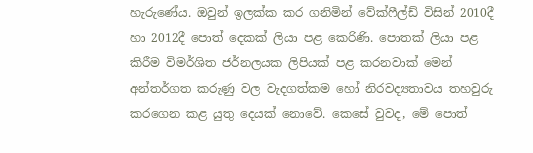හැරුණේය. ඔවුන් ඉලක්ක කර ගනිමින් වේක්ෆීල්ඩ් විසින් 2010දී හා 2012දී පොත් දෙකක් ලියා පළ කෙරිණි. පොතක් ලියා පළ කිරීම විමර්ශිත ජර්නලයක ලිපියක් පළ කරනවාක් මෙන් අන්තර්ගත කරුණු වල වැදගත්කම හෝ නිරවද්‍යතාවය තහවුරු කරගෙන කළ යුතු දෙයක් නොවේ. කෙසේ වුවද, මේ පොත්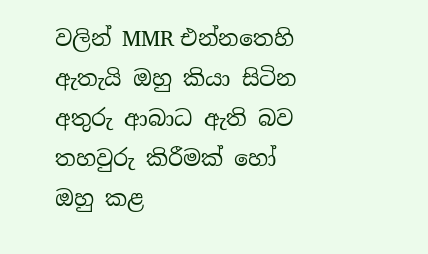වලින් MMR එන්නතෙහි ඇතැයි ඔහු කියා සිටින අතුරු ආබාධ ඇති බව තහවුරු කිරීමක් හෝ ඔහු කළ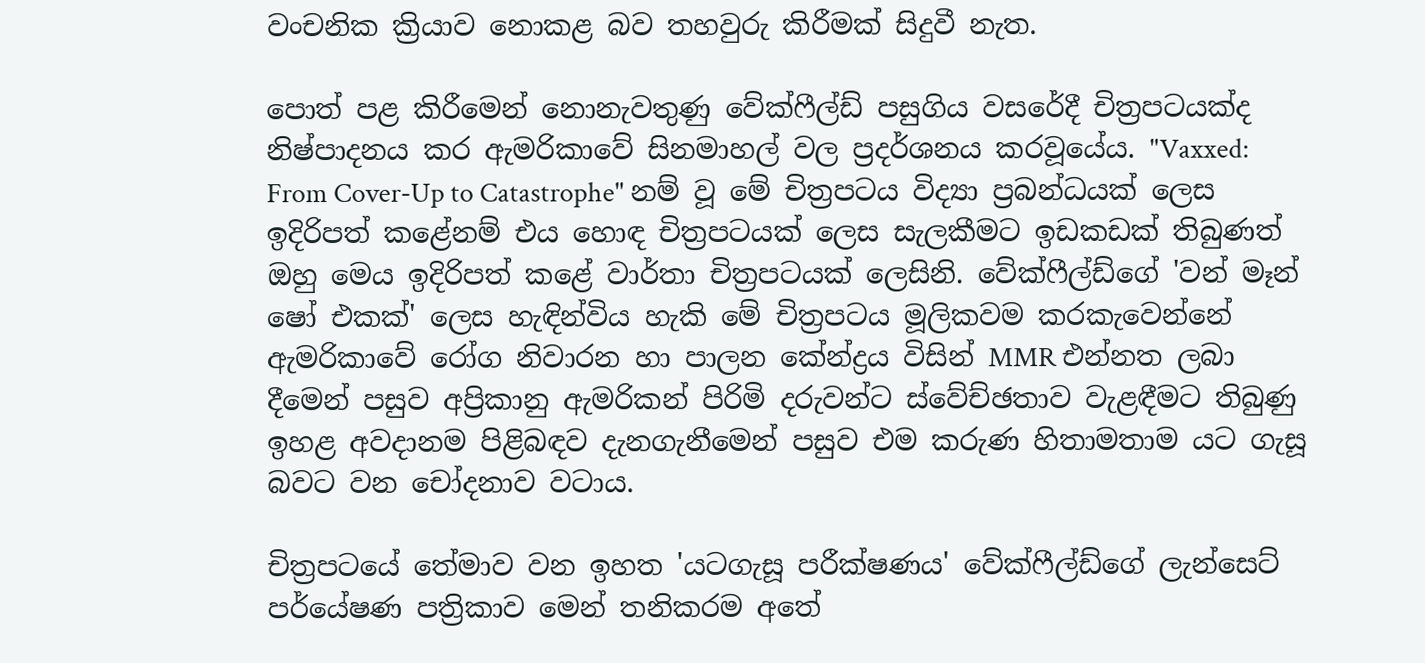වංචනික ක්‍රියාව නොකළ බව තහවුරු කිරීමක් සිදුවී නැත.

පොත් පළ කිරීමෙන් නොනැවතුණු වේක්ෆීල්ඩ් පසුගිය වසරේදී චිත්‍රපටයක්ද නිෂ්පාදනය කර ඇමරිකාවේ සිනමාහල් වල ප්‍රදර්ශනය කරවූයේය. "Vaxxed: From Cover-Up to Catastrophe" නම් වූ මේ චිත්‍රපටය විද්‍යා ප්‍රබන්ධයක් ලෙස ඉදිරිපත් කළේනම් එය හොඳ චිත්‍රපටයක් ලෙස සැලකීමට ඉඩකඩක් තිබුණත් ඔහු මෙය ඉදිරිපත් කළේ වාර්තා චිත්‍රපටයක් ලෙසිනි. වේක්ෆීල්ඩ්ගේ 'වන් මෑන් ෂෝ එකක්' ලෙස හැඳින්විය හැකි මේ චිත්‍රපටය මූලිකවම කරකැවෙන්නේ ඇමරිකාවේ රෝග නිවාරන හා පාලන කේන්ද්‍රය විසින් MMR එන්නත ලබා දීමෙන් පසුව අප්‍රිකානු ඇමරිකන් පිරිමි දරුවන්ට ස්වේච්ඡතාව වැළඳීමට තිබුණු ඉහළ අවදානම පිළිබඳව දැනගැනීමෙන් පසුව එම කරුණ හිතාමතාම යට ගැසූ බවට වන චෝදනාව වටාය.

චිත්‍රපටයේ තේමාව වන ඉහත 'යටගැසූ පරීක්ෂණය' වේක්ෆීල්ඩ්ගේ ලැන්සෙට් පර්යේෂණ පත්‍රිකාව මෙන් තනිකරම අතේ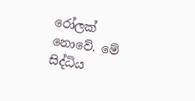රෝලක් නොවේ. මේ සිද්ධිය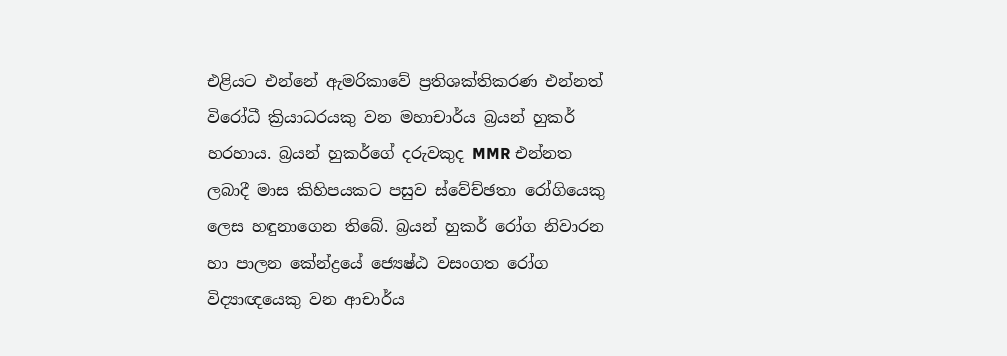එළියට එන්නේ ඇමරිකාවේ ප්‍රතිශක්තිකරණ එන්නත් විරෝධී ක්‍රියාධරයකු වන මහාචාර්ය බ්‍රයන් හුකර් හරහාය. බ්‍රයන් හුකර්ගේ දරුවකුද MMR එන්නත ලබාදී මාස කිහිපයකට පසුව ස්වේච්ඡතා රෝගියෙකු ලෙස හඳුනාගෙන තිබේ. බ්‍රයන් හුකර් රෝග නිවාරන හා පාලන කේන්ද්‍රයේ ජ්‍යෙෂ්ඨ වසංගත රෝග විද්‍යාඥයෙකු වන ආචාර්ය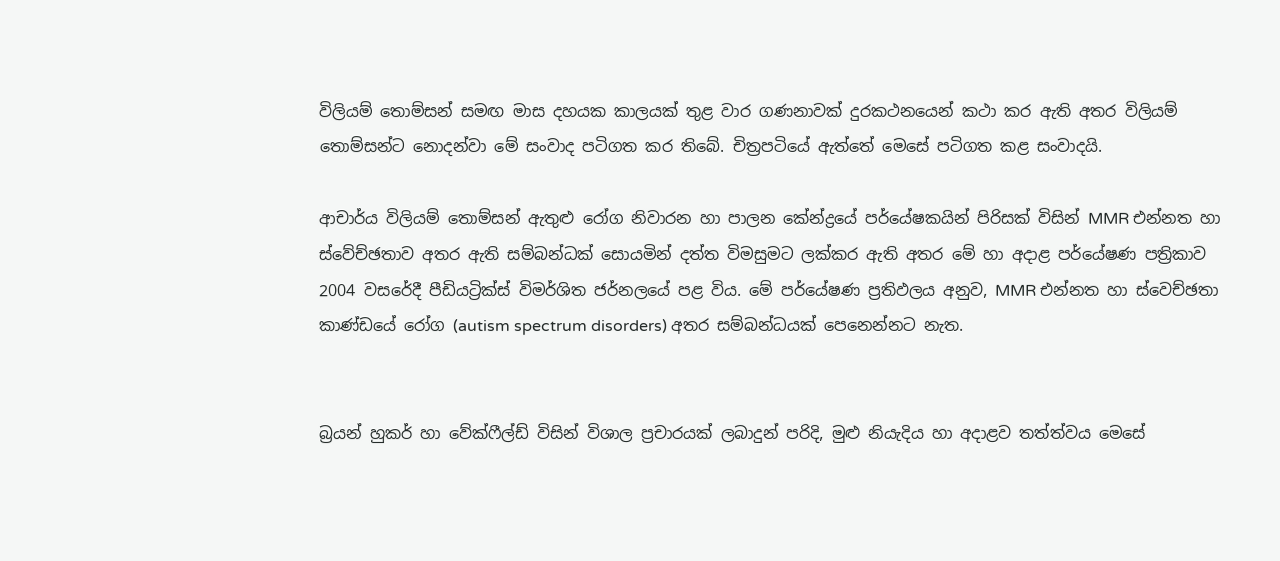විලියම් තොම්සන් සමඟ මාස දහයක කාලයක් තුළ වාර ගණනාවක් දුරකථනයෙන් කථා කර ඇති අතර විලියම් තොම්සන්ට නොදන්වා මේ සංවාද පටිගත කර තිබේ. චිත්‍රපටියේ ඇත්තේ මෙසේ පටිගත කළ සංවාදයි.

ආචාර්ය විලියම් තොම්සන් ඇතුළු රෝග නිවාරන හා පාලන කේන්ද්‍රයේ පර්යේෂකයින් පිරිසක් විසින් MMR එන්නත හා ස්වේච්ඡතාව අතර ඇති සම්බන්ධක් සොයමින් දත්ත විමසුමට ලක්කර ඇති අතර මේ හා අදාළ පර්යේෂණ පත්‍රිකාව 2004 වසරේදී පීඩියට්‍රික්ස් විමර්ශිත ජර්නලයේ පළ විය. මේ පර්යේෂණ ප්‍රතිඵලය අනුව, MMR එන්නත හා ස්වෙච්ඡතා කාණ්ඩයේ රෝග (autism spectrum disorders) අතර සම්බන්ධයක් පෙනෙන්නට නැත.


බ්‍රයන් හුකර් හා වේක්ෆීල්ඩ් විසින් විශාල ප්‍රචාරයක් ලබාදුන් පරිදි, මුළු නියැදිය හා අදාළව තත්ත්වය මෙසේ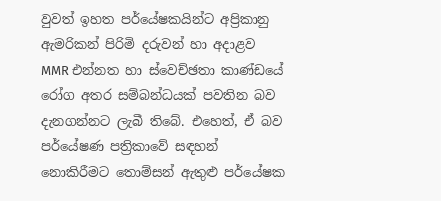වුවත් ඉහත පර්යේෂකයින්ට අප්‍රිකානු ඇමරිකන් පිරිමි දරුවන් හා අදාළව MMR එන්නත හා ස්වෙච්ඡතා කාණ්ඩයේ රෝග අතර සම්බන්ධයක් පවතින බව දැනගන්නට ලැබී තිබේ. එහෙත්, ඒ බව පර්යේෂණ පත්‍රිකාවේ සඳහන් නොකිරීමට තොම්සන් ඇතුළු පර්යේෂක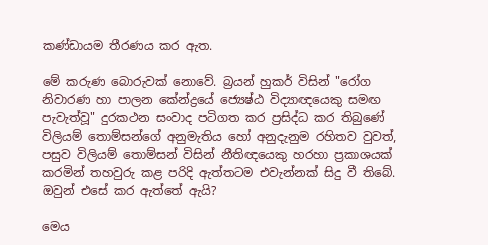කණ්ඩායම තීරණය කර ඇත.

මේ කරුණ බොරුවක් නොවේ. බ්‍රයන් හුකර් විසින් "රෝග නිවාරණ හා පාලන කේන්ද්‍රයේ ජ්‍යෙෂ්ඨ විද්‍යාඥයෙකු සමඟ පැවැත්වූ" දුරකථන සංවාද පටිගත කර ප්‍රසිද්ධ කර තිබුණේ විලියම් තොම්සන්ගේ අනුමැතිය හෝ අනුදැනුම රහිතව වුවත්, පසුව විලියම් තොම්සන් විසින් නීතිඥයෙකු හරහා ප්‍රකාශයක් කරමින් තහවුරු කළ පරිදි ඇත්තටම එවැන්නක් සිදු වී තිබේ. ඔවුන් එසේ කර ඇත්තේ ඇයි?

මෙය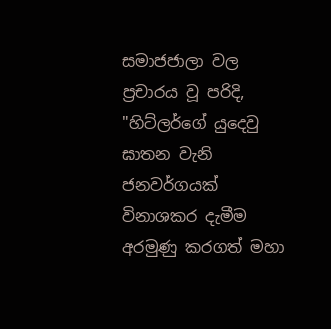සමාජජාලා වල ප්‍රචාරය වූ පරිදි, "හිට්ලර්ගේ යුදෙවු ඝාතන වැනි ජනවර්ගයක් විනාශකර දැමීම අරමුණු කරගත් මහා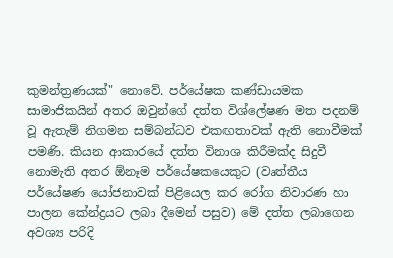කුමන්ත්‍රණයක්" නොවේ. පර්යේෂක කණ්ඩායමක සාමාජිකයින් අතර ඔවුන්ගේ දත්ත විශ්ලේෂණ මත පදනම් වූ ඇතැම් නිගමන සම්බන්ධව එකඟතාවක් ඇති නොවීමක් පමණි. කියන ආකාරයේ දත්ත විනාශ කිරීමක්ද සිදුවී නොමැති අතර ඕනෑම පර්යේෂකයෙකුට (වෘත්තීය පර්යේෂණ යෝජනාවක් පිළියෙල කර රෝග නිවාරණ හා පාලන කේන්ද්‍රයට ලබා දීමෙන් පසුව) මේ දත්ත ලබාගෙන අවශ්‍ය පරිදි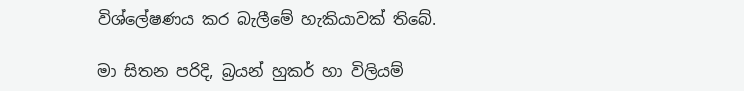විශ්ලේෂණය කර බැලීමේ හැකියාවක් තිබේ.

මා සිතන පරිදි, බ්‍රයන් හුකර් හා විලියම්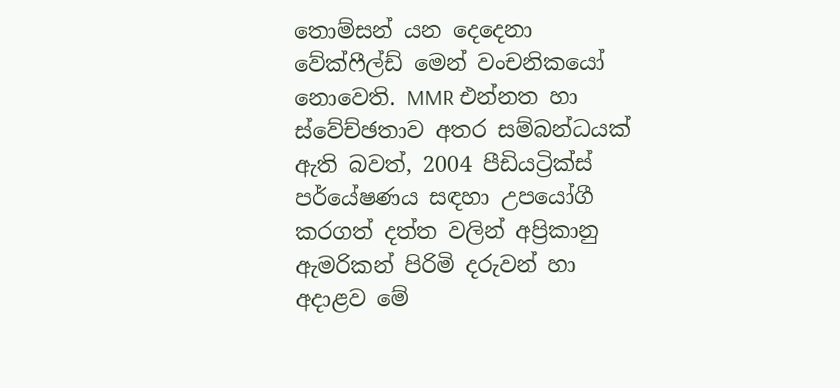තොම්සන් යන දෙදෙනා වේක්ෆීල්ඩ් මෙන් වංචනිකයෝ නොවෙති. MMR එන්නත හා ස්වේච්ඡතාව අතර සම්බන්ධයක් ඇති බවත්, 2004 පීඩියට්‍රික්ස් පර්යේෂණය සඳහා උපයෝගී කරගත් දත්ත වලින් අප්‍රිකානු ඇමරිකන් පිරිමි දරුවන් හා අදාළව මේ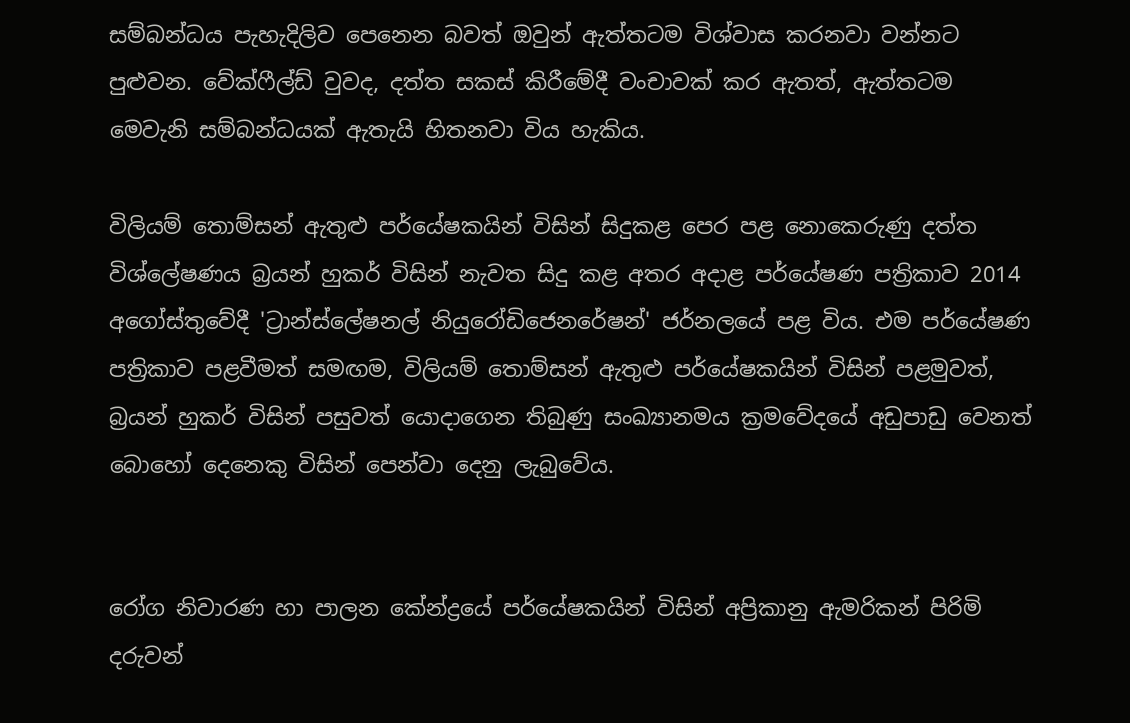සම්බන්ධය පැහැදිලිව පෙනෙන බවත් ඔවුන් ඇත්තටම විශ්වාස කරනවා වන්නට පුළුවන. වේක්ෆීල්ඩ් වුවද, දත්ත සකස් කිරීමේදී වංචාවක් කර ඇතත්, ඇත්තටම මෙවැනි සම්බන්ධයක් ඇතැයි හිතනවා විය හැකිය.

විලියම් තොම්සන් ඇතුළු පර්යේෂකයින් විසින් සිදුකළ පෙර පළ නොකෙරුණු දත්ත විශ්ලේෂණය බ්‍රයන් හුකර් විසින් නැවත සිදු කළ අතර අදාළ පර්යේෂණ පත්‍රිකාව 2014 අගෝස්තුවේදී 'ට්‍රාන්ස්ලේෂනල් නියුරෝඩිජෙනරේෂන්' ජර්නලයේ පළ විය. එම පර්යේෂණ පත්‍රිකාව පළවීමත් සමඟම, විලියම් තොම්සන් ඇතුළු පර්යේෂකයින් විසින් පළමුවත්, බ්‍රයන් හුකර් විසින් පසුවත් යොදාගෙන තිබුණු සංඛ්‍යානමය ක්‍රමවේදයේ අඩුපාඩු වෙනත් බොහෝ දෙනෙකු විසින් පෙන්වා දෙනු ලැබුවේය.


රෝග නිවාරණ හා පාලන කේන්ද්‍රයේ පර්යේෂකයින් විසින් අප්‍රිකානු ඇමරිකන් පිරිමි දරුවන්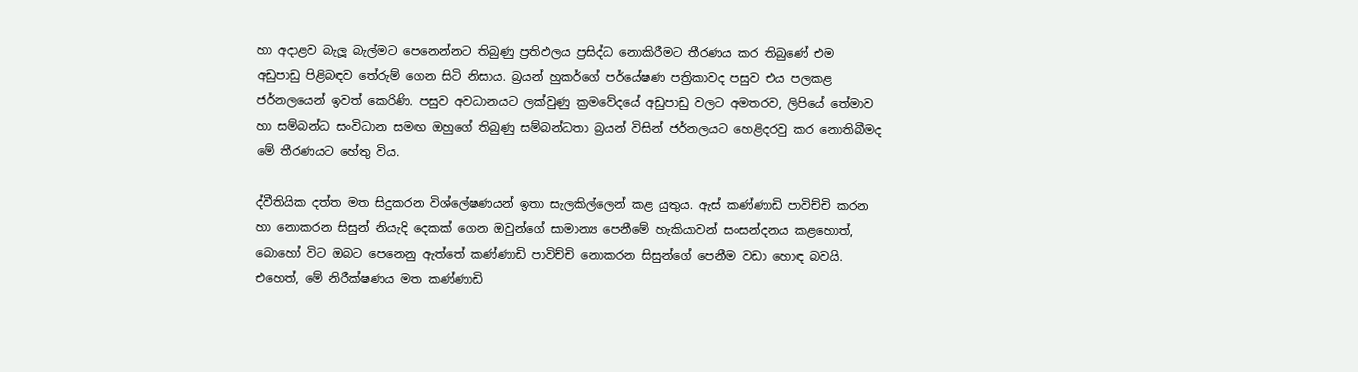හා අදාළව බැලූ බැල්මට පෙනෙන්නට තිබුණු ප්‍රතිඵලය ප්‍රසිද්ධ නොකිරීමට තීරණය කර තිබුණේ එම අඩුපාඩු පිළිබඳව තේරුම් ගෙන සිටි නිසාය. බ්‍රයන් හුකර්ගේ පර්යේෂණ පත්‍රිකාවද පසුව එය පලකළ ජර්නලයෙන් ඉවත් කෙරිණි. පසුව අවධානයට ලක්වුණු ක්‍රමවේදයේ අඩුපාඩු වලට අමතරව, ලිපියේ තේමාව හා සම්බන්ධ සංවිධාන සමඟ ඔහුගේ තිබුණු සම්බන්ධතා බ්‍රයන් විසින් ජර්නලයට හෙළිදරවු කර නොතිබීමද මේ තීරණයට හේතු විය.

ද්වීතියික දත්ත මත සිදුකරන විශ්ලේෂණයන් ඉතා සැලකිල්ලෙන් කළ යුතුය. ඇස් කණ්ණාඩි පාවිච්චි කරන හා නොකරන සිසුන් නියැදි දෙකක් ගෙන ඔවුන්ගේ සාමාන්‍ය පෙනීමේ හැකියාවන් සංසන්දනය කළහොත්, බොහෝ විට ඔබට පෙනෙනු ඇත්තේ කණ්ණාඩි පාවිච්චි නොකරන සිසුන්ගේ පෙනීම වඩා හොඳ බවයි. එහෙත්, මේ නිරීක්ෂණය මත කණ්ණාඩි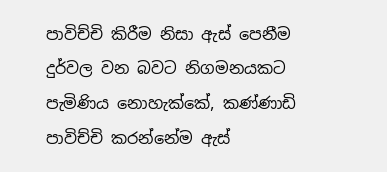පාවිච්චි කිරීම නිසා ඇස් පෙනීම දුර්වල වන බවට නිගමනයකට පැමිණිය නොහැක්කේ, කණ්ණාඩි පාවිච්චි කරන්නේම ඇස්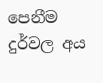පෙනීම දුර්වල අය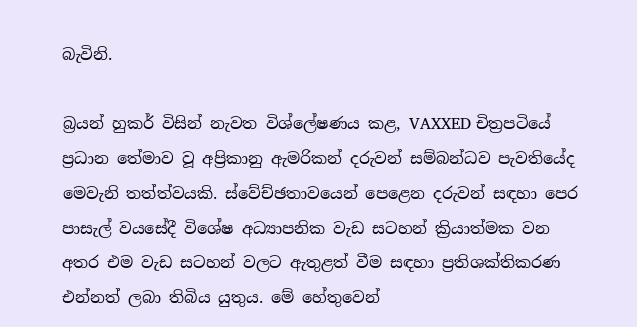බැවිනි.

බ්‍රයන් හුකර් විසින් නැවත විශ්ලේෂණය කළ, VAXXED චිත්‍රපටියේ ප්‍රධාන තේමාව වූ අප්‍රිකානු ඇමරිකන් දරුවන් සම්බන්ධව පැවතියේද මෙවැනි තත්ත්වයකි. ස්වේච්ඡතාවයෙන් පෙළෙන දරුවන් සඳහා පෙර පාසැල් වයසේදී විශේෂ අධ්‍යාපනික වැඩ සටහන් ක්‍රියාත්මක වන අතර එම වැඩ සටහන් වලට ඇතුළත් වීම සඳහා ප්‍රතිශක්තිකරණ එන්නත් ලබා තිබිය යුතුය. මේ හේතුවෙන්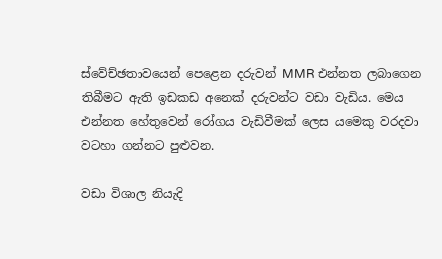ස්වේච්ඡතාවයෙන් පෙළෙන දරුවන් MMR එන්නත ලබාගෙන තිබීමට ඇති ඉඩකඩ අනෙක් දරුවන්ට වඩා වැඩිය. මෙය එන්නත හේතුවෙන් රෝගය වැඩිවීමක් ලෙස යමෙකු වරදවා වටහා ගන්නට පුළුවන.

වඩා විශාල නියැදි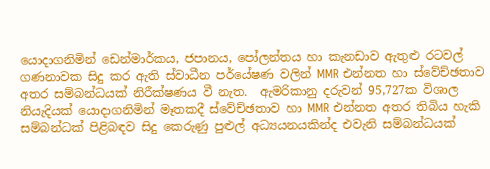යොදාගනිමින් ඩෙන්මාර්කය, ජපානය, පෝලන්තය හා කැනඩාව ඇතුළු රටවල් ගණනාවක සිදු කර ඇති ස්වාධීන පර්යේෂණ වලින් MMR එන්නත හා ස්වේච්ඡතාව අතර සම්බන්ධයක් නිරීක්ෂණය වී නැත.  ඇමරිකානු දරුවන් 95,727ක විශාල නියැදියක් යොදාගනිමින් මෑතකදී ස්වේච්ඡතාව හා MMR එන්නත අතර තිබිය හැකි සම්බන්ධක් පිළිබඳව සිදු කෙරුණු පුළුල් අධ්‍යයනයකින්ද එවැනි සම්බන්ධයක්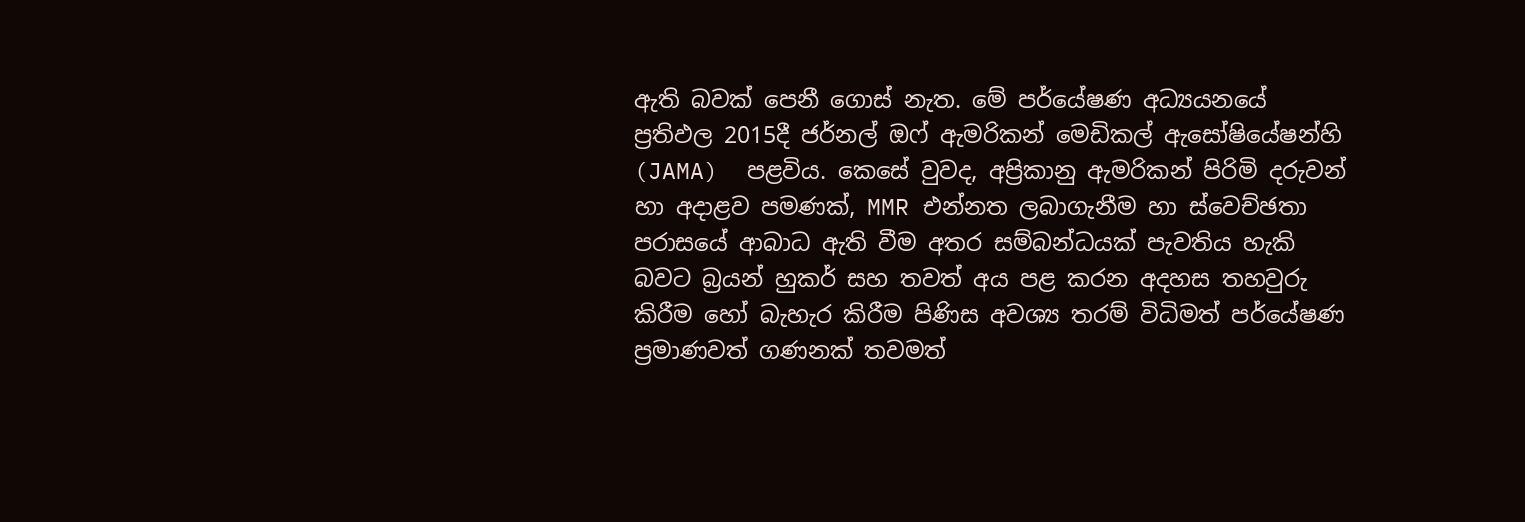ඇති බවක් පෙනී ගොස් නැත. මේ පර්යේෂණ අධ්‍යයනයේ ප්‍රතිඵල 2015දී ජර්නල් ඔෆ් ඇමරිකන් මෙඩිකල් ඇසෝෂියේෂන්හි (JAMA)  පළවිය. කෙසේ වුවද, අප්‍රිකානු ඇමරිකන් පිරිමි දරුවන් හා අදාළව පමණක්, MMR එන්නත ලබාගැනීම හා ස්වෙච්ඡතා පරාසයේ ආබාධ ඇති වීම අතර සම්බන්ධයක් පැවතිය හැකි බවට බ්‍රයන් හුකර් සහ තවත් අය පළ කරන අදහස තහවුරු කිරීම හෝ බැහැර කිරීම පිණිස අවශ්‍ය තරම් විධිමත් පර්යේෂණ
ප්‍රමාණවත් ගණනක් තවමත්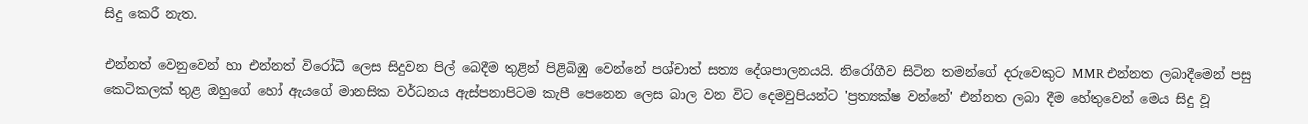සිදු කෙරී නැත.

එන්නත් වෙනුවෙන් හා එන්නත් විරෝධී ලෙස සිදුවන පිල් බෙදීම තුළින් පිළිබිඹු වෙන්නේ පශ්චාත් සත්‍ය දේශපාලනයයි. නිරෝගීව සිටින තමන්ගේ දරුවෙකුට MMR එන්නත ලබාදීමෙන් පසු කෙටිකලක් තුළ ඔහුගේ හෝ ඇයගේ මානසික වර්ධනය ඇස්පනාපිටම කැපී පෙනෙන ලෙස බාල වන විට දෙමවුපියන්ට 'ප්‍රත්‍යක්ෂ වන්නේ' එන්නත ලබා දීම හේතුවෙන් මෙය සිදු වූ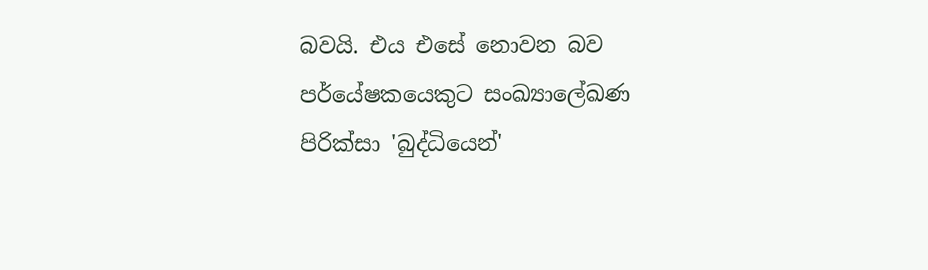බවයි. එය එසේ නොවන බව පර්යේෂකයෙකුට සංඛ්‍යාලේඛණ පිරික්සා 'බුද්ධියෙන්'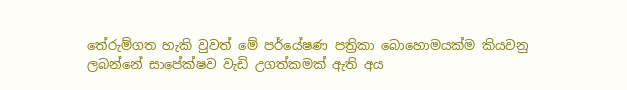තේරුම්ගත හැකි වුවත් මේ පර්යේෂණ පත්‍රිකා බොහොමයක්ම කියවනු ලබන්නේ සාපේක්ෂව වැඩි උගත්කමක් ඇති අය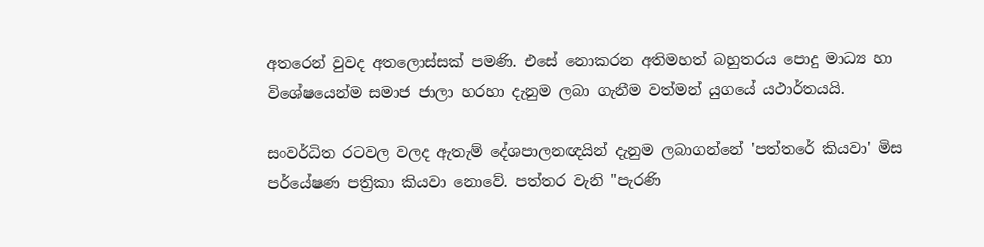අතරෙන් වුවද අතලොස්සක් පමණි. එසේ නොකරන අතිමහත් බහුතරය පොදු මාධ්‍ය හා විශේෂයෙන්ම සමාජ ජාලා හරහා දැනුම ලබා ගැනීම වත්මන් යුගයේ යථාර්තයයි.

සංවර්ධිත රටවල වලද ඇතැම් දේශපාලනඥයින් දැනුම ලබාගන්නේ 'පත්තරේ කියවා' මිස පර්යේෂණ පත්‍රිකා කියවා නොවේ. පත්තර වැනි "පැරණි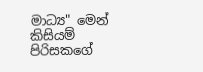මාධ්‍ය" මෙන් කිසියම් පිරිසකගේ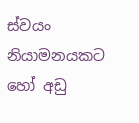ස්වයං නියාමනයකට හෝ අඩු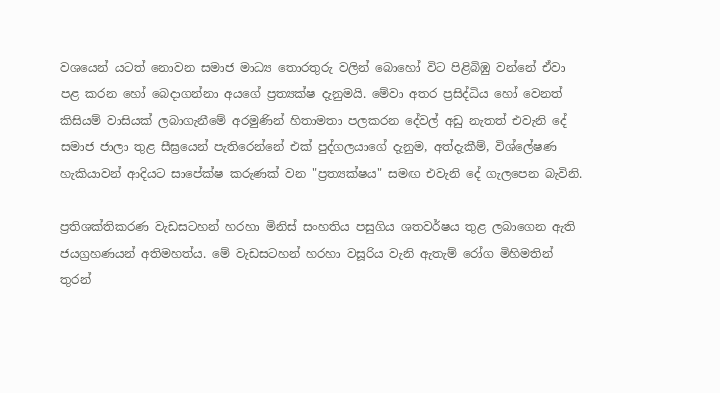වශයෙන් යටත් නොවන සමාජ මාධ්‍ය තොරතුරු වලින් බොහෝ විට පිළිබිඹු වන්නේ ඒවා පළ කරන හෝ බෙදාගන්නා අයගේ ප්‍රත්‍යක්ෂ දැනුමයි. මේවා අතර ප්‍රසිද්ධිය හෝ වෙනත් කිසියම් වාසියක් ලබාගැනීමේ අරමුණින් හිතාමතා පලකරන දේවල් අඩු නැතත් එවැනි දේ සමාජ ජාලා තුළ සීඝ්‍රයෙන් පැතිරෙන්නේ එක් පුද්ගලයාගේ දැනුම, අත්දැකීම්, විශ්ලේෂණ හැකියාවන් ආදියට සාපේක්ෂ කරුණක් වන "ප්‍රත්‍යක්ෂය" සමඟ එවැනි දේ ගැලපෙන බැවිනි.

ප්‍රතිශක්තිකරණ වැඩසටහන් හරහා මිනිස් සංහතිය පසුගිය ශතවර්ෂය තුළ ලබාගෙන ඇති ජයග්‍රහණයන් අතිමහත්ය. මේ වැඩසටහන් හරහා වසූරිය වැනි ඇතැම් රෝග මිහිමතින් තුරන්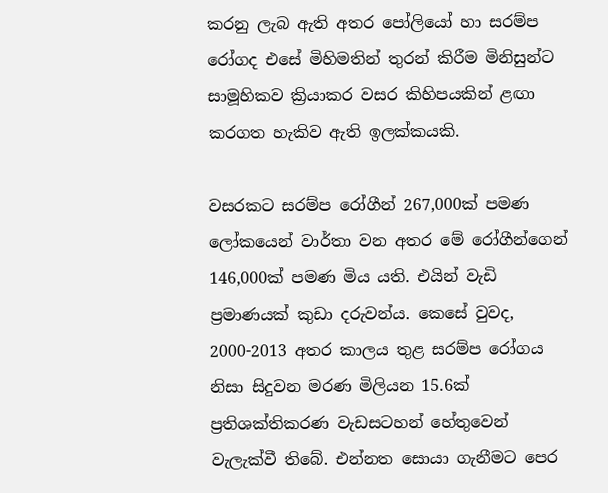කරනු ලැබ ඇති අතර පෝලියෝ හා සරම්ප රෝගද එසේ මිහිමතින් තුරන් කිරීම මිනිසුන්ට සාමූහිකව ක්‍රියාකර වසර කිහිපයකින් ළඟා කරගත හැකිව ඇති ඉලක්කයකි.

වසරකට සරම්ප රෝගීන් 267,000ක් පමණ ලෝකයෙන් වාර්තා වන අතර මේ රෝගීන්ගෙන් 146,000ක් පමණ මිය යති. එයින් වැඩි ප්‍රමාණයක් කුඩා දරුවන්ය. කෙසේ වුවද, 2000-2013 අතර කාලය තුළ සරම්ප රෝගය නිසා සිදුවන මරණ මිලියන 15.6ක් ප්‍රතිශක්තිකරණ වැඩසටහන් හේතුවෙන් වැලැක්වී තිබේ. එන්නත සොයා ගැනීමට පෙර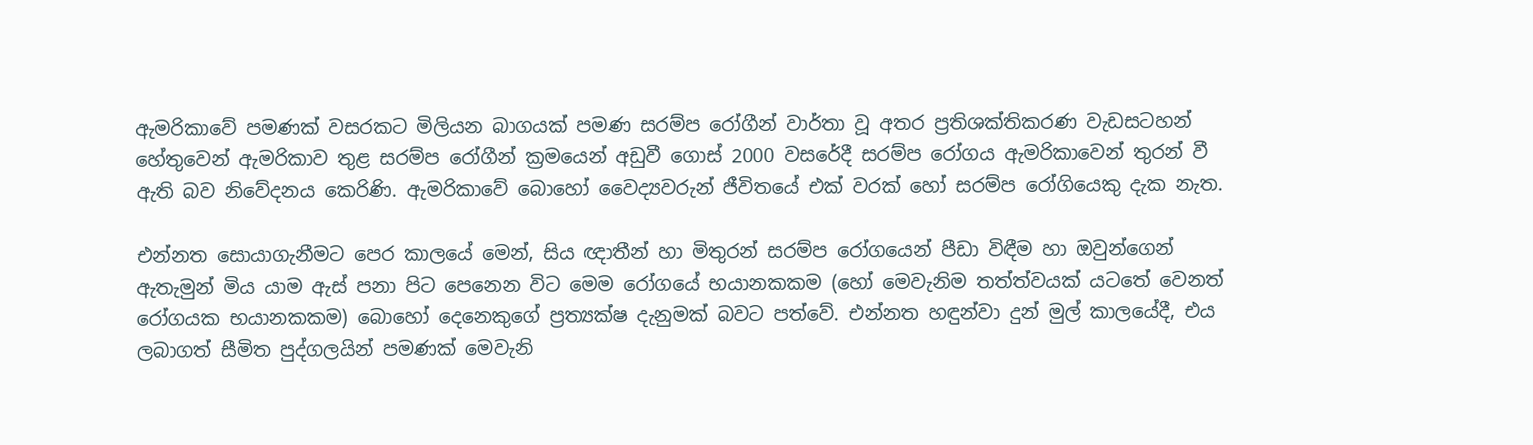ඇමරිකාවේ පමණක් වසරකට මිලියන බාගයක් පමණ සරම්ප රෝගීන් වාර්තා වූ අතර ප්‍රතිශක්තිකරණ වැඩසටහන් හේතුවෙන් ඇමරිකාව තුළ සරම්ප රෝගීන් ක්‍රමයෙන් අඩුවී ගොස් 2000 වසරේදී සරම්ප රෝගය ඇමරිකාවෙන් තුරන් වී ඇති බව නිවේදනය කෙරිණි. ඇමරිකාවේ බොහෝ වෛද්‍යවරුන් ජීවිතයේ එක් වරක් හෝ සරම්ප රෝගියෙකු දැක නැත.

එන්නත සොයාගැනීමට පෙර කාලයේ මෙන්, සිය ඥාතීන් හා මිතුරන් සරම්ප රෝගයෙන් පීඩා විඳීම හා ඔවුන්ගෙන් ඇතැමුන් මිය යාම ඇස් පනා පිට පෙනෙන විට මෙම රෝගයේ භයානකකම (හෝ මෙවැනිම තත්ත්වයක් යටතේ වෙනත් රෝගයක භයානකකම) බොහෝ දෙනෙකුගේ ප්‍රත්‍යක්ෂ දැනුමක් බවට පත්වේ. එන්නත හඳුන්වා දුන් මුල් කාලයේදී, එය ලබාගත් සීමිත පුද්ගලයින් පමණක් මෙවැනි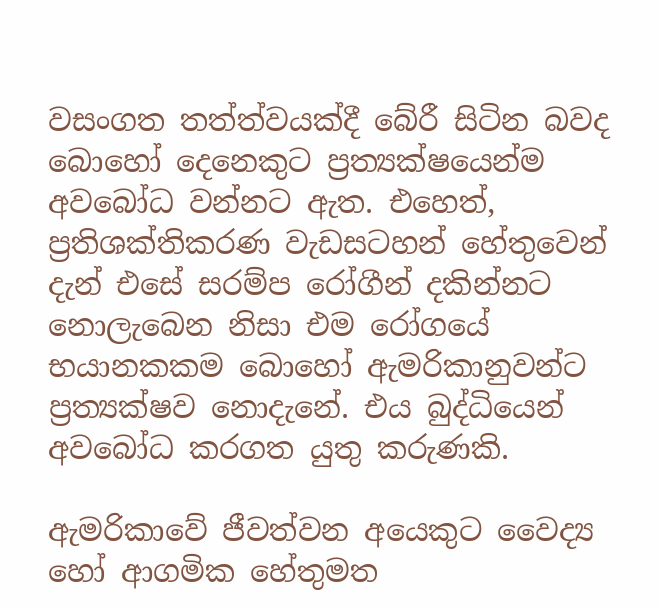වසංගත තත්ත්වයක්දී බේරී සිටින බවද බොහෝ දෙනෙකුට ප්‍රත්‍යක්ෂයෙන්ම අවබෝධ වන්නට ඇත. එහෙත්, ප්‍රතිශක්තිකරණ වැඩසටහන් හේතුවෙන් දැන් එසේ සරම්ප රෝගීන් දකින්නට නොලැබෙන නිසා එම රෝගයේ භයානකකම බොහෝ ඇමරිකානුවන්ට ප්‍රත්‍යක්ෂව නොදැනේ. එය බුද්ධියෙන් අවබෝධ කරගත යුතු කරුණකි.

ඇමරිකාවේ ජීවත්වන අයෙකුට වෛද්‍ය හෝ ආගමික හේතුමත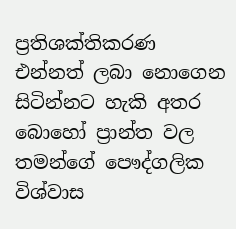ප්‍රතිශක්තිකරණ එන්නත් ලබා නොගෙන සිටින්නට හැකි අතර බොහෝ ප්‍රාන්ත වල තමන්ගේ පෞද්ගලික විශ්වාස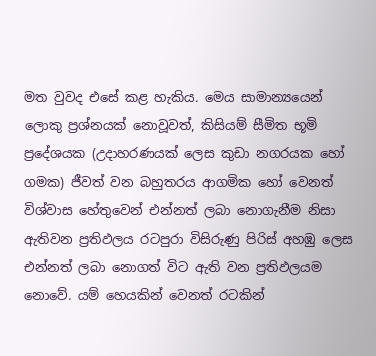මත වුවද එසේ කළ හැකිය. මෙය සාමාන්‍යයෙන් ලොකු ප්‍රශ්නයක් නොවූවත්, කිසියම් සීමිත භූමි ප්‍රදේශයක (උදාහරණයක් ලෙස කුඩා නගරයක හෝ ගමක) ජීවත් වන බහුතරය ආගමික හෝ වෙනත් විශ්වාස හේතුවෙන් එන්නත් ලබා නොගැනීම නිසා ඇතිවන ප්‍රතිඵලය රටපුරා විසිරුණු පිරිස් අහඹු ලෙස එන්නත් ලබා නොගත් විට ඇති වන ප්‍රතිඵලයම නොවේ. යම් හෙයකින් වෙනත් රටකින්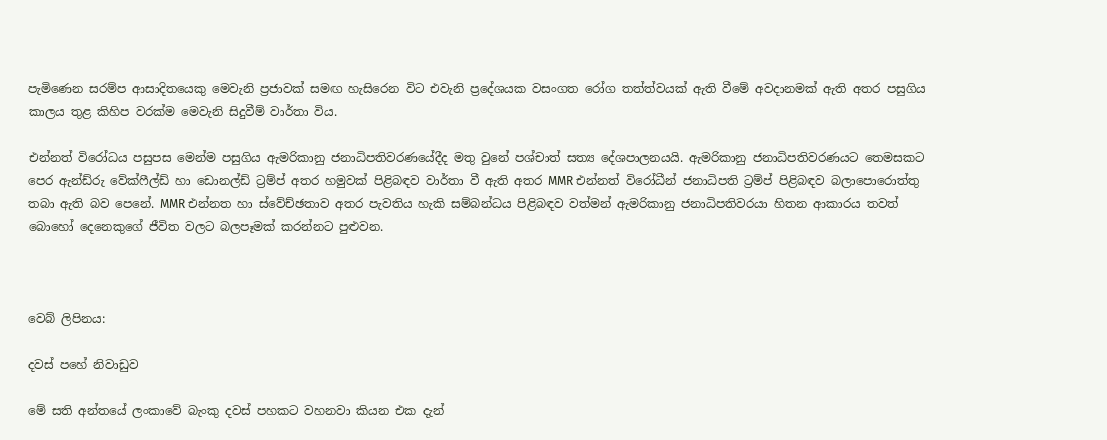පැමිණෙන සරම්ප ආසාදිතයෙකු මෙවැනි ප්‍රජාවක් සමඟ හැසිරෙන විට එවැනි ප්‍රදේශයක වසංගත රෝග තත්ත්වයක් ඇති වීමේ අවදානමක් ඇති අතර පසුගිය කාලය තුළ කිහිප වරක්ම මෙවැනි සිදුවීම් වාර්තා විය.

එන්නත් විරෝධය පසුපස මෙන්ම පසුගිය ඇමරිකානු ජනාධිපතිවරණයේදීද මතු වුනේ පශ්චාත් සත්‍ය දේශපාලනයයි. ඇමරිකානු ජනාධිපතිවරණයට තෙමසකට පෙර ඇන්ඩ්රු වේක්ෆීල්ඩ් හා ඩොනල්ඩ් ට්‍රම්ප් අතර හමුවක් පිළිබඳව වාර්තා වී ඇති අතර MMR එන්නත් විරෝධීන් ජනාධිපති ට්‍රම්ප් පිළිබඳව බලාපොරොත්තු තබා ඇති බව පෙනේ. MMR එන්නත හා ස්වේච්ඡතාව අතර පැවතිය හැකි සම්බන්ධය පිළිබඳව වත්මන් ඇමරිකානු ජනාධිපතිවරයා හිතන ආකාරය තවත් බොහෝ දෙනෙකුගේ ජීවිත වලට බලපෑමක් කරන්නට පුළුවන.



වෙබ් ලිපිනය:

දවස් පහේ නිවාඩුව

මේ සති අන්තයේ ලංකාවේ බැංකු දවස් පහකට වහනවා කියන එක දැන්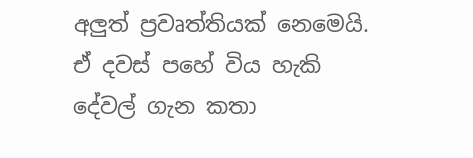අලුත් ප්‍රවෘත්තියක් නෙමෙයි. ඒ දවස් පහේ විය හැකි දේවල් ගැන කතා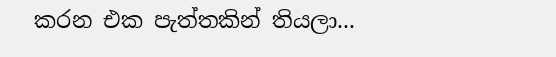කරන එක පැත්තකින් තියලා...